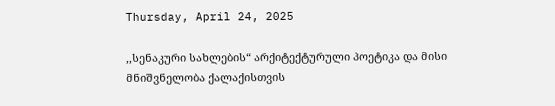Thursday, April 24, 2025

,,სენაკური სახლების“ არქიტექტურული პოეტიკა და მისი მნიშვნელობა ქალაქისთვის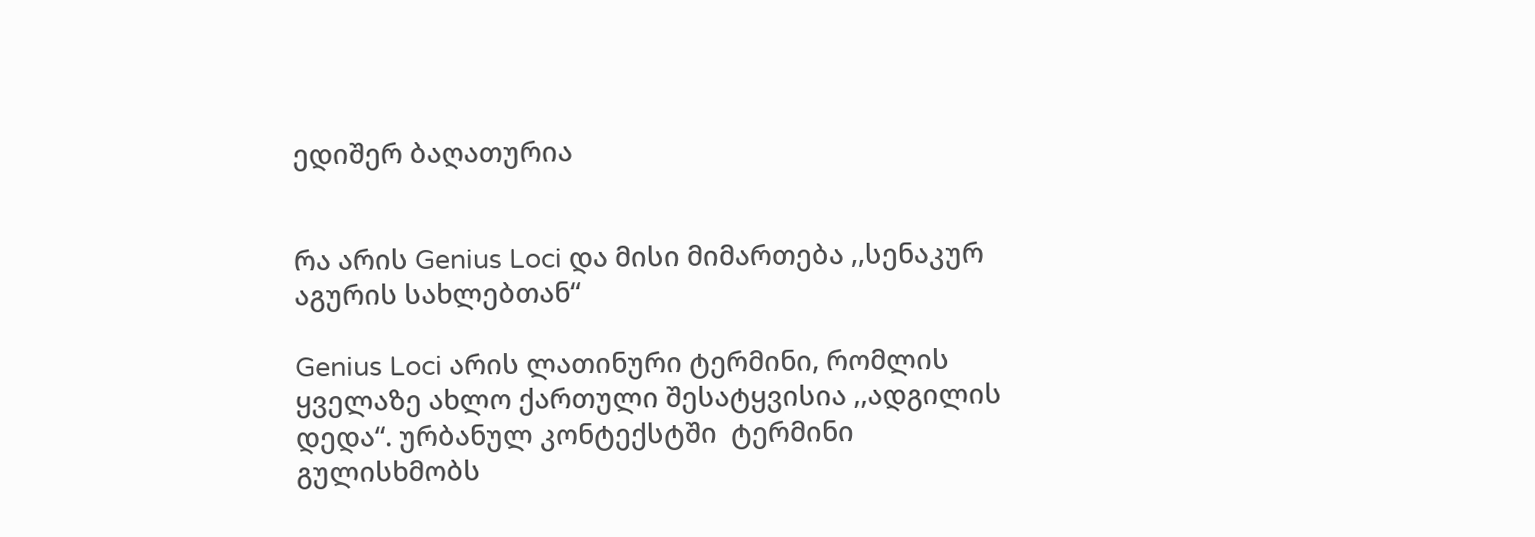ედიშერ ბაღათურია


რა არის Genius Loci და მისი მიმართება ,,სენაკურ აგურის სახლებთან“

Genius Loci არის ლათინური ტერმინი, რომლის ყველაზე ახლო ქართული შესატყვისია ,,ადგილის დედა“. ურბანულ კონტექსტში  ტერმინი გულისხმობს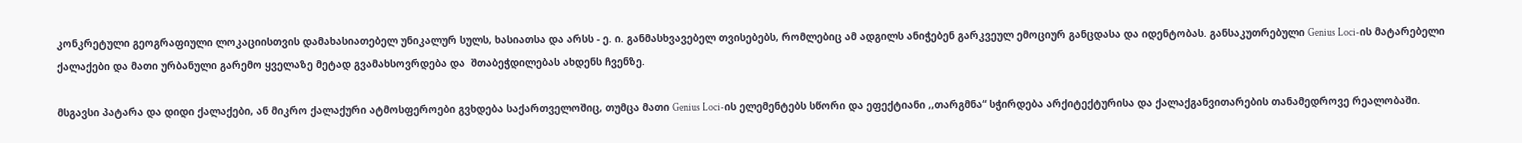კონკრეტული გეოგრაფიული ლოკაციისთვის დამახასიათებელ უნიკალურ სულს, ხასიათსა და არსს - ე. ი. განმასხვავებელ თვისებებს, რომლებიც ამ ადგილს ანიჭებენ გარკვეულ ემოციურ განცდასა და იდენტობას. განსაკუთრებული Genius Loci-ის მატარებელი ქალაქები და მათი ურბანული გარემო ყველაზე მეტად გვამახსოვრდება და  შთაბეჭდილებას ახდენს ჩვენზე.

მსგავსი პატარა და დიდი ქალაქები, ან მიკრო ქალაქური ატმოსფეროები გვხდება საქართველოშიც, თუმცა მათი Genius Loci-ის ელემენტებს სწორი და ეფექტიანი ,,თარგმნა“ სჭირდება არქიტექტურისა და ქალაქგანვითარების თანამედროვე რეალობაში.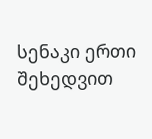სენაკი ერთი შეხედვით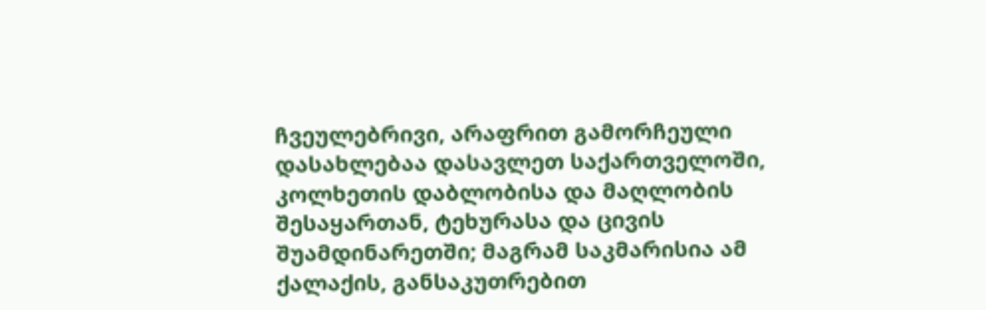ჩვეულებრივი, არაფრით გამორჩეული დასახლებაა დასავლეთ საქართველოში, კოლხეთის დაბლობისა და მაღლობის შესაყართან, ტეხურასა და ცივის შუამდინარეთში; მაგრამ საკმარისია ამ ქალაქის, განსაკუთრებით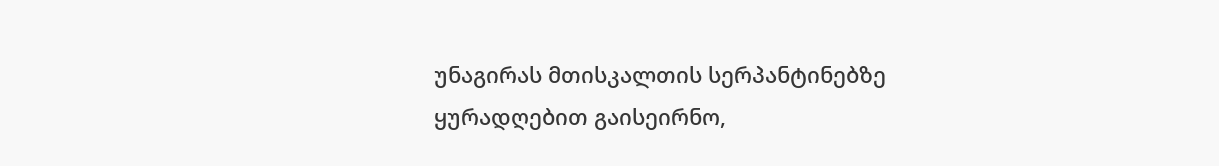უნაგირას მთისკალთის სერპანტინებზე ყურადღებით გაისეირნო,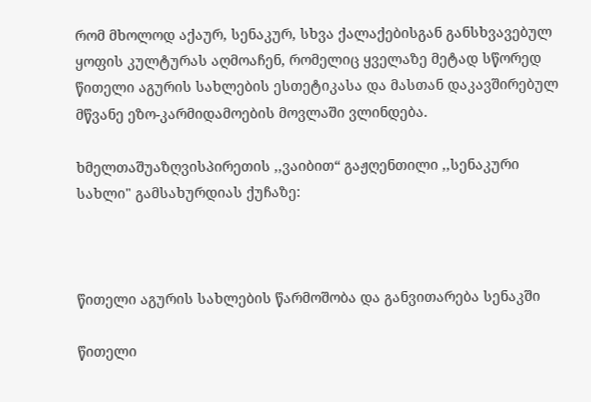რომ მხოლოდ აქაურ, სენაკურ, სხვა ქალაქებისგან განსხვავებულ ყოფის კულტურას აღმოაჩენ, რომელიც ყველაზე მეტად სწორედ წითელი აგურის სახლების ესთეტიკასა და მასთან დაკავშირებულ მწვანე ეზო-კარმიდამოების მოვლაში ვლინდება.

ხმელთაშუაზღვისპირეთის ,,ვაიბით“ გაჟღენთილი ,,სენაკური სახლი" გამსახურდიას ქუჩაზე:



წითელი აგურის სახლების წარმოშობა და განვითარება სენაკში

წითელი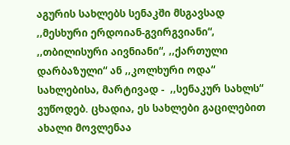აგურის სახლებს სენაკში მსგავსად ,,მესხური ერდოიან-გვირგვიანი“, ,,თბილისური აივნიანი“, ,,ქართული დარბაზული“ ან ,,კოლხური ოდა“ სახლებისა, მარტივად -  ,,სენაკურ სახლს“ ვუწოდებ. ცხადია, ეს სახლები გაცილებით ახალი მოვლენაა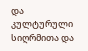და კულტურული სიღრმითა და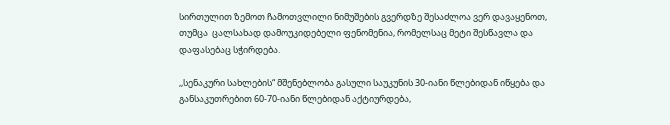სირთულით ზემოთ ჩამოთვლილი ნიმუშების გვერდზე შესაძლოა ვერ დავაყენოთ, თუმცა  ცალსახად დამოუკიდებელი ფენომენია, რომელსაც მეტი შესწავლა და დაფასებაც სჭირდება.

,,სენაკური სახლების“ მშენებლობა გასული საუკუნის 30-იანი წლებიდან იწყება და განსაკუთრებით 60-70-იანი წლებიდან აქტიურდება,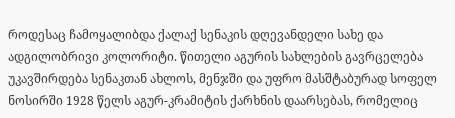როდესაც ჩამოყალიბდა ქალაქ სენაკის დღევანდელი სახე და ადგილობრივი კოლორიტი. წითელი აგურის სახლების გავრცელება უკავშირდება სენაკთან ახლოს, მენჯში და უფრო მასშტაბურად სოფელ ნოსირში 1928 წელს აგურ-კრამიტის ქარხნის დაარსებას, რომელიც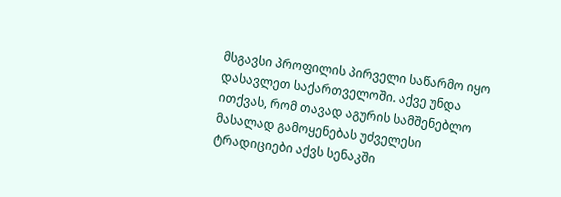მსგავსი პროფილის პირველი საწარმო იყო დასავლეთ საქართველოში. აქვე უნდა ითქვას, რომ თავად აგურის სამშენებლო მასალად გამოყენებას უძველესი ტრადიციები აქვს სენაკში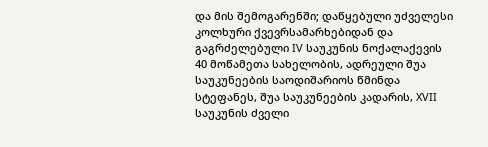და მის შემოგარენში; დაწყებული უძველესი კოლხური ქვევრსამარხებიდან და გაგრძელებული IV საუკუნის ნოქალაქევის 40 მოწამეთა სახელობის, ადრეული შუა საუკუნეების საოდიშარიოს წმინდა სტეფანეს, შუა საუკუნეების კადარის, XVII საუკუნის ძველი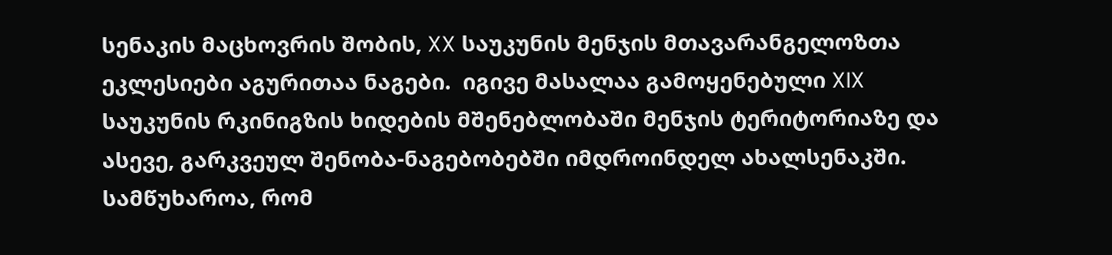სენაკის მაცხოვრის შობის, XX საუკუნის მენჯის მთავარანგელოზთა  ეკლესიები აგურითაა ნაგები.  იგივე მასალაა გამოყენებული XIX საუკუნის რკინიგზის ხიდების მშენებლობაში მენჯის ტერიტორიაზე და ასევე, გარკვეულ შენობა-ნაგებობებში იმდროინდელ ახალსენაკში. სამწუხაროა, რომ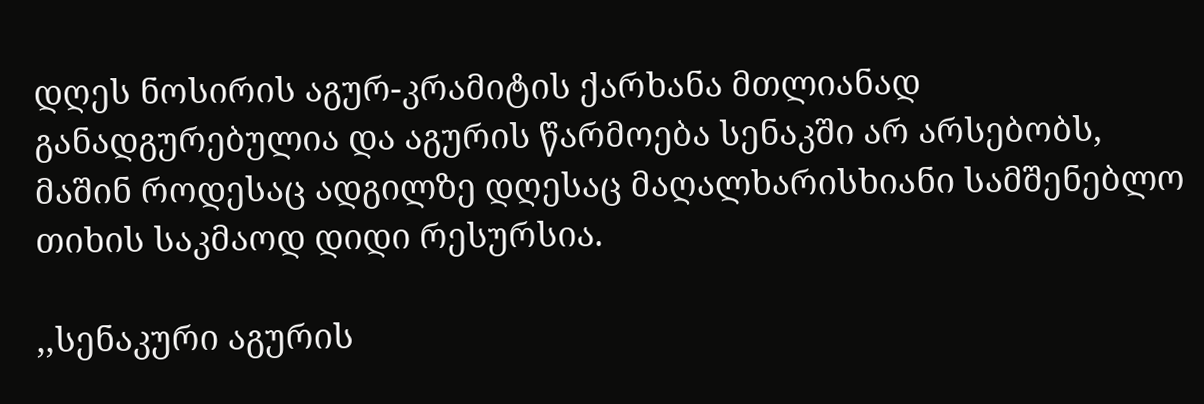დღეს ნოსირის აგურ-კრამიტის ქარხანა მთლიანად განადგურებულია და აგურის წარმოება სენაკში არ არსებობს, მაშინ როდესაც ადგილზე დღესაც მაღალხარისხიანი სამშენებლო თიხის საკმაოდ დიდი რესურსია.

,,სენაკური აგურის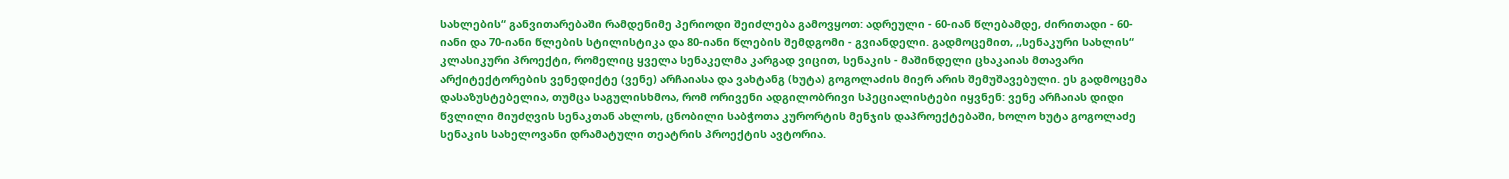სახლების“ განვითარებაში რამდენიმე პერიოდი შეიძლება გამოვყოთ: ადრეული - 60-იან წლებამდე, ძირითადი - 60-იანი და 70-იანი წლების სტილისტიკა და 80-იანი წლების შემდგომი - გვიანდელი. გადმოცემით, ,,სენაკური სახლის“ კლასიკური პროექტი, რომელიც ყველა სენაკელმა კარგად ვიცით, სენაკის - მაშინდელი ცხაკაიას მთავარი არქიტექტორების ვენედიქტე (ვენე) არჩაიასა და ვახტანგ (ხუტა) გოგოლაძის მიერ არის შემუშავებული. ეს გადმოცემა დასაზუსტებელია, თუმცა საგულისხმოა, რომ ორივენი ადგილობრივი სპეციალისტები იყვნენ: ვენე არჩაიას დიდი წვლილი მიუძღვის სენაკთან ახლოს, ცნობილი საბჭოთა კურორტის მენჯის დაპროექტებაში, ხოლო ხუტა გოგოლაძე სენაკის სახელოვანი დრამატული თეატრის პროექტის ავტორია.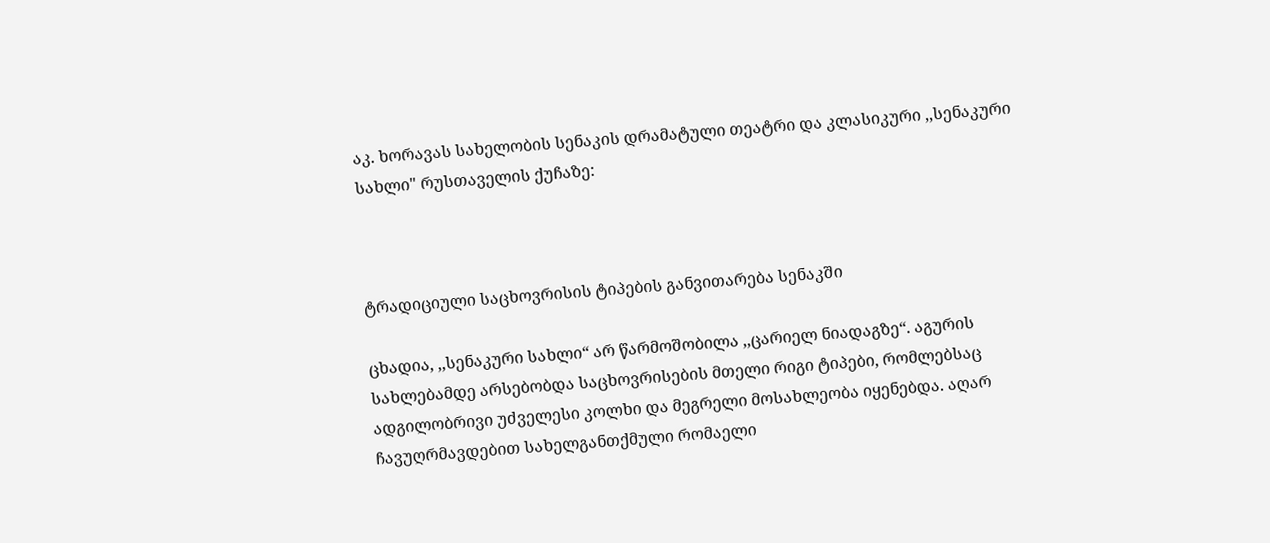აკ. ხორავას სახელობის სენაკის დრამატული თეატრი და კლასიკური ,,სენაკური სახლი" რუსთაველის ქუჩაზე:



ტრადიციული საცხოვრისის ტიპების განვითარება სენაკში

ცხადია, ,,სენაკური სახლი“ არ წარმოშობილა ,,ცარიელ ნიადაგზე“. აგურის სახლებამდე არსებობდა საცხოვრისების მთელი რიგი ტიპები, რომლებსაც ადგილობრივი უძველესი კოლხი და მეგრელი მოსახლეობა იყენებდა. აღარ ჩავუღრმავდებით სახელგანთქმული რომაელი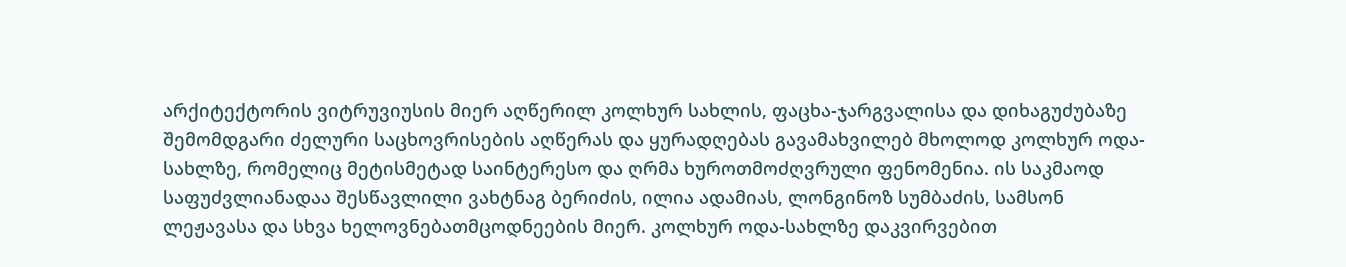არქიტექტორის ვიტრუვიუსის მიერ აღწერილ კოლხურ სახლის, ფაცხა-ჯარგვალისა და დიხაგუძუბაზე შემომდგარი ძელური საცხოვრისების აღწერას და ყურადღებას გავამახვილებ მხოლოდ კოლხურ ოდა-სახლზე, რომელიც მეტისმეტად საინტერესო და ღრმა ხუროთმოძღვრული ფენომენია. ის საკმაოდ საფუძვლიანადაა შესწავლილი ვახტნაგ ბერიძის, ილია ადამიას, ლონგინოზ სუმბაძის, სამსონ ლეჟავასა და სხვა ხელოვნებათმცოდნეების მიერ. კოლხურ ოდა-სახლზე დაკვირვებით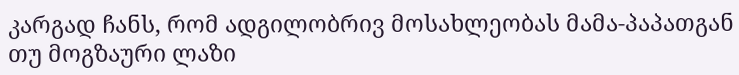კარგად ჩანს, რომ ადგილობრივ მოსახლეობას მამა-პაპათგან თუ მოგზაური ლაზი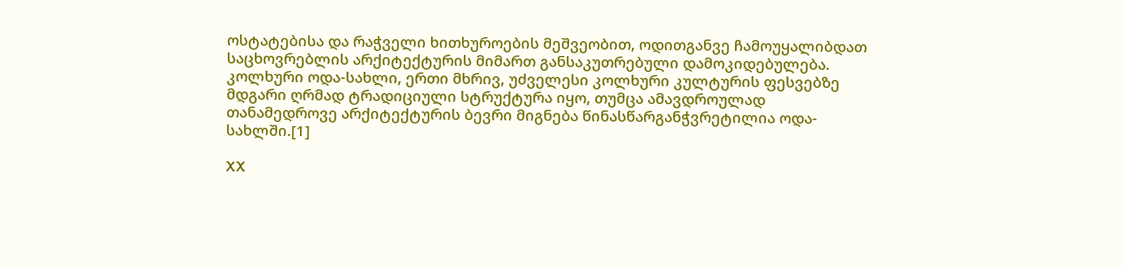ოსტატებისა და რაჭველი ხითხუროების მეშვეობით, ოდითგანვე ჩამოუყალიბდათ საცხოვრებლის არქიტექტურის მიმართ განსაკუთრებული დამოკიდებულება. კოლხური ოდა-სახლი, ერთი მხრივ, უძველესი კოლხური კულტურის ფესვებზე მდგარი ღრმად ტრადიციული სტრუქტურა იყო, თუმცა ამავდროულად თანამედროვე არქიტექტურის ბევრი მიგნება წინასწარგანჭვრეტილია ოდა-სახლში.[1]

XX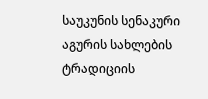საუკუნის სენაკური აგურის სახლების ტრადიციის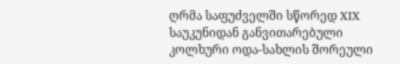ღრმა საფუძველში სწორედ XIX საუკუნიდან განვითარებული კოლხური ოდა-სახლის შორეული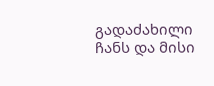გადაძახილი ჩანს და მისი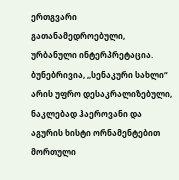ერთგვარი გათანამედროებული, ურბანული ინტერპრეტაცია. ბუნებრივია, ,,სენაკური სახლი“ არის უფრო დესაკრალიზებული, ნაკლებად ჰაეროვანი და აგურის ხისტი ორნამენტებით მორთული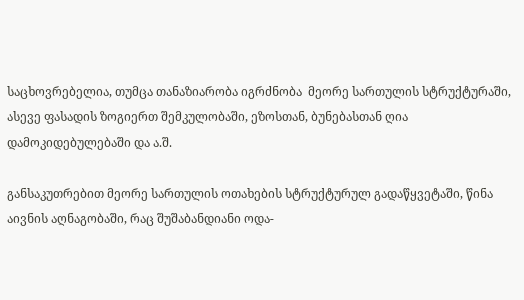საცხოვრებელია, თუმცა თანაზიარობა იგრძნობა  მეორე სართულის სტრუქტურაში, ასევე ფასადის ზოგიერთ შემკულობაში, ეზოსთან, ბუნებასთან ღია დამოკიდებულებაში და ა.შ.

განსაკუთრებით მეორე სართულის ოთახების სტრუქტურულ გადაწყვეტაში, წინა აივნის აღნაგობაში, რაც შუშაბანდიანი ოდა-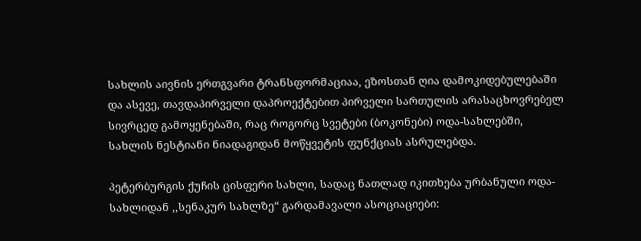სახლის აივნის ერთგვარი ტრანსფორმაციაა, ეზოსთან ღია დამოკიდებულებაში და ასევე, თავდაპირველი დაპროექტებით პირველი სართულის არასაცხოვრებელ სივრცედ გამოყენებაში, რაც როგორც სვეტები (ბოკონები) ოდა-სახლებში, სახლის ნესტიანი ნიადაგიდან მოწყვეტის ფუნქციას ასრულებდა.

პეტერბურგის ქუჩის ცისფერი სახლი, სადაც ნათლად იკითხება ურბანული ოდა-სახლიდან ,,სენაკურ სახლზე“ გარდამავალი ასოციაციები: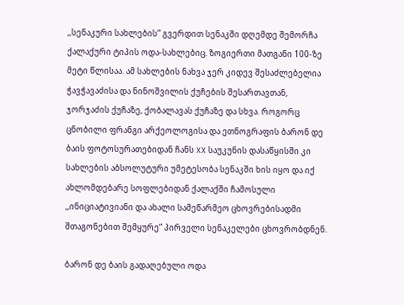,,სენაკური სახლების“ გვერდით სენაკში დღემდე შემორჩა ქალაქური ტიპის ოდა-სახლებიც. ზოგიერთი მათგანი 100-ზე მეტი წლისაა. ამ სახლების ნახვა ჯერ კიდევ შესაძლებელია ჭავჭავაძისა და ნინოშვილის ქუჩების შესართავთან, ჯორჯაძის ქუჩაზე, ქობალავას ქუჩაზე და სხვა. როგორც ცნობილი ფრანგი არქეოლოგისა და ეთნოგრაფის ბარონ დე ბაის ფოტოსურათებიდან ჩანს XX საუკუნის დასაწყისში კი სახლების აბსოლუტური უმეტესობა სენაკში ხის იყო და იქ ახლომდებარე სოფლებიდან ქალაქში ჩამოსული ,,ინიციატივიანი და ახალი სამეწარმეო ცხოვრებისადმი შთაგონებით შემყურე“ პირველი სენაკელები ცხოვრობდნენ.

ბარონ დე ბაის გადაღებული ოდა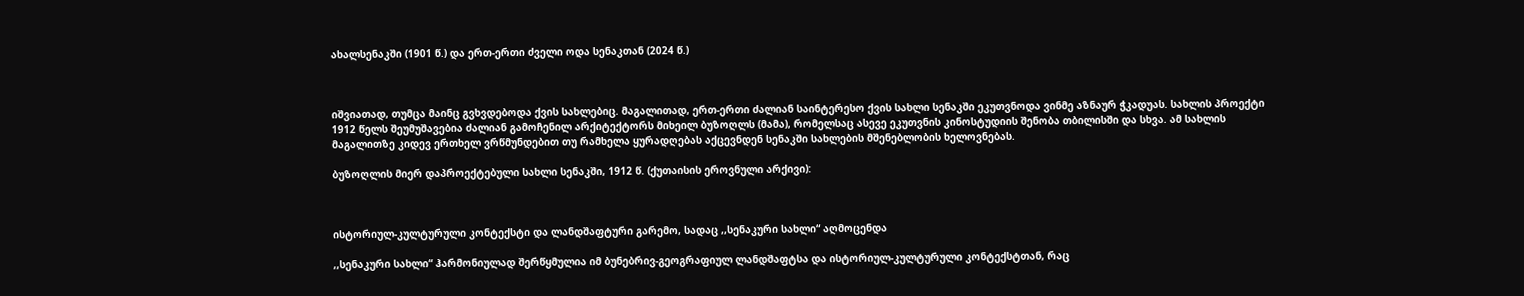ახალსენაკში (1901 წ.) და ერთ-ერთი ძველი ოდა სენაკთან (2024 წ.)



იშვიათად, თუმცა მაინც გვხვდებოდა ქვის სახლებიც. მაგალითად, ერთ-ერთი ძალიან საინტერესო ქვის სახლი სენაკში ეკუთვნოდა ვინმე აზნაურ ჭკადუას. სახლის პროექტი 1912 წელს შეუმუშავებია ძალიან გამოჩენილ არქიტექტორს მიხეილ ბუზოღლს (მამა), რომელსაც ასევე ეკუთვნის კინოსტუდიის შენობა თბილისში და სხვა. ამ სახლის მაგალითზე კიდევ ერთხელ ვრწმუნდებით თუ რამხელა ყურადღებას აქცევნდენ სენაკში სახლების მშენებლობის ხელოვნებას.

ბუზოღლის მიერ დაპროექტებული სახლი სენაკში, 1912 წ. (ქუთაისის ეროვნული არქივი):



ისტორიულ-კულტურული კონტექსტი და ლანდშაფტური გარემო, სადაც ,,სენაკური სახლი“ აღმოცენდა

,,სენაკური სახლი“ ჰარმონიულად შერწყმულია იმ ბუნებრივ-გეოგრაფიულ ლანდშაფტსა და ისტორიულ-კულტურული კონტექსტთან, რაც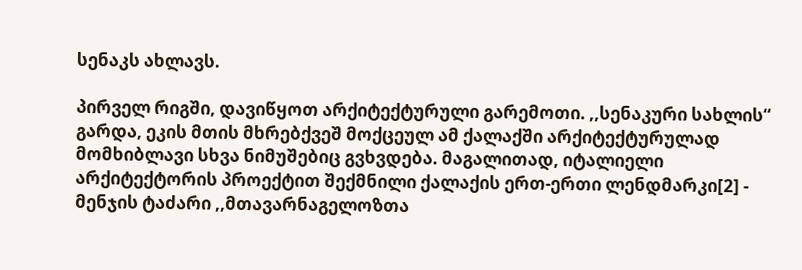სენაკს ახლავს.

პირველ რიგში, დავიწყოთ არქიტექტურული გარემოთი. ,,სენაკური სახლის“ გარდა, ეკის მთის მხრებქვეშ მოქცეულ ამ ქალაქში არქიტექტურულად მომხიბლავი სხვა ნიმუშებიც გვხვდება. მაგალითად, იტალიელი არქიტექტორის პროექტით შექმნილი ქალაქის ერთ-ერთი ლენდმარკი[2] - მენჯის ტაძარი ,,მთავარნაგელოზთა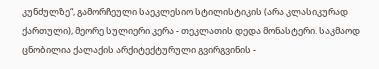კუნძულზე“, გამორჩეული საეკლესიო სტილისტიკის (არა კლასიკურად ქართული), მეორე სულიერი კერა - თეკლათის დედა მონასტერი. საკმაოდ ცნობილია ქალაქის არქიტექტურული გვირგვინის -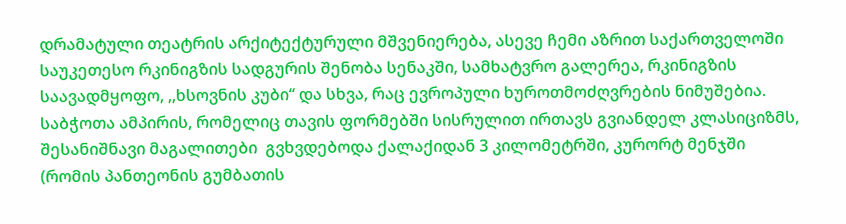დრამატული თეატრის არქიტექტურული მშვენიერება, ასევე ჩემი აზრით საქართველოში საუკეთესო რკინიგზის სადგურის შენობა სენაკში, სამხატვრო გალერეა, რკინიგზის საავადმყოფო, ,,ხსოვნის კუბი“ და სხვა, რაც ევროპული ხუროთმოძღვრების ნიმუშებია. საბჭოთა ამპირის, რომელიც თავის ფორმებში სისრულით ირთავს გვიანდელ კლასიციზმს, შესანიშნავი მაგალითები  გვხვდებოდა ქალაქიდან 3 კილომეტრში, კურორტ მენჯში (რომის პანთეონის გუმბათის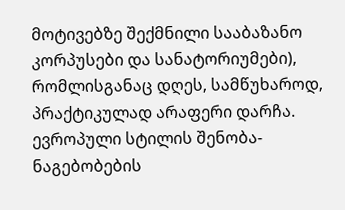მოტივებზე შექმნილი სააბაზანო კორპუსები და სანატორიუმები), რომლისგანაც დღეს, სამწუხაროდ, პრაქტიკულად არაფერი დარჩა. ევროპული სტილის შენობა-ნაგებობების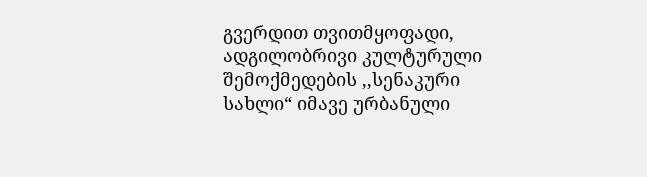გვერდით თვითმყოფადი, ადგილობრივი კულტურული შემოქმედების ,,სენაკური სახლი“ იმავე ურბანული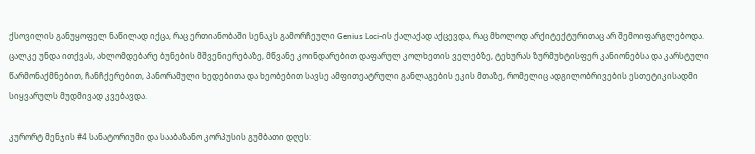ქსოვილის განუყოფელ ნაწილად იქცა, რაც ერთიანობაში სენაკს გამორჩეული Genius Loci-ის ქალაქად აქცევდა, რაც მხოლოდ არქიტექტურითაც არ შემოიფარგლებოდა. ცალკე უნდა ითქვას, ახლომდებარე ბუნების მშვენიერებაზე, მწვანე კოინდარებით დაფარულ კოლხეთის ველებზე, ტეხურას ზურმუხტისფერ კანიონებსა და კარსტული წარმონაქმნებით, ჩანჩქერებით, პანორამული ხედებითა და ხეობებით სავსე ამფითეატრული განლაგების ეკის მთაზე, რომელიც ადგილობრივების ესთეტიკისადმი სიყვარულს მუდმივად კვებავდა.

კურორტ მენჯის #4 სანატორიუმი და სააბაზანო კორპუსის გუმბათი დღეს: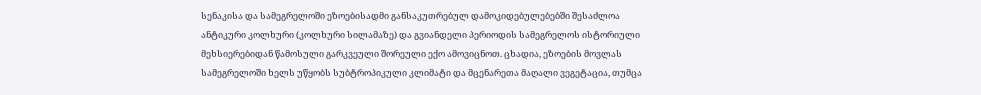სენაკისა და სამეგრელოში ეზოებისადმი განსაკუთრებულ დამოკიდებულებებში შესაძლოა ანტიკური კოლხური (კოლხური სილამაზე) და გვიანდელი პერიოდის სამეგრელოს ისტორიული მეხსიერებიდან წამოსული გარკვეული შორეული ექო ამოვიცნოთ. ცხადია, ეზოების მოვლას სამეგრელოში ხელს უწყობს სუბტროპიკული კლიმატი და მცენარეთა მაღალი ვეგეტაცია, თუმცა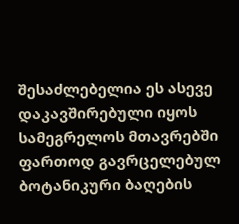შესაძლებელია ეს ასევე დაკავშირებული იყოს სამეგრელოს მთავრებში ფართოდ გავრცელებულ ბოტანიკური ბაღების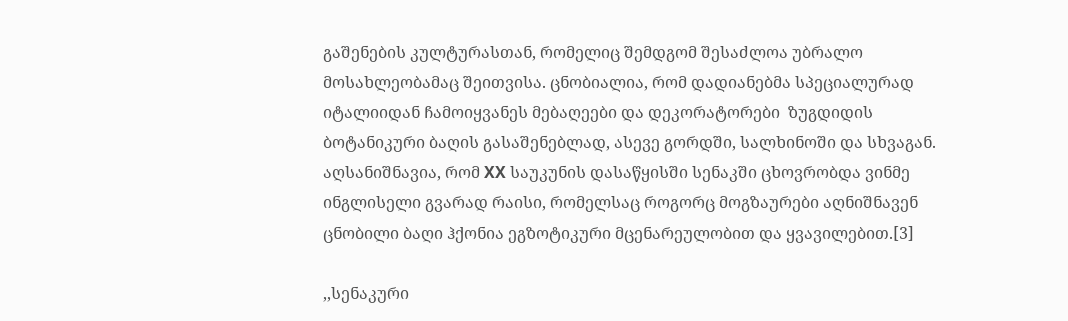გაშენების კულტურასთან, რომელიც შემდგომ შესაძლოა უბრალო მოსახლეობამაც შეითვისა. ცნობიალია, რომ დადიანებმა სპეციალურად იტალიიდან ჩამოიყვანეს მებაღეები და დეკორატორები  ზუგდიდის ბოტანიკური ბაღის გასაშენებლად, ასევე გორდში, სალხინოში და სხვაგან. აღსანიშნავია, რომ XX საუკუნის დასაწყისში სენაკში ცხოვრობდა ვინმე ინგლისელი გვარად რაისი, რომელსაც როგორც მოგზაურები აღნიშნავენ ცნობილი ბაღი ჰქონია ეგზოტიკური მცენარეულობით და ყვავილებით.[3]

,,სენაკური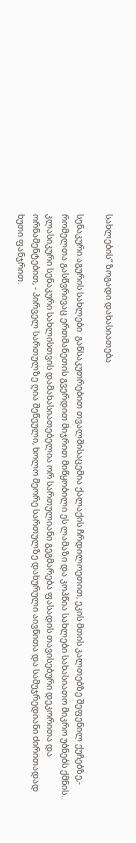სახლების“ ზოგადი დახასიათება

სენაკური აგურის სახლები  განსაკუთრებით თვალშისაცემია ქალაქის ჩრდილოეთით, ეკის მთის კალთებზე შეფენილ ქუჩებზე,- რომელთა გასწვრივაც ერთმანეთის გვერდით მიჯრით მიწყობილი ეს ლამაზი და კოპწია სახლები სახასიათო მიკრო უბნებს ქმნის. კლასიკური სენაკური სახლისთვის დამახასიათებელია ორ სართულიანი გეგმარება ფასადის თავისებური დეკორითა და ორნამენტებით, - პირველ სართულზე ღია შეწეული, ხოლო მეორე სართულზე დახურული აივნითა და სამუჯრედიანი ძირითადად ხუთი ფანჯრით.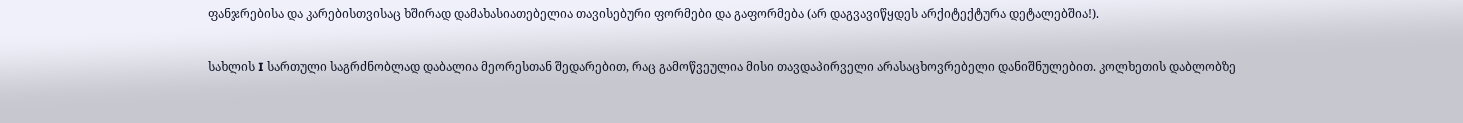ფანჯრებისა და კარებისთვისაც ხშირად დამახასიათებელია თავისებური ფორმები და გაფორმება (არ დაგვავიწყდეს არქიტექტურა დეტალებშია!).

სახლის I სართული საგრძნობლად დაბალია მეორესთან შედარებით, რაც გამოწვეულია მისი თავდაპირველი არასაცხოვრებელი დანიშნულებით. კოლხეთის დაბლობზე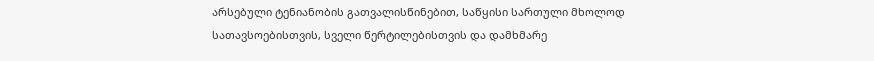არსებული ტენიანობის გათვალისწინებით, საწყისი სართული მხოლოდ სათავსოებისთვის, სველი წერტილებისთვის და დამხმარე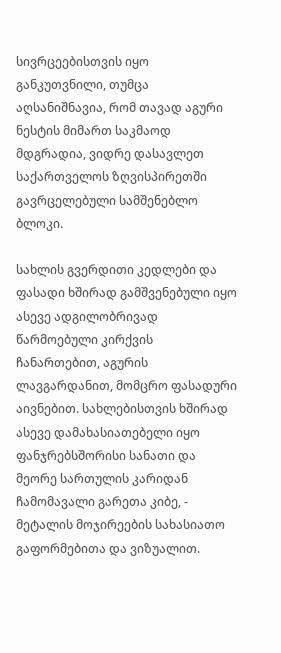სივრცეებისთვის იყო განკუთვნილი, თუმცა აღსანიშნავია, რომ თავად აგური ნესტის მიმართ საკმაოდ მდგრადია, ვიდრე დასავლეთ საქართველოს ზღვისპირეთში გავრცელებული სამშენებლო ბლოკი.

სახლის გვერდითი კედლები და ფასადი ხშირად გამშვენებული იყო ასევე ადგილობრივად წარმოებული კირქვის ჩანართებით, აგურის ლავგარდანით, მომცრო ფასადური აივნებით. სახლებისთვის ხშირად ასევე დამახასიათებელი იყო ფანჯრებსშორისი სანათი და მეორე სართულის კარიდან ჩამომავალი გარეთა კიბე, - მეტალის მოჯირეების სახასიათო გაფორმებითა და ვიზუალით.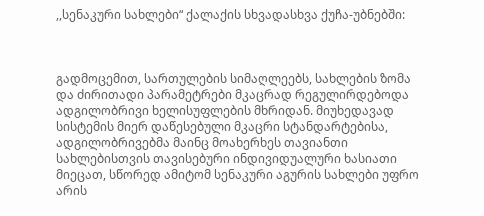,,სენაკური სახლები“ ქალაქის სხვადასხვა ქუჩა-უბნებში:



გადმოცემით, სართულების სიმაღლეებს, სახლების ზომა და ძირითადი პარამეტრები მკაცრად რეგულირდებოდა ადგილობრივი ხელისუფლების მხრიდან. მიუხედავად სისტემის მიერ დაწესებული მკაცრი სტანდარტებისა, ადგილობრივებმა მაინც მოახერხეს თავიანთი სახლებისთვის თავისებური ინდივიდუალური ხასიათი მიეცათ, სწორედ ამიტომ სენაკური აგურის სახლები უფრო არის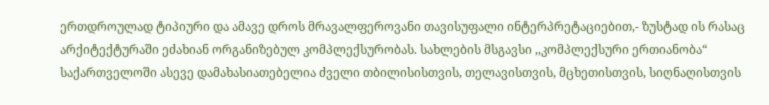ერთდროულად ტიპიური და ამავე დროს მრავალფეროვანი თავისუფალი ინტერპრეტაციებით,- ზუსტად ის რასაც  არქიტექტურაში ეძახიან ორგანიზებულ კომპლექსურობას. სახლების მსგავსი ,,კომპლექსური ერთიანობა“ საქართველოში ასევე დამახასიათებელია ძველი თბილისისთვის, თელავისთვის, მცხეთისთვის, სიღნაღისთვის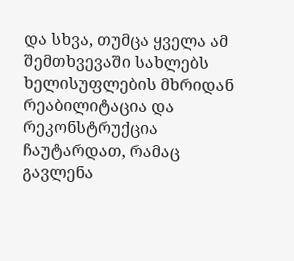და სხვა, თუმცა ყველა ამ შემთხვევაში სახლებს ხელისუფლების მხრიდან რეაბილიტაცია და რეკონსტრუქცია ჩაუტარდათ, რამაც გავლენა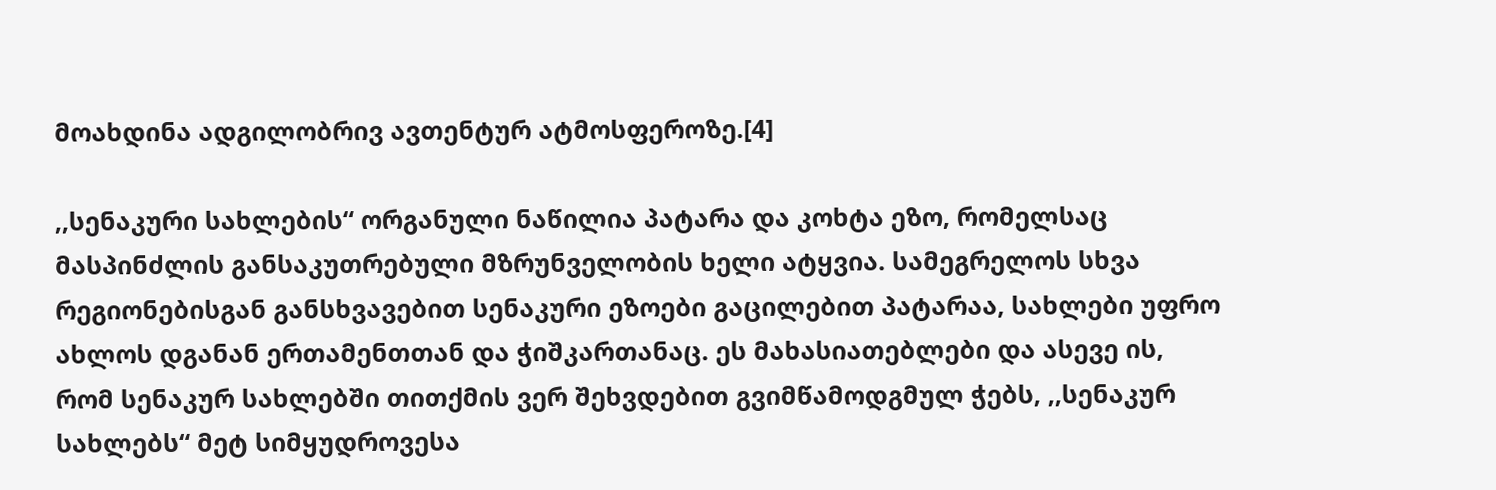მოახდინა ადგილობრივ ავთენტურ ატმოსფეროზე.[4]

,,სენაკური სახლების“ ორგანული ნაწილია პატარა და კოხტა ეზო, რომელსაც მასპინძლის განსაკუთრებული მზრუნველობის ხელი ატყვია. სამეგრელოს სხვა რეგიონებისგან განსხვავებით სენაკური ეზოები გაცილებით პატარაა, სახლები უფრო ახლოს დგანან ერთამენთთან და ჭიშკართანაც. ეს მახასიათებლები და ასევე ის, რომ სენაკურ სახლებში თითქმის ვერ შეხვდებით გვიმწამოდგმულ ჭებს, ,,სენაკურ სახლებს“ მეტ სიმყუდროვესა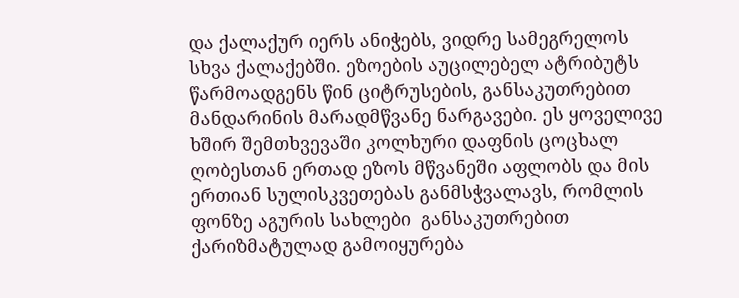და ქალაქურ იერს ანიჭებს, ვიდრე სამეგრელოს სხვა ქალაქებში. ეზოების აუცილებელ ატრიბუტს წარმოადგენს წინ ციტრუსების, განსაკუთრებით მანდარინის მარადმწვანე ნარგავები. ეს ყოველივე ხშირ შემთხვევაში კოლხური დაფნის ცოცხალ ღობესთან ერთად ეზოს მწვანეში აფლობს და მის ერთიან სულისკვეთებას განმსჭვალავს, რომლის ფონზე აგურის სახლები  განსაკუთრებით ქარიზმატულად გამოიყურება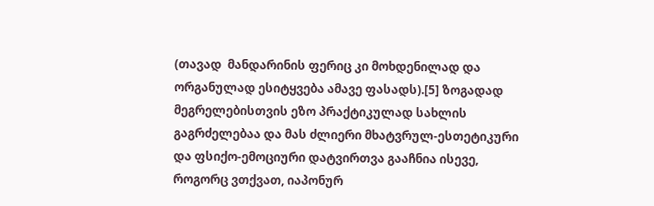(თავად  მანდარინის ფერიც კი მოხდენილად და ორგანულად ესიტყვება ამავე ფასადს).[5] ზოგადად მეგრელებისთვის ეზო პრაქტიკულად სახლის გაგრძელებაა და მას ძლიერი მხატვრულ-ესთეტიკური და ფსიქო-ემოციური დატვირთვა გააჩნია ისევე, როგორც ვთქვათ, იაპონურ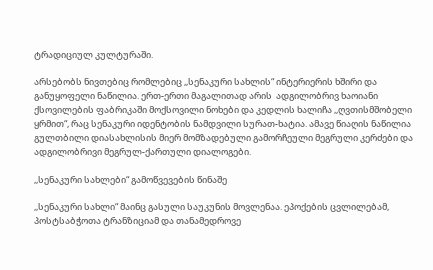ტრადიციულ კულტურაში.

არსებობს ნივთებიც რომლებიც ,,სენაკური სახლის“ ინტერიერის ხშირი და განუყოფელი ნაწილია. ერთ-ერთი მაგალითად არის  ადგილობრივ ხაოიანი ქსოვილების ფაბრიკაში მოქსოვილი ნოხები და კედლის ხალიჩა ,,ღვთისმშობელი ყრმით“, რაც სენაკური იდენტობის ნამდვილი სურათ-ხატია. ამავე წიაღის ნაწილია გულთბილი დიასახლისის მიერ მომზადებული გამორჩეული მეგრული კერძები და ადგილობრივი მეგრულ-ქართული დიალოგები.

,,სენაკური სახლები“ გამოწვევების წინაშე

,,სენაკური სახლი“ მაინც გასული საუკუნის მოვლენაა. ეპოქების ცვლილებამ, პოსტსაბჭოთა ტრანზიციამ და თანამედროვე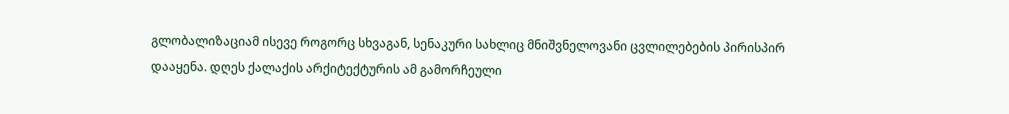გლობალიზაციამ ისევე როგორც სხვაგან, სენაკური სახლიც მნიშვნელოვანი ცვლილებების პირისპირ დააყენა. დღეს ქალაქის არქიტექტურის ამ გამორჩეული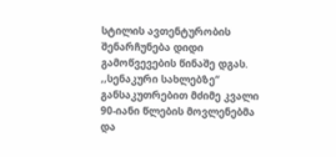სტილის ავთენტურობის შენარჩუნება დიდი გამოწვევების წინაშე დგას.  ,,სენაკური სახლებზე“ განსაკუთრებით მძიმე კვალი 90-იანი წლების მოვლენებმა და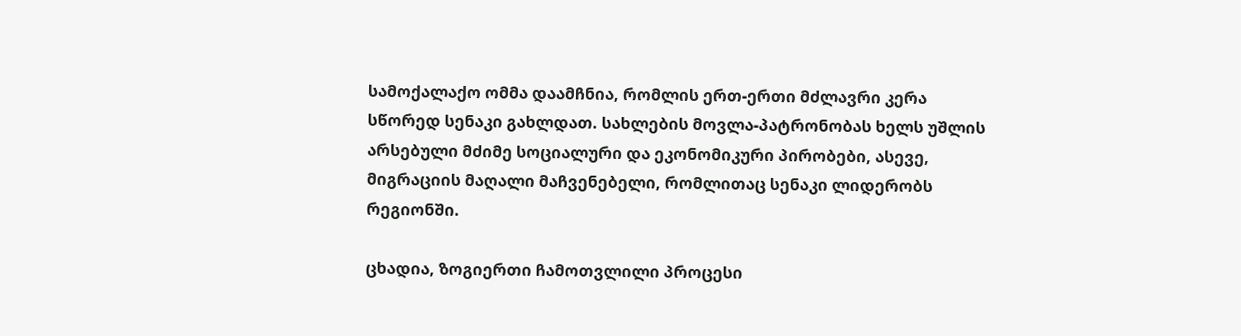სამოქალაქო ომმა დაამჩნია, რომლის ერთ-ერთი მძლავრი კერა სწორედ სენაკი გახლდათ. სახლების მოვლა-პატრონობას ხელს უშლის არსებული მძიმე სოციალური და ეკონომიკური პირობები, ასევე, მიგრაციის მაღალი მაჩვენებელი, რომლითაც სენაკი ლიდერობს რეგიონში.

ცხადია, ზოგიერთი ჩამოთვლილი პროცესი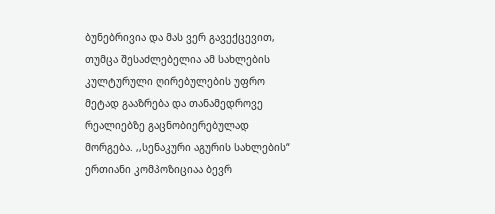ბუნებრივია და მას ვერ გავექცევით, თუმცა შესაძლებელია ამ სახლების კულტურული ღირებულების უფრო მეტად გააზრება და თანამედროვე რეალიებზე გაცნობიერებულად მორგება. ,,სენაკური აგურის სახლების“ ერთიანი კომპოზიციაა ბევრ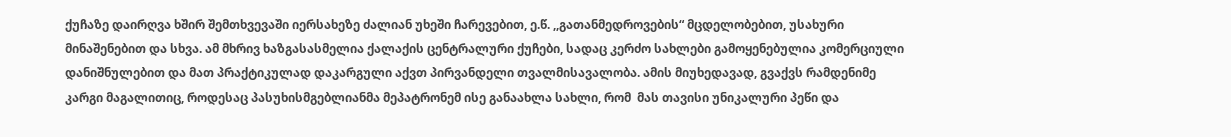ქუჩაზე დაირღვა ხშირ შემთხვევაში იერსახეზე ძალიან უხეში ჩარევებით, ე.წ. ,,გათანმედროვების“ მცდელობებით, უსახური მინაშენებით და სხვა. ამ მხრივ ხაზგასასმელია ქალაქის ცენტრალური ქუჩები, სადაც კერძო სახლები გამოყენებულია კომერციული დანიშნულებით და მათ პრაქტიკულად დაკარგული აქვთ პირვანდელი თვალმისავალობა. ამის მიუხედავად, გვაქვს რამდენიმე კარგი მაგალითიც, როდესაც პასუხისმგებლიანმა მეპატრონემ ისე განაახლა სახლი, რომ  მას თავისი უნიკალური პეწი და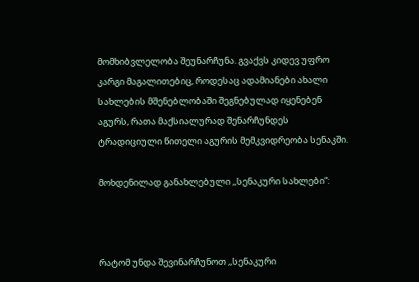მომხიბვლელობა შეუნარჩუნა. გვაქვს კიდევ უფრო კარგი მაგალითებიც, როდესაც ადამიანები ახალი სახლების მშენებლობაში შეგნებულად იყენებენ აგურს, რათა მაქსიალურად შენარჩუნდეს ტრადიციული წითელი აგურის მემკვიდრეობა სენაკში.

მოხდენილად განახლებული ,,სენაკური სახლები“:



რატომ უნდა შევინარჩუნოთ ,,სენაკური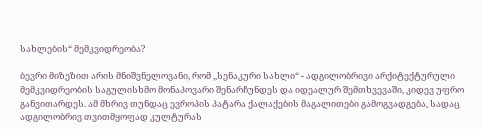სახლების“ მემკვიდრეობა?

ბევრი მიზეზით არის მნიშვნელოვანი, რომ ,,სენაკური სახლი“ - ადგილობრივი არქიტექტურული მემკვიდრეობის საგულისხმო მონაპოვარი შენარჩუნდეს და იდეალურ შემთხვევაში, კიდევ უფრო განვითარდეს. ამ მხრივ თუნდაც ევროპის პატარა ქალაქების მაგალითები გამოგვადგება, სადაც ადგილობრივ თვითმყოფად კულტურას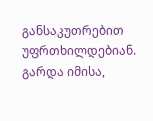განსაკუთრებით უფრთხილდებიან. გარდა იმისა,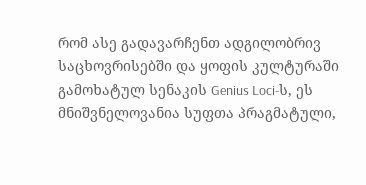რომ ასე გადავარჩენთ ადგილობრივ საცხოვრისებში და ყოფის კულტურაში გამოხატულ სენაკის Genius Loci-ს, ეს მნიშვნელოვანია სუფთა პრაგმატული,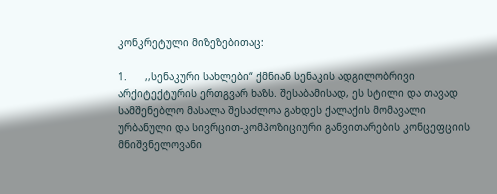კონკრეტული მიზეზებითაც:

1.      ,,სენაკური სახლები“ ქმნიან სენაკის ადგილობრივი არქიტექტურის ერთგვარ ხაზს. შესაბამისად, ეს სტილი და თავად სამშენებლო მასალა შესაძლოა გახდეს ქალაქის მომავალი ურბანული და სივრცით-კომპოზიციური განვითარების კონცეფციის მნიშვნელოვანი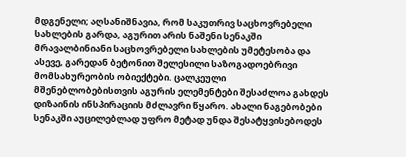მდგენელი; აღსანიშნავია, რომ საკუთრივ საცხოვრებელი სახლების გარდა, აგურით არის ნაშენი სენაკში მრავალბინიანი საცხოვრებელი სახლების უმეტესობა და ასევე, გარედან ბეტონით შელესილი საზოგადოებრივი მომსახურეობის ობიექტები. ცალკეული მშენებლობებისთვის აგურის ელემენტები შესაძლოა გახდეს დიზაინის ინსპირაციის მძლავრი წყარო. ახალი ნაგებობები სენაკში აუცილებლად უფრო მეტად უნდა შესატყვისებოდეს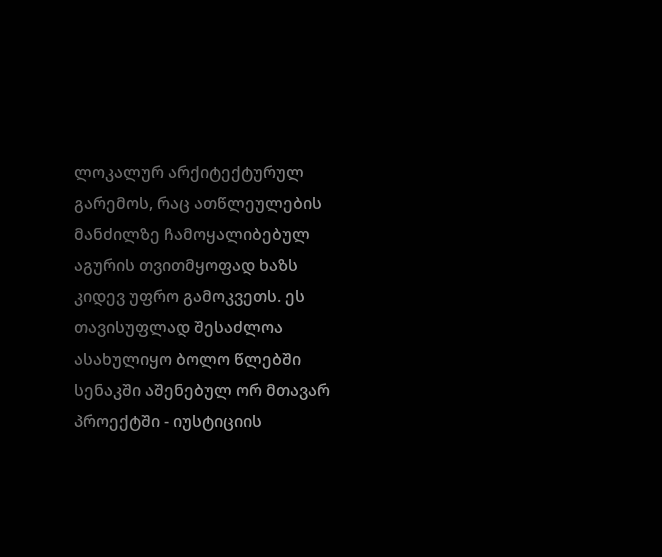ლოკალურ არქიტექტურულ გარემოს, რაც ათწლეულების მანძილზე ჩამოყალიბებულ აგურის თვითმყოფად ხაზს კიდევ უფრო გამოკვეთს. ეს თავისუფლად შესაძლოა ასახულიყო ბოლო წლებში სენაკში აშენებულ ორ მთავარ პროექტში - იუსტიციის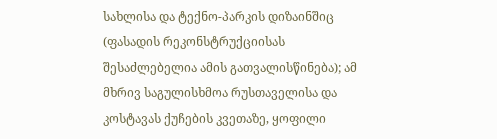სახლისა და ტექნო-პარკის დიზაინშიც (ფასადის რეკონსტრუქციისას შესაძლებელია ამის გათვალისწინება); ამ მხრივ საგულისხმოა რუსთაველისა და კოსტავას ქუჩების კვეთაზე, ყოფილი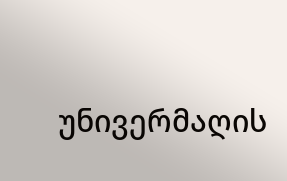უნივერმაღის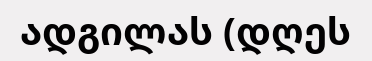ადგილას (დღეს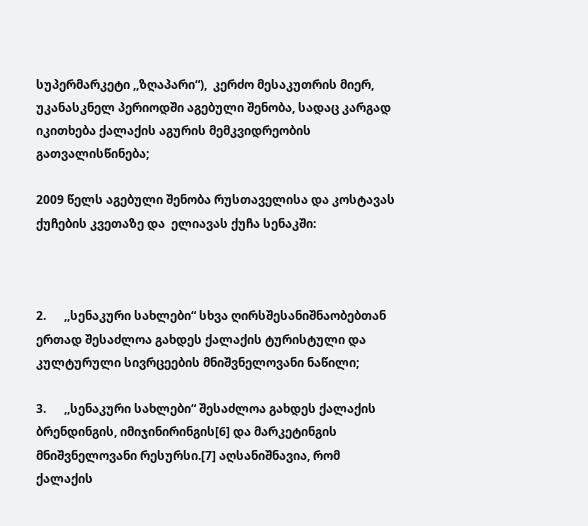სუპერმარკეტი ,,ზღაპარი“),  კერძო მესაკუთრის მიერ, უკანასკნელ პერიოდში აგებული შენობა, სადაც კარგად იკითხება ქალაქის აგურის მემკვიდრეობის გათვალისწინება;

2009 წელს აგებული შენობა რუსთაველისა და კოსტავას ქუჩების კვეთაზე და  ელიავას ქუჩა სენაკში:



2.      ,,სენაკური სახლები“ სხვა ღირსშესანიშნაობებთან ერთად შესაძლოა გახდეს ქალაქის ტურისტული და კულტურული სივრცეების მნიშვნელოვანი ნაწილი;

3.      ,,სენაკური სახლები“ შესაძლოა გახდეს ქალაქის ბრენდინგის, იმიჯინირინგის[6] და მარკეტინგის მნიშვნელოვანი რესურსი.[7] აღსანიშნავია, რომ ქალაქის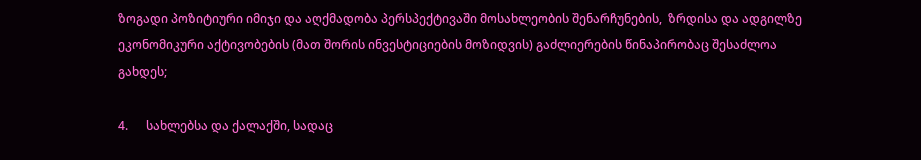ზოგადი პოზიტიური იმიჯი და აღქმადობა პერსპექტივაში მოსახლეობის შენარჩუნების,  ზრდისა და ადგილზე ეკონომიკური აქტივობების (მათ შორის ინვესტიციების მოზიდვის) გაძლიერების წინაპირობაც შესაძლოა გახდეს;

4.      სახლებსა და ქალაქში, სადაც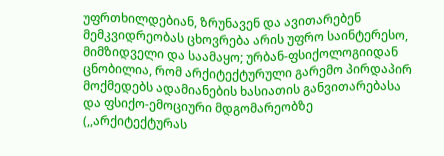უფრთხილდებიან, ზრუნავენ და ავითარებენ მემკვიდრეობას ცხოვრება არის უფრო საინტერესო, მიმზიდველი და საამაყო; ურბან-ფსიქოლოგიიდან ცნობილია, რომ არქიტექტურული გარემო პირდაპირ მოქმედებს ადამიანების ხასიათის განვითარებასა და ფსიქო-ემოციური მდგომარეობზე (,,არქიტექტურას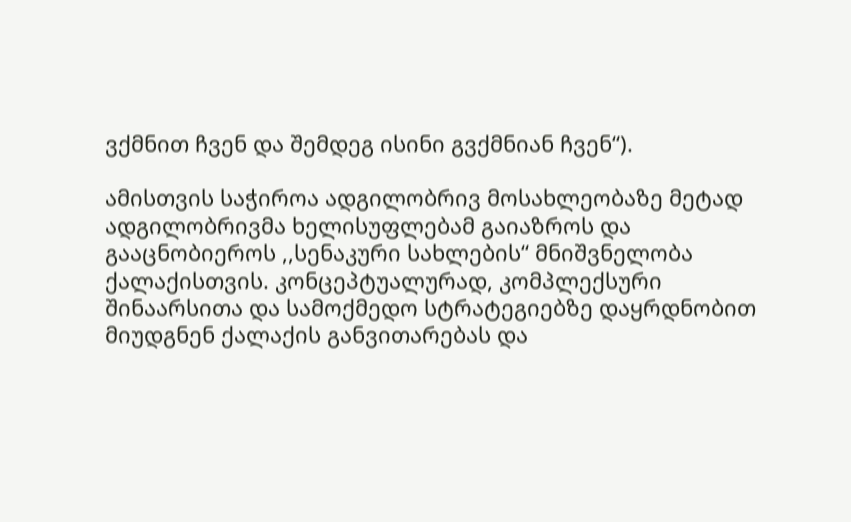ვქმნით ჩვენ და შემდეგ ისინი გვქმნიან ჩვენ“).

ამისთვის საჭიროა ადგილობრივ მოსახლეობაზე მეტად ადგილობრივმა ხელისუფლებამ გაიაზროს და გააცნობიეროს ,,სენაკური სახლების“ მნიშვნელობა ქალაქისთვის. კონცეპტუალურად, კომპლექსური შინაარსითა და სამოქმედო სტრატეგიებზე დაყრდნობით მიუდგნენ ქალაქის განვითარებას და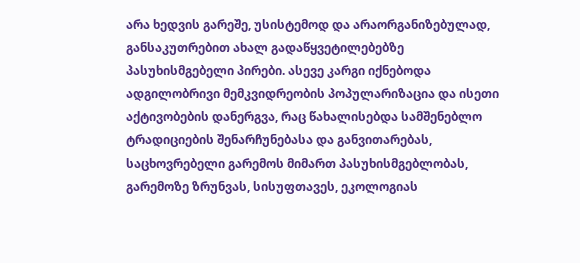არა ხედვის გარეშე, უსისტემოდ და არაორგანიზებულად, განსაკუთრებით ახალ გადაწყვეტილებებზე პასუხისმგებელი პირები. ასევე კარგი იქნებოდა ადგილობრივი მემკვიდრეობის პოპულარიზაცია და ისეთი აქტივობების დანერგვა, რაც წახალისებდა სამშენებლო ტრადიციების შენარჩუნებასა და განვითარებას, საცხოვრებელი გარემოს მიმართ პასუხისმგებლობას, გარემოზე ზრუნვას, სისუფთავეს, ეკოლოგიას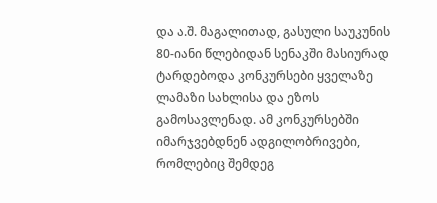და ა.შ. მაგალითად, გასული საუკუნის 80-იანი წლებიდან სენაკში მასიურად ტარდებოდა კონკურსები ყველაზე ლამაზი სახლისა და ეზოს გამოსავლენად. ამ კონკურსებში იმარჯვებდნენ ადგილობრივები, რომლებიც შემდეგ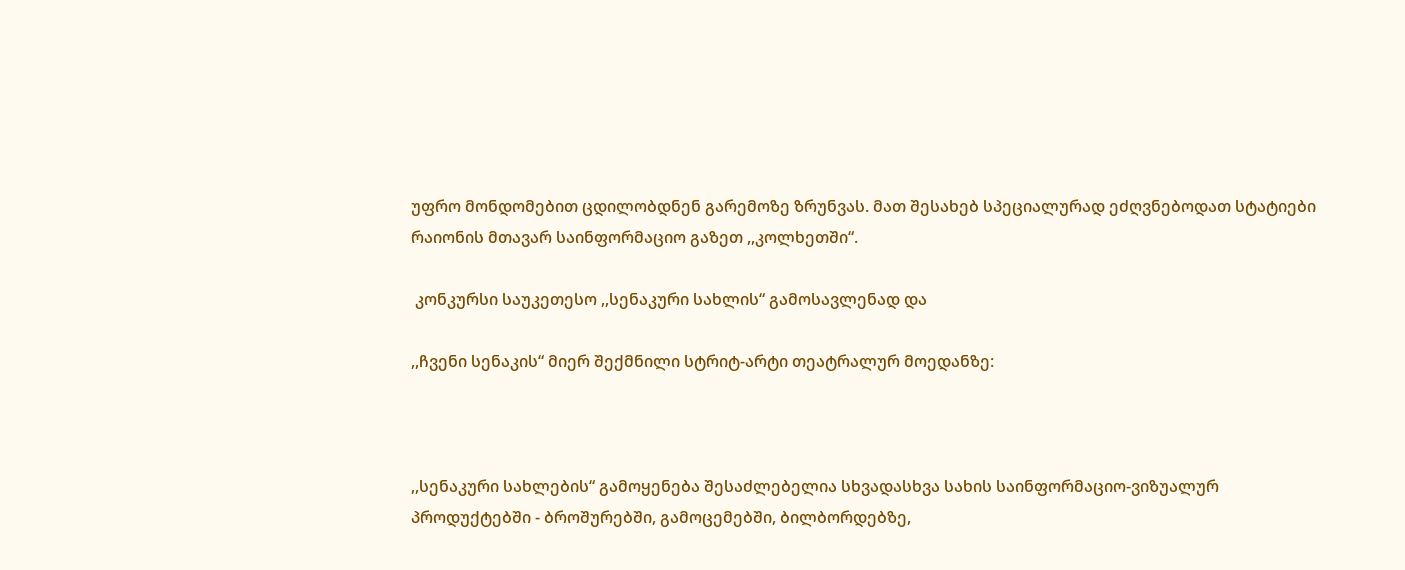უფრო მონდომებით ცდილობდნენ გარემოზე ზრუნვას. მათ შესახებ სპეციალურად ეძღვნებოდათ სტატიები რაიონის მთავარ საინფორმაციო გაზეთ ,,კოლხეთში“.

 კონკურსი საუკეთესო ,,სენაკური სახლის“ გამოსავლენად და

,,ჩვენი სენაკის“ მიერ შექმნილი სტრიტ-არტი თეატრალურ მოედანზე:



,,სენაკური სახლების“ გამოყენება შესაძლებელია სხვადასხვა სახის საინფორმაციო-ვიზუალურ პროდუქტებში - ბროშურებში, გამოცემებში, ბილბორდებზე,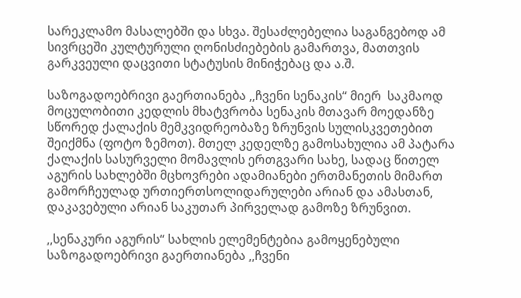სარეკლამო მასალებში და სხვა. შესაძლებელია საგანგებოდ ამ სივრცეში კულტურული ღონისძიებების გამართვა, მათთვის გარკვეული დაცვითი სტატუსის მინიჭებაც და ა.შ.

საზოგადოებრივი გაერთიანება ,,ჩვენი სენაკის“ მიერ  საკმაოდ მოცულობითი კედლის მხატვრობა სენაკის მთავარ მოედანზე სწორედ ქალაქის მემკვიდრეობაზე ზრუნვის სულისკვეთებით შეიქმნა (ფოტო ზემოთ). მთელ კედელზე გამოსახულია ამ პატარა ქალაქის სასურველი მომავლის ერთგვარი სახე, სადაც წითელ აგურის სახლებში მცხოვრები ადამიანები ერთმანეთის მიმართ გამორჩეულად ურთიერთსოლიდარულები არიან და ამასთან, დაკავებული არიან საკუთარ პირველად გამოზე ზრუნვით.

,,სენაკური აგურის“ სახლის ელემენტებია გამოყენებული საზოგადოებრივი გაერთიანება ,,ჩვენი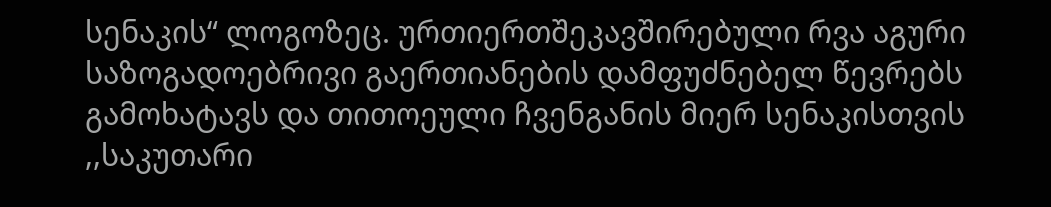სენაკის“ ლოგოზეც. ურთიერთშეკავშირებული რვა აგური საზოგადოებრივი გაერთიანების დამფუძნებელ წევრებს გამოხატავს და თითოეული ჩვენგანის მიერ სენაკისთვის ,,საკუთარი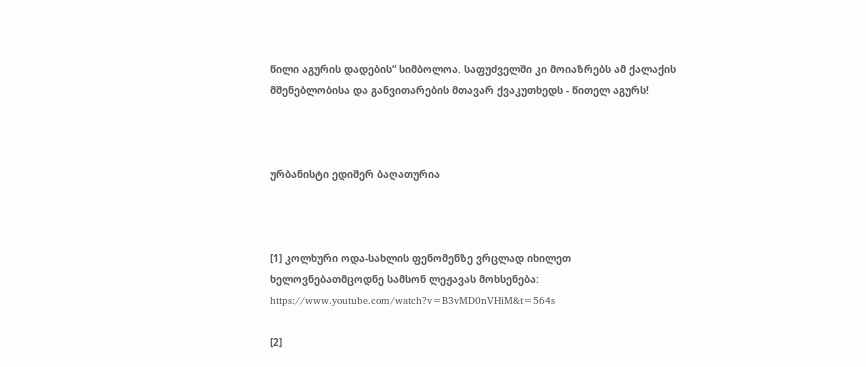წილი აგურის დადების“ სიმბოლოა. საფუძველში კი მოიაზრებს ამ ქალაქის მშენებლობისა და განვითარების მთავარ ქვაკუთხედს - წითელ აგურს!



ურბანისტი ედიშერ ბაღათურია



[1] კოლხური ოდა-სახლის ფენომენზე ვრცლად იხილეთ ხელოვნებათმცოდნე სამსონ ლეჟავას მოხსენება: https://www.youtube.com/watch?v=B3vMD0nVHiM&t=564s

[2]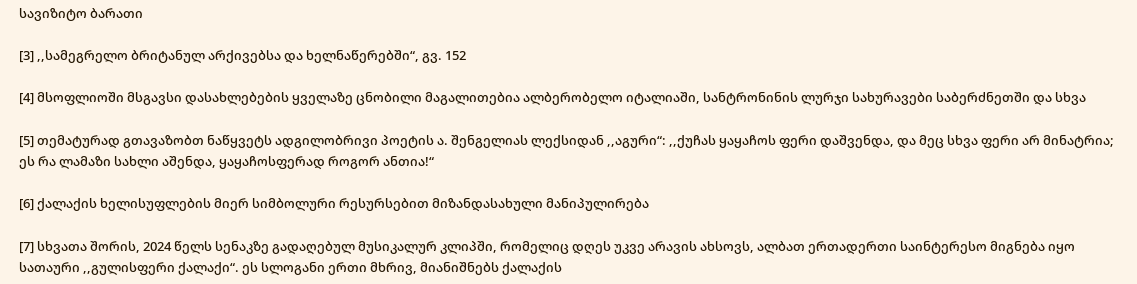სავიზიტო ბარათი

[3] ,,სამეგრელო ბრიტანულ არქივებსა და ხელნაწერებში“, გვ. 152

[4] მსოფლიოში მსგავსი დასახლებების ყველაზე ცნობილი მაგალითებია ალბერობელო იტალიაში, სანტრონინის ლურჯი სახურავები საბერძნეთში და სხვა

[5] თემატურად გთავაზობთ ნაწყვეტს ადგილობრივი პოეტის ა. შენგელიას ლექსიდან ,,აგური“: ,,ქუჩას ყაყაჩოს ფერი დაშვენდა, და მეც სხვა ფერი არ მინატრია; ეს რა ლამაზი სახლი აშენდა, ყაყაჩოსფერად როგორ ანთია!“

[6] ქალაქის ხელისუფლების მიერ სიმბოლური რესურსებით მიზანდასახული მანიპულირება

[7] სხვათა შორის, 2024 წელს სენაკზე გადაღებულ მუსიკალურ კლიპში, რომელიც დღეს უკვე არავის ახსოვს, ალბათ ერთადერთი საინტერესო მიგნება იყო სათაური ,,გულისფერი ქალაქი“. ეს სლოგანი ერთი მხრივ, მიანიშნებს ქალაქის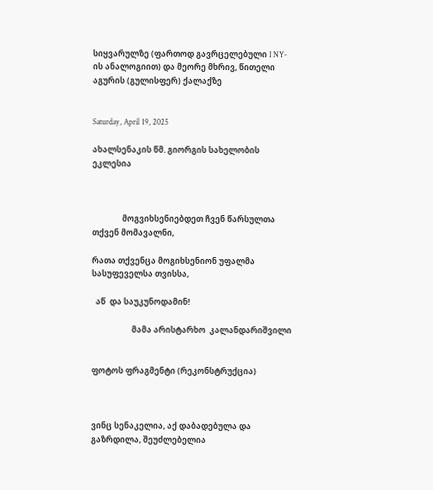სიყვარულზე (ფართოდ გავრცელებული I NY-ის ანალოგიით) და მეორე მხრივ, წითელი აგურის (გულისფერ) ქალაქზე


Saturday, April 19, 2025

ახალსენაკის წმ. გიორგის სახელობის ეკლესია



               მოგვიხსენიებდეთ ჩვენ წარსულთა თქვენ მომავალნი,

რათა თქვენცა მოგიხსენიონ უფალმა სასუფეველსა თვისსა,

  აწ  და საუკუნოდამინ!

                    მამა არისტარხო  კალანდარიშვილი


ფოტოს ფრაგმენტი (რეკონსტრუქცია)



ვინც სენაკელია, აქ დაბადებულა და გაზრდილა, შეუძლებელია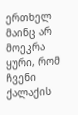ერთხელ მაინც არ მოეკრა ყური, რომ ჩვენი ქალაქის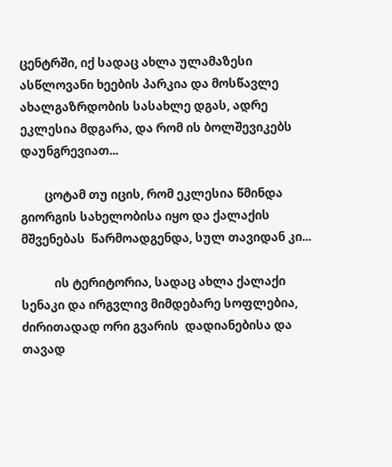ცენტრში, იქ სადაც ახლა ულამაზესი ასწლოვანი ხეების პარკია და მოსწავლე ახალგაზრდობის სასახლე დგას, ადრე ეკლესია მდგარა, და რომ ის ბოლშევიკებს დაუნგრევიათ...

        ცოტამ თუ იცის, რომ ეკლესია წმინდა გიორგის სახელობისა იყო და ქალაქის მშვენებას  წარმოადგენდა, სულ თავიდან კი...

           ის ტერიტორია, სადაც ახლა ქალაქი სენაკი და ირგვლივ მიმდებარე სოფლებია, ძირითადად ორი გვარის  დადიანებისა და თავად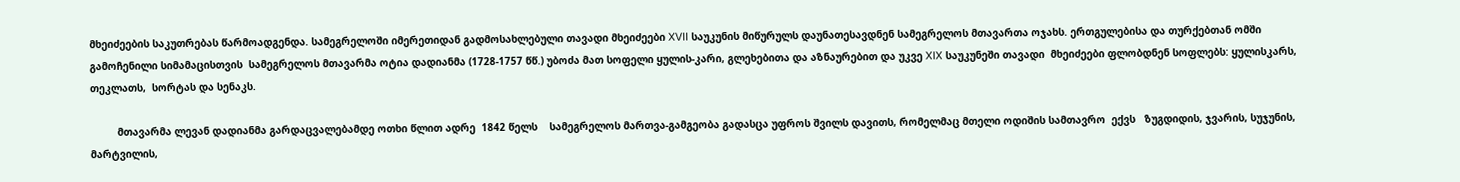მხეიძეების საკუთრებას წარმოადგენდა. სამეგრელოში იმერეთიდან გადმოსახლებული თავადი მხეიძეები XVII საუკუნის მიწურულს დაუნათესავდნენ სამეგრელოს მთავართა ოჯახს. ერთგულებისა და თურქებთან ომში გამოჩენილი სიმამაცისთვის  სამეგრელოს მთავარმა ოტია დადიანმა (1728-1757 წწ.) უბოძა მათ სოფელი ყულის-კარი, გლეხებითა და აზნაურებით და უკვე XIX საუკუნეში თავადი  მხეიძეები ფლობდნენ სოფლებს: ყულისკარს, თეკლათს,  სორტას და სენაკს.

         მთავარმა ლევან დადიანმა გარდაცვალებამდე ოთხი წლით ადრე  1842 წელს    სამეგრელოს მართვა-გამგეობა გადასცა უფროს შვილს დავითს, რომელმაც მთელი ოდიშის სამთავრო  ექვს   ზუგდიდის, ჯვარის, სუჯუნის, მარტვილის,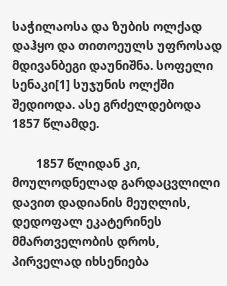საჭილაოსა და ზუბის ოლქად დაჰყო და თითოეულს უფროსად მდივანბეგი დაუნიშნა. სოფელი სენაკი[1] სუჯუნის ოლქში შედიოდა. ასე გრძელდებოდა 1857 წლამდე.

        1857 წლიდან კი, მოულოდნელად გარდაცვლილი დავით დადიანის მეუღლის, დედოფალ ეკატერინეს  მმართველობის დროს, პირველად იხსენიება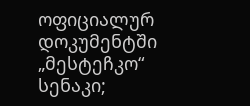ოფიციალურ დოკუმენტში „მესტეჩკო“ სენაკი;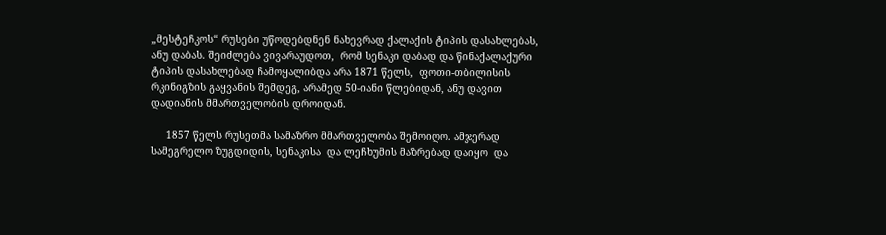„მესტეჩკოს“ რუსები უწოდებდნენ ნახევრად ქალაქის ტიპის დასახლებას, ანუ დაბას. შეიძლება ვივარაუდოთ,  რომ სენაკი დაბად და წინაქალაქური ტიპის დასახლებად ჩამოყალიბდა არა 1871 წელს,  ფოთი-თბილისის  რკინიგზის გაყვანის შემდეგ, არამედ 50-იანი წლებიდან, ანუ დავით დადიანის მმართველობის დროიდან.

     1857 წელს რუსეთმა სამაზრო მმართველობა შემოიღო. ამჯერად სამეგრელო ზუგდიდის, სენაკისა  და ლეჩხუმის მაზრებად დაიყო  და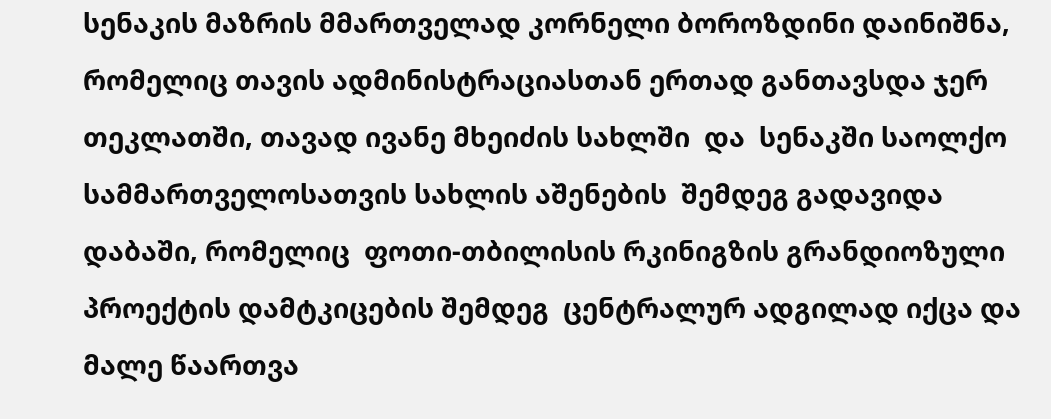სენაკის მაზრის მმართველად კორნელი ბოროზდინი დაინიშნა, რომელიც თავის ადმინისტრაციასთან ერთად განთავსდა ჯერ თეკლათში, თავად ივანე მხეიძის სახლში  და  სენაკში საოლქო სამმართველოსათვის სახლის აშენების  შემდეგ გადავიდა დაბაში, რომელიც  ფოთი-თბილისის რკინიგზის გრანდიოზული პროექტის დამტკიცების შემდეგ  ცენტრალურ ადგილად იქცა და მალე წაართვა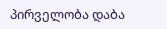პირველობა დაბა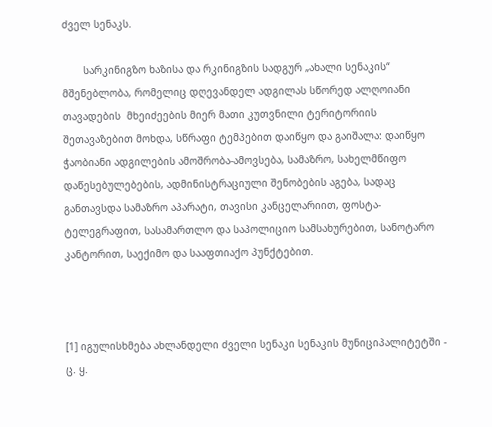ძველ სენაკს.

       სარკინიგზო ხაზისა და რკინიგზის სადგურ „ახალი სენაკის“  მშენებლობა, რომელიც დღევანდელ ადგილას სწორედ ალღოიანი თავადების  მხეიძეების მიერ მათი კუთვნილი ტერიტორიის შეთავაზებით მოხდა, სწრაფი ტემპებით დაიწყო და გაიშალა: დაიწყო ჭაობიანი ადგილების ამოშრობა-ამოვსება, სამაზრო, სახელმწიფო დაწესებულებების, ადმინისტრაციული შენობების აგება, სადაც განთავსდა სამაზრო აპარატი, თავისი კანცელარიით, ფოსტა-ტელეგრაფით, სასამართლო და საპოლიციო სამსახურებით, სანოტარო კანტორით, საექიმო და სააფთიაქო პუნქტებით.



[1] იგულისხმება ახლანდელი ძველი სენაკი სენაკის მუნიციპალიტეტში - ც. ყ.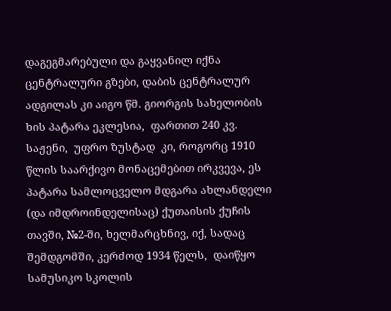დაგეგმარებული და გაყვანილ იქნა ცენტრალური გზები, დაბის ცენტრალურ ადგილას კი აიგო წმ. გიორგის სახელობის ხის პატარა ეკლესია,  ფართით 240 კვ. საჟენი,  უფრო ზუსტად  კი, როგორც 1910 წლის საარქივო მონაცემებით ირკვევა, ეს პატარა სამლოცველო მდგარა ახლანდელი (და იმდროინდელისაც) ქუთაისის ქუჩის თავში, №2-ში, ხელმარცხნივ, იქ, სადაც შემდგომში, კერძოდ 1934 წელს,  დაიწყო სამუსიკო სკოლის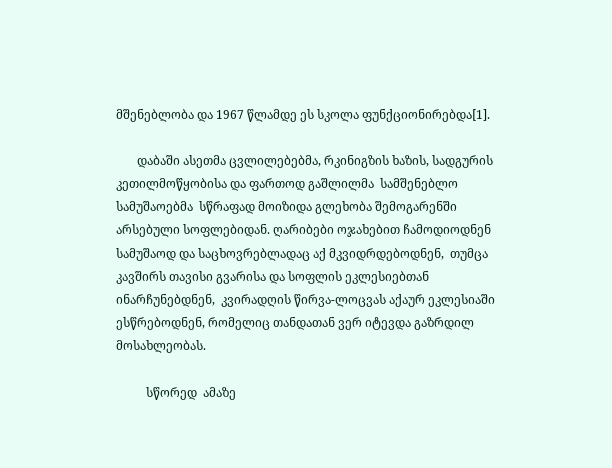მშენებლობა და 1967 წლამდე ეს სკოლა ფუნქციონირებდა[1].

       დაბაში ასეთმა ცვლილებებმა, რკინიგზის ხაზის, სადგურის კეთილმოწყობისა და ფართოდ გაშლილმა  სამშენებლო სამუშაოებმა  სწრაფად მოიზიდა გლეხობა შემოგარენში არსებული სოფლებიდან. ღარიბები ოჯახებით ჩამოდიოდნენ სამუშაოდ და საცხოვრებლადაც აქ მკვიდრდებოდნენ,  თუმცა კავშირს თავისი გვარისა და სოფლის ეკლესიებთან ინარჩუნებდნენ,  კვირადღის წირვა-ლოცვას აქაურ ეკლესიაში ესწრებოდნენ, რომელიც თანდათან ვერ იტევდა გაზრდილ მოსახლეობას.

          სწორედ  ამაზე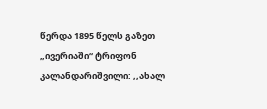წერდა 1895 წელს გაზეთ „ივერიაში“ ტრიფონ კალანდარიშვილი: ,,ახალ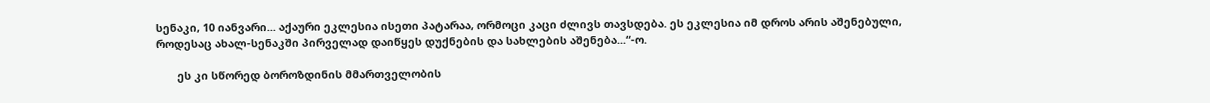სენაკი, 10 იანვარი... აქაური ეკლესია ისეთი პატარაა, ორმოცი კაცი ძლივს თავსდება. ეს ეკლესია იმ დროს არის აშენებული, როდესაც ახალ-სენაკში პირველად დაიწყეს დუქნების და სახლების აშენება...“-ო.

       ეს კი სწორედ ბოროზდინის მმართველობის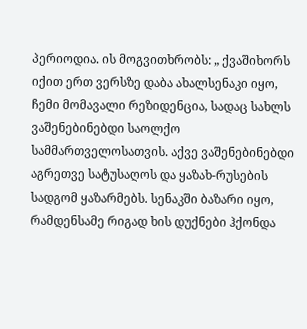პერიოდია. ის მოგვითხრობს: „ ქვაშიხორს იქით ერთ ვერსზე დაბა ახალსენაკი იყო, ჩემი მომავალი რეზიდენცია, სადაც სახლს ვაშენებინებდი საოლქო სამმართველოსათვის. აქვე ვაშენებინებდი აგრეთვე სატუსაღოს და ყაზახ-რუსების სადგომ ყაზარმებს. სენაკში ბაზარი იყო, რამდენსამე რიგად ხის დუქნები ჰქონდა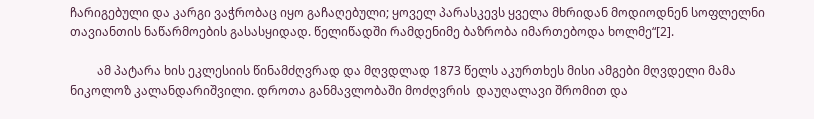ჩარიგებული და კარგი ვაჭრობაც იყო გაჩაღებული; ყოველ პარასკევს ყველა მხრიდან მოდიოდნენ სოფლელნი თავიანთის ნაწარმოების გასასყიდად. წელიწადში რამდენიმე ბაზრობა იმართებოდა ხოლმე“[2].

         ამ პატარა ხის ეკლესიის წინამძღვრად და მღვდლად 1873 წელს აკურთხეს მისი ამგები მღვდელი მამა ნიკოლოზ კალანდარიშვილი. დროთა განმავლობაში მოძღვრის  დაუღალავი შრომით და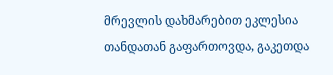მრევლის დახმარებით ეკლესია თანდათან გაფართოვდა, გაკეთდა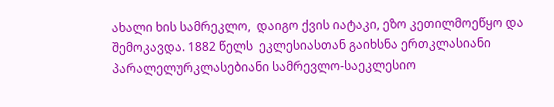ახალი ხის სამრეკლო,  დაიგო ქვის იატაკი, ეზო კეთილმოეწყო და შემოკავდა. 1882 წელს  ეკლესიასთან გაიხსნა ერთკლასიანი პარალელურკლასებიანი სამრევლო-საეკლესიო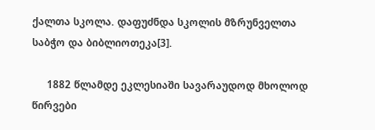ქალთა სკოლა. დაფუძნდა სკოლის მზრუნველთა საბჭო და ბიბლიოთეკა[3].

     1882 წლამდე ეკლესიაში სავარაუდოდ მხოლოდ წირვები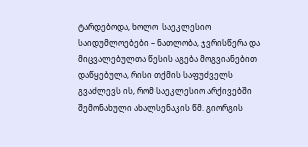ტარდებოდა, ხოლო  საეკლესიო საიდუმლოებები – ნათლობა, ჯვრისწერა და მიცვალებულთა წესის აგება მოგვიანებით  დაწყებულა, რისი თქმის საფუძველს გვაძლევს ის, რომ საეკლესიო არქივებში შემონახული ახალსენაკის წმ. გიორგის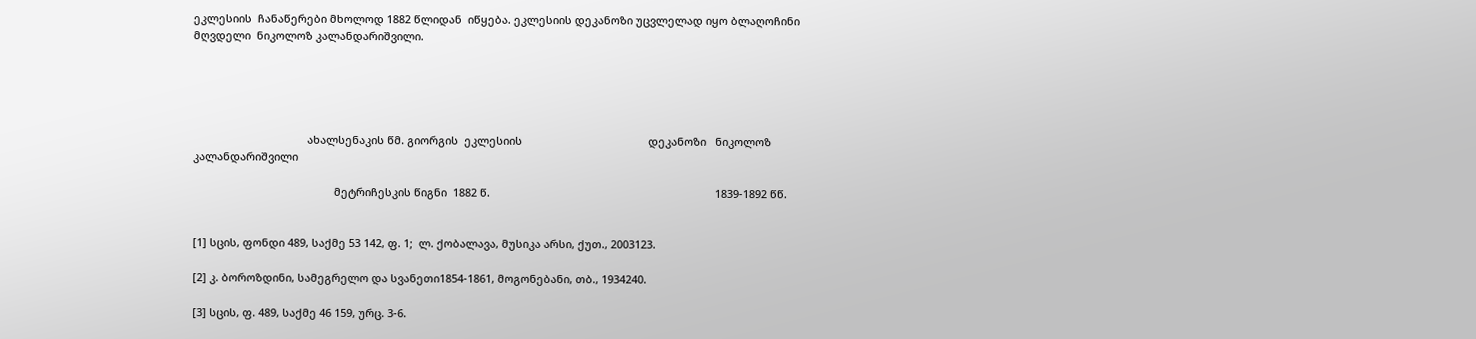ეკლესიის  ჩანაწერები მხოლოდ 1882 წლიდან  იწყება. ეკლესიის დეკანოზი უცვლელად იყო ბლაღოჩინი  მღვდელი  ნიკოლოზ კალანდარიშვილი.





                                      ახალსენაკის წმ. გიორგის  ეკლესიის                                          დეკანოზი   ნიკოლოზ  კალანდარიშვილი

                                               მეტრიჩესკის წიგნი  1882 წ.                                                                           1839-1892 წწ.


[1] სცის, ფონდი 489, საქმე 53 142, ფ. 1;  ლ. ქობალავა, მუსიკა არსი, ქუთ., 2003123.

[2] კ. ბოროზდინი, სამეგრელო და სვანეთი1854-1861, მოგონებანი, თბ., 1934240.

[3] სცის, ფ. 489, საქმე 46 159, ურც. 3-6.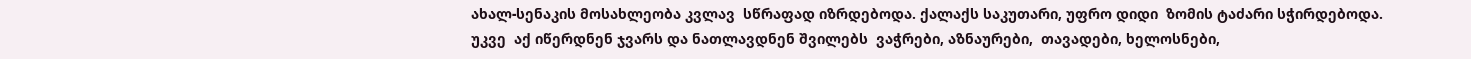ახალ-სენაკის მოსახლეობა კვლავ  სწრაფად იზრდებოდა. ქალაქს საკუთარი, უფრო დიდი  ზომის ტაძარი სჭირდებოდა. უკვე  აქ იწერდნენ ჯვარს და ნათლავდნენ შვილებს  ვაჭრები, აზნაურები,  თავადები, ხელოსნები,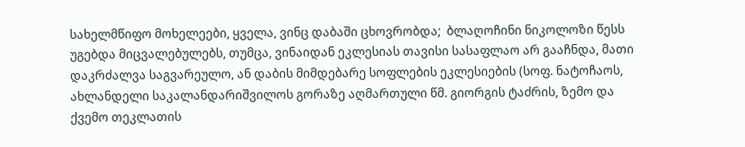სახელმწიფო მოხელეები, ყველა, ვინც დაბაში ცხოვრობდა;  ბლაღოჩინი ნიკოლოზი წესს უგებდა მიცვალებულებს, თუმცა, ვინაიდან ეკლესიას თავისი სასაფლაო არ გააჩნდა, მათი დაკრძალვა საგვარეულო, ან დაბის მიმდებარე სოფლების ეკლესიების (სოფ. ნატოჩაოს, ახლანდელი საკალანდარიშვილოს გორაზე აღმართული წმ. გიორგის ტაძრის, ზემო და ქვემო თეკლათის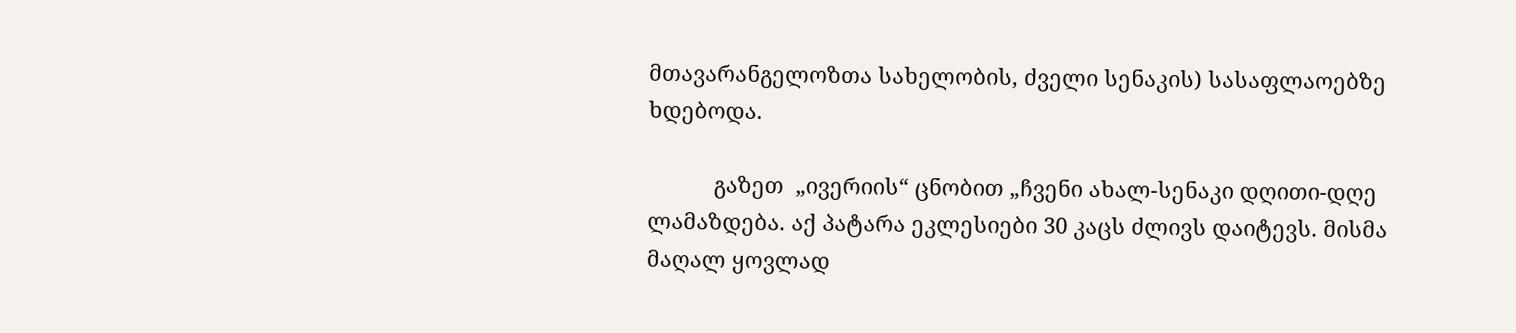მთავარანგელოზთა სახელობის, ძველი სენაკის) სასაფლაოებზე ხდებოდა.

           გაზეთ  „ივერიის“ ცნობით „ჩვენი ახალ-სენაკი დღითი-დღე ლამაზდება. აქ პატარა ეკლესიები 30 კაცს ძლივს დაიტევს. მისმა მაღალ ყოვლად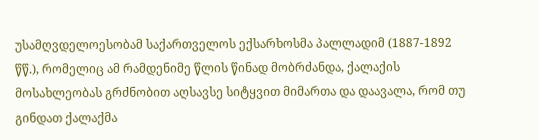უსამღვდელოესობამ საქართველოს ექსარხოსმა პალლადიმ (1887-1892 წწ.), რომელიც ამ რამდენიმე წლის წინად მობრძანდა, ქალაქის მოსახლეობას გრძნობით აღსავსე სიტყვით მიმართა და დაავალა, რომ თუ გინდათ ქალაქმა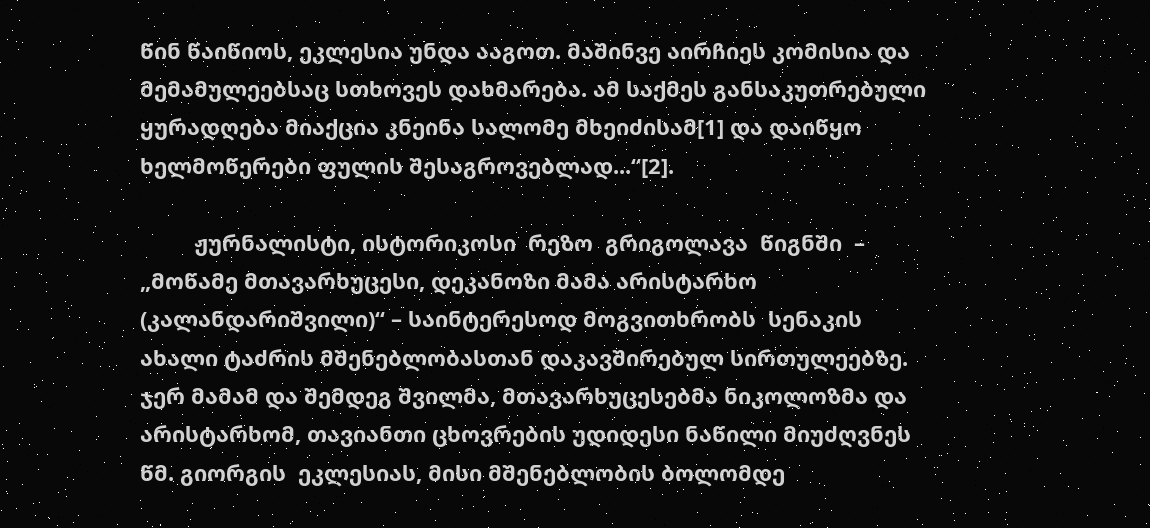წინ წაიწიოს, ეკლესია უნდა ააგოთ. მაშინვე აირჩიეს კომისია და მემამულეებსაც სთხოვეს დახმარება. ამ საქმეს განსაკუთრებული ყურადღება მიაქცია კნეინა სალომე მხეიძისამ[1] და დაიწყო ხელმოწერები ფულის შესაგროვებლად...“[2].

         ჟურნალისტი, ისტორიკოსი  რეზო  გრიგოლავა  წიგნში  – „მოწამე მთავარხუცესი, დეკანოზი მამა არისტარხო (კალანდარიშვილი)“ – საინტერესოდ მოგვითხრობს  სენაკის ახალი ტაძრის მშენებლობასთან დაკავშირებულ სირთულეებზე. ჯერ მამამ და შემდეგ შვილმა, მთავარხუცესებმა ნიკოლოზმა და არისტარხომ, თავიანთი ცხოვრების უდიდესი ნაწილი მიუძღვნეს წმ. გიორგის  ეკლესიას, მისი მშენებლობის ბოლომდე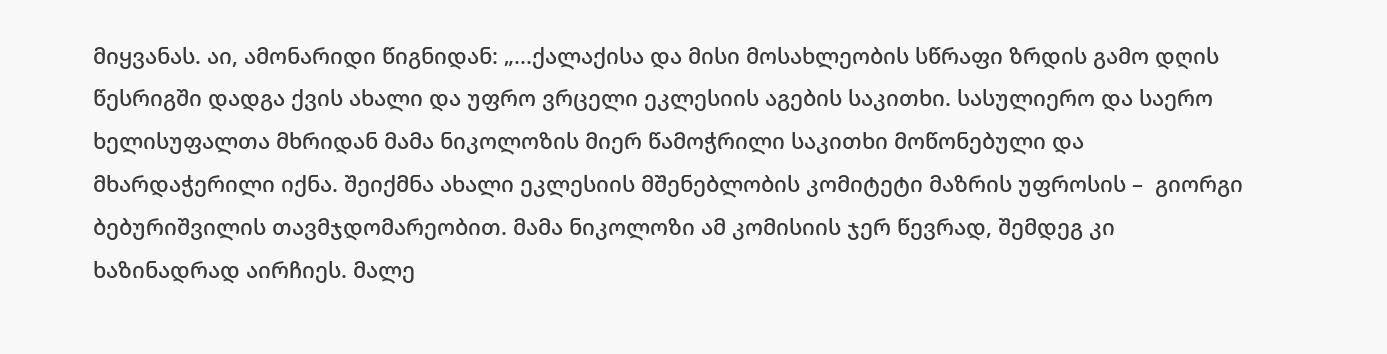მიყვანას. აი, ამონარიდი წიგნიდან: „...ქალაქისა და მისი მოსახლეობის სწრაფი ზრდის გამო დღის წესრიგში დადგა ქვის ახალი და უფრო ვრცელი ეკლესიის აგების საკითხი. სასულიერო და საერო ხელისუფალთა მხრიდან მამა ნიკოლოზის მიერ წამოჭრილი საკითხი მოწონებული და მხარდაჭერილი იქნა. შეიქმნა ახალი ეკლესიის მშენებლობის კომიტეტი მაზრის უფროსის –  გიორგი ბებურიშვილის თავმჯდომარეობით. მამა ნიკოლოზი ამ კომისიის ჯერ წევრად, შემდეგ კი ხაზინადრად აირჩიეს. მალე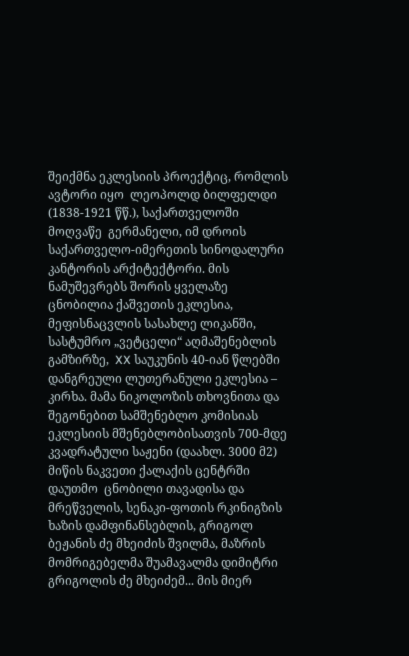შეიქმნა ეკლესიის პროექტიც, რომლის ავტორი იყო  ლეოპოლდ ბილფელდი (1838-1921 წწ.), საქართველოში მოღვაწე  გერმანელი, იმ დროის საქართველო-იმერეთის სინოდალური კანტორის არქიტექტორი. მის ნამუშევრებს შორის ყველაზე ცნობილია ქაშვეთის ეკლესია, მეფისნაცვლის სასახლე ლიკანში, სასტუმრო „ვეტცელი“ აღმაშენებლის გამზირზე,  XX საუკუნის 40-იან წლებში დანგრეული ლუთერანული ეკლესია – კირხა. მამა ნიკოლოზის თხოვნითა და შეგონებით სამშენებლო კომისიას ეკლესიის მშენებლობისათვის 700-მდე კვადრატული საჟენი (დაახლ. 3000 მ2) მიწის ნაკვეთი ქალაქის ცენტრში დაუთმო  ცნობილი თავადისა და მრეწველის, სენაკი-ფოთის რკინიგზის ხაზის დამფინანსებლის, გრიგოლ ბეჟანის ძე მხეიძის შვილმა, მაზრის მომრიგებელმა შუამავალმა დიმიტრი გრიგოლის ძე მხეიძემ... მის მიერ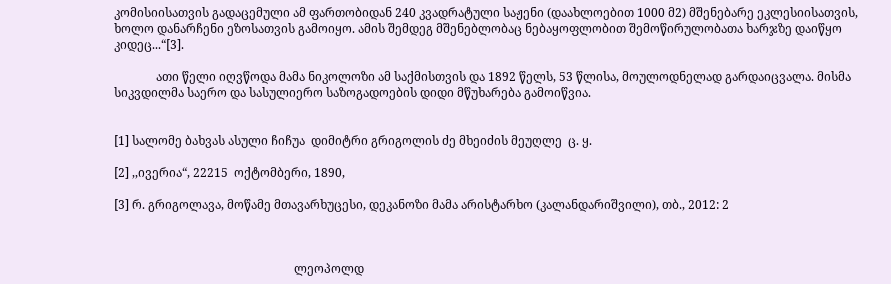კომისიისათვის გადაცემული ამ ფართობიდან 240 კვადრატული საჟენი (დაახლოებით 1000 მ2) მშენებარე ეკლესიისათვის, ხოლო დანარჩენი ეზოსათვის გამოიყო. ამის შემდეგ მშენებლობაც ნებაყოფლობით შემოწირულობათა ხარჯზე დაიწყო კიდეც...“[3].

              ათი წელი იღვწოდა მამა ნიკოლოზი ამ საქმისთვის და 1892 წელს, 53 წლისა, მოულოდნელად გარდაიცვალა. მისმა სიკვდილმა საერო და სასულიერო საზოგადოების დიდი მწუხარება გამოიწვია.


[1] სალომე ბახვას ასული ჩიჩუა  დიმიტრი გრიგოლის ძე მხეიძის მეუღლე  ც. ყ.

[2] ,,ივერია“, 22215  ოქტომბერი, 1890,

[3] რ. გრიგოლავა, მოწამე მთავარხუცესი, დეკანოზი მამა არისტარხო (კალანდარიშვილი), თბ., 2012: 2



                                                            ლეოპოლდ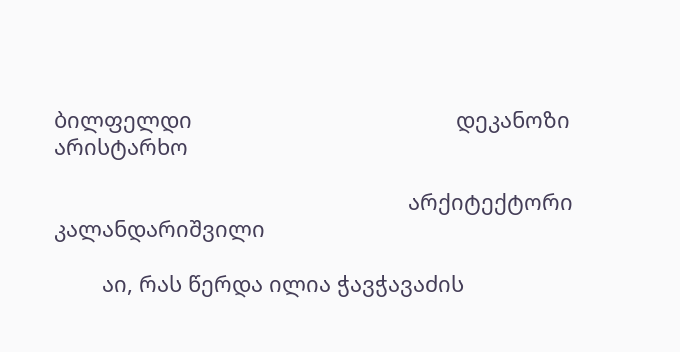ბილფელდი                                            დეკანოზი არისტარხო

                                                           არქიტექტორი                                                             კალანდარიშვილი

        აი, რას წერდა ილია ჭავჭავაძის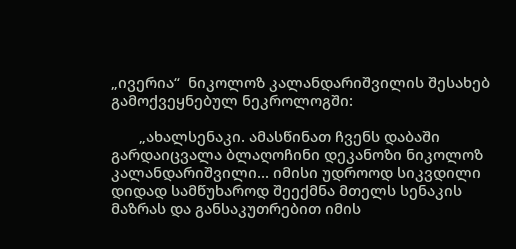„ივერია“  ნიკოლოზ კალანდარიშვილის შესახებ გამოქვეყნებულ ნეკროლოგში:

       „ახალსენაკი. ამასწინათ ჩვენს დაბაში გარდაიცვალა ბლაღოჩინი დეკანოზი ნიკოლოზ კალანდარიშვილი... იმისი უდროოდ სიკვდილი დიდად სამწუხაროდ შეექმნა მთელს სენაკის მაზრას და განსაკუთრებით იმის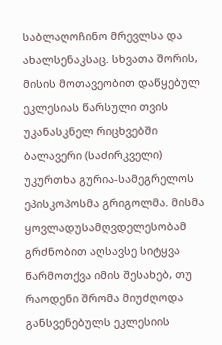საბლაღოჩინო მრევლსა და ახალსენაკსაც. სხვათა შორის, მისის მოთავეობით დაწყებულ ეკლესიას წარსული თვის უკანასკნელ რიცხვებში ბალავერი (საძირკველი) უკურთხა გურია-სამეგრელოს ეპისკოპოსმა გრიგოლმა. მისმა ყოვლადუსამღვდელესობამ გრძნობით აღსავსე სიტყვა წარმოთქვა იმის შესახებ, თუ რაოდენი შრომა მიუძღოდა განსვენებულს ეკლესიის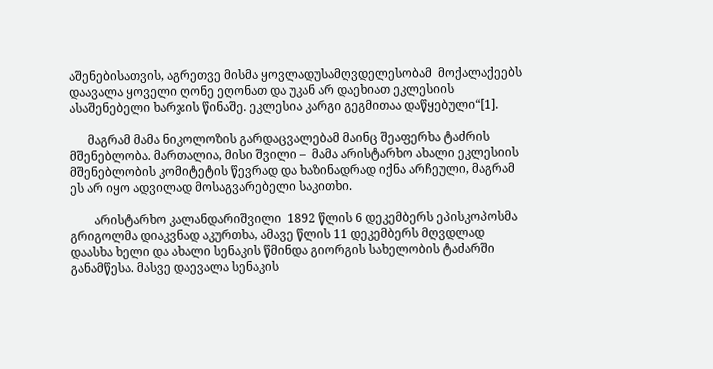აშენებისათვის, აგრეთვე მისმა ყოვლადუსამღვდელესობამ  მოქალაქეებს დაავალა ყოველი ღონე ეღონათ და უკან არ დაეხიათ ეკლესიის ასაშენებელი ხარჯის წინაშე. ეკლესია კარგი გეგმითაა დაწყებული“[1].

      მაგრამ მამა ნიკოლოზის გარდაცვალებამ მაინც შეაფერხა ტაძრის მშენებლობა. მართალია, მისი შვილი –  მამა არისტარხო ახალი ეკლესიის მშენებლობის კომიტეტის წევრად და ხაზინადრად იქნა არჩეული, მაგრამ ეს არ იყო ადვილად მოსაგვარებელი საკითხი.

        არისტარხო კალანდარიშვილი  1892 წლის 6 დეკემბერს ეპისკოპოსმა გრიგოლმა დიაკვნად აკურთხა, ამავე წლის 11 დეკემბერს მღვდლად დაასხა ხელი და ახალი სენაკის წმინდა გიორგის სახელობის ტაძარში განამწესა. მასვე დაევალა სენაკის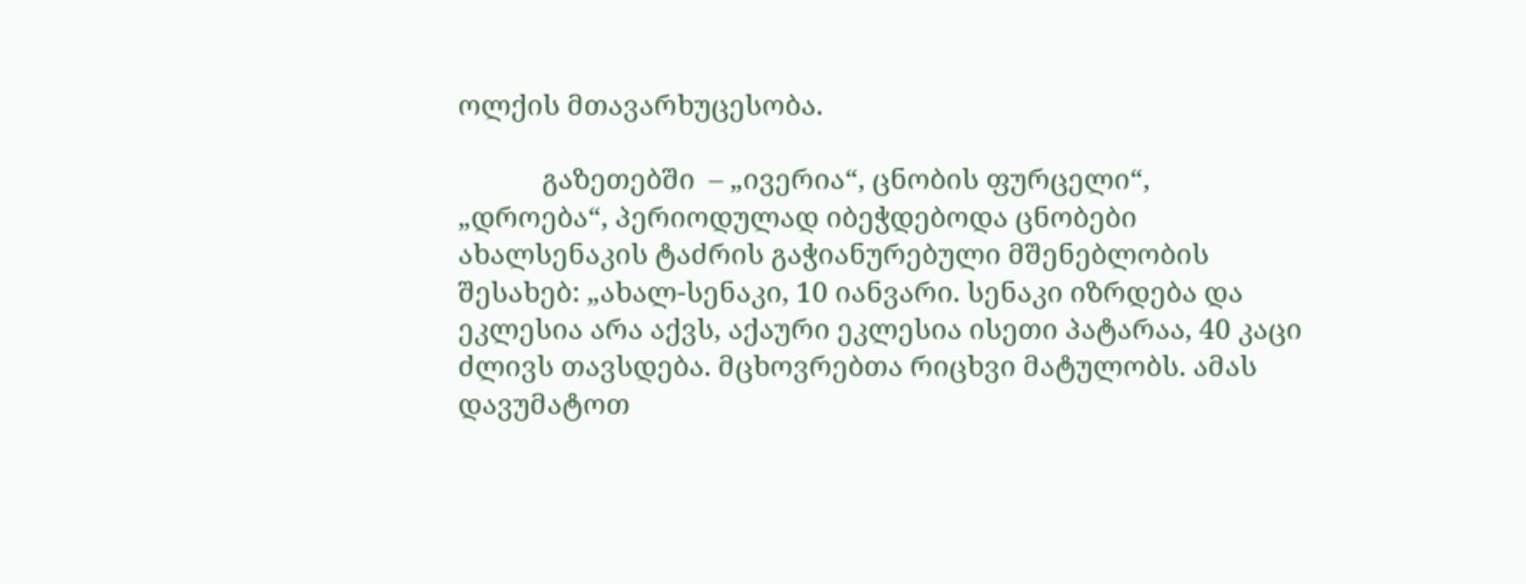ოლქის მთავარხუცესობა.

            გაზეთებში  – „ივერია“, ცნობის ფურცელი“, „დროება“, პერიოდულად იბეჭდებოდა ცნობები ახალსენაკის ტაძრის გაჭიანურებული მშენებლობის შესახებ: „ახალ-სენაკი, 10 იანვარი. სენაკი იზრდება და ეკლესია არა აქვს, აქაური ეკლესია ისეთი პატარაა, 40 კაცი ძლივს თავსდება. მცხოვრებთა რიცხვი მატულობს. ამას დავუმატოთ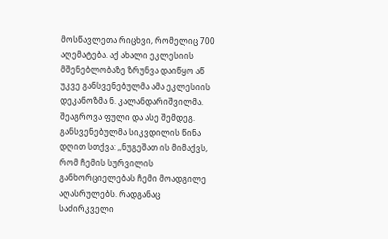მოსწავლეთა რიცხვი, რომელიც 700 აღემატება. აქ ახალი ეკლესიის მშენებლობაზე ზრუნვა დაიწყო აწ უკვე განსვენებულმა ამა ეკლესიის დეკანოზმა ნ. კალანდარიშვილმა. შეაგროვა ფული და ასე შემდეგ.  განსვენებულმა სიკვდილის წინა დღით სთქვა: ,,ნუგეშათ ის მიმაქვს, რომ ჩემის სურვილის განხორციელებას ჩემი მოადგილე აღასრულებს. რადგანაც საძირკველი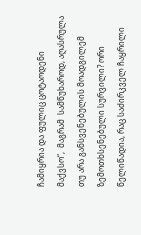ჩამიყრია და ფულიც ცოტაოდენი მაქვსო“,  მაგრამ  სამწუხაროდ, აღასრულა თუ არა განსვენებულის მოადგილემ ზემოთხსენებული სურვილი? ორი წელიწადია, რაც საძირკველ ჩაყრილი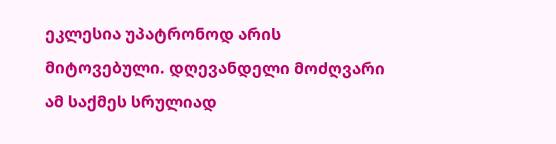ეკლესია უპატრონოდ არის მიტოვებული. დღევანდელი მოძღვარი ამ საქმეს სრულიად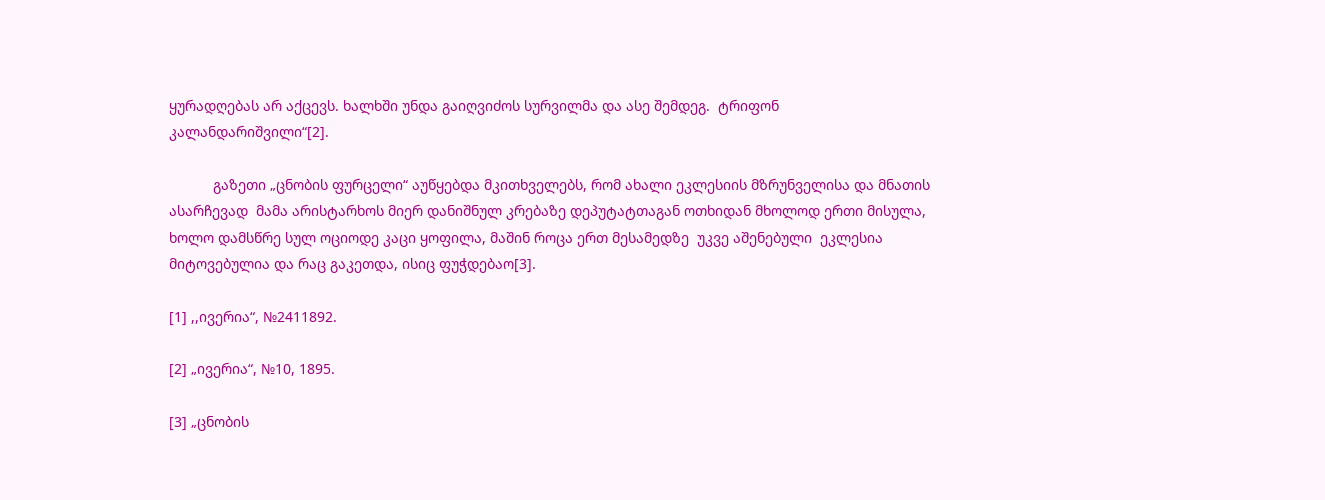ყურადღებას არ აქცევს. ხალხში უნდა გაიღვიძოს სურვილმა და ასე შემდეგ.  ტრიფონ კალანდარიშვილი“[2].

           გაზეთი „ცნობის ფურცელი“ აუწყებდა მკითხველებს, რომ ახალი ეკლესიის მზრუნველისა და მნათის ასარჩევად  მამა არისტარხოს მიერ დანიშნულ კრებაზე დეპუტატთაგან ოთხიდან მხოლოდ ერთი მისულა, ხოლო დამსწრე სულ ოციოდე კაცი ყოფილა, მაშინ როცა ერთ მესამედზე  უკვე აშენებული  ეკლესია მიტოვებულია და რაც გაკეთდა, ისიც ფუჭდებაო[3].

[1] ,,ივერია“, №2411892.

[2] „ივერია“, №10, 1895.

[3] „ცნობის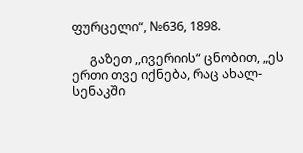ფურცელი“, №636, 1898.

      გაზეთ ,,ივერიის“ ცნობით, „ეს ერთი თვე იქნება, რაც ახალ-სენაკში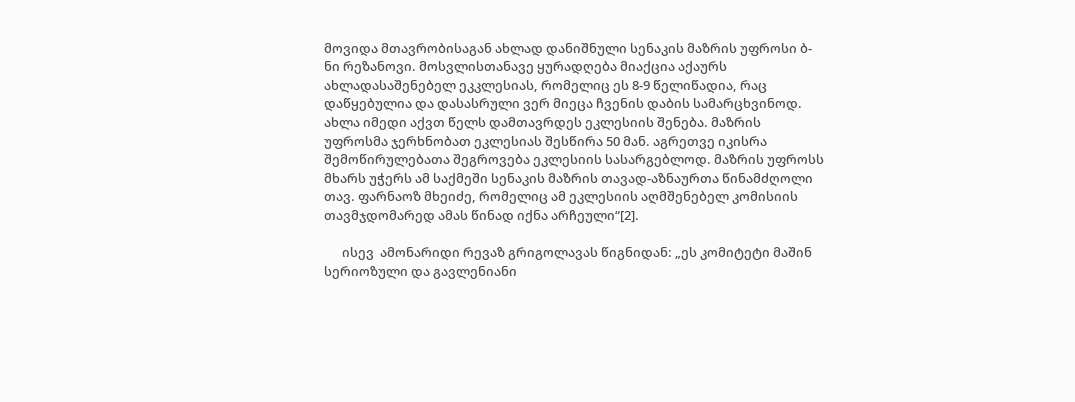მოვიდა მთავრობისაგან ახლად დანიშნული სენაკის მაზრის უფროსი ბ-ნი რეზანოვი. მოსვლისთანავე ყურადღება მიაქცია აქაურს ახლადასაშენებელ ეკკლესიას, რომელიც ეს 8-9 წელიწადია, რაც დაწყებულია და დასასრული ვერ მიეცა ჩვენის დაბის სამარცხვინოდ. ახლა იმედი აქვთ წელს დამთავრდეს ეკლესიის შენება. მაზრის უფროსმა ჯერხნობათ ეკლესიას შესწირა 50 მან. აგრეთვე იკისრა შემოწირულებათა შეგროვება ეკლესიის სასარგებლოდ. მაზრის უფროსს მხარს უჭერს ამ საქმეში სენაკის მაზრის თავად-აზნაურთა წინამძღოლი თავ. ფარნაოზ მხეიძე, რომელიც ამ ეკლესიის აღმშენებელ კომისიის თავმჯდომარედ ამას წინად იქნა არჩეული“[2].

      ისევ  ამონარიდი რევაზ გრიგოლავას წიგნიდან: „ეს კომიტეტი მაშინ სერიოზული და გავლენიანი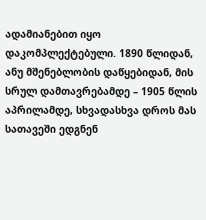ადამიანებით იყო დაკომპლექტებული. 1890 წლიდან, ანუ მშენებლობის დაწყებიდან, მის სრულ დამთავრებამდე – 1905 წლის აპრილამდე, სხვადასხვა დროს მას სათავეში ედგნენ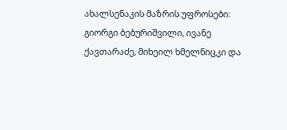ახალსენაკის მაზრის უფროსები: გიორგი ბებურიშვილი, ივანე ქავთარაძე, მიხეილ ხმელნიცკი და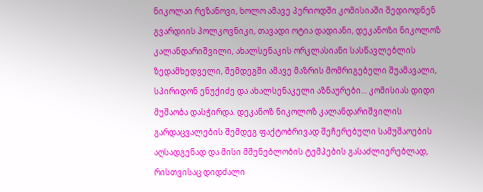ნიკოლაი რეზანოვი, ხოლო ამავე პერიოდში კომისიაში შედიოდნენ გვარდიის პოლკოვნიკი, თავადი ოტია დადიანი, დეკანოზი ნიკოლოზ კალანდარიშვილი, ახალსენაკის ორკლასიანი სასწავლებლის ზედამხედველი, შემდეგში ამავე მაზრის მომრიგებელი შუამავალი, სპირიდონ ენუქიძე და ახალსენაკელი აზნაურები... კომისიას დიდი მუშაობა დასჭირდა. დეკანოზ ნიკოლოზ კალანდარიშვილის გარდაცვალების შემდეგ ფაქტობრივად შეჩერებული სამუშაოების აღსადგენად და მისი მშენებლობის ტემპების გასაძლიერებლად, რისთვისაც დიდძალი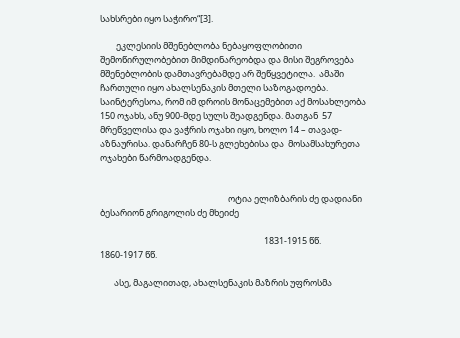სახსრები იყო საჭირო“[3].

        ეკლესიის მშენებლობა ნებაყოფლობითი შემოწირულობებით მიმდინარეობდა და მისი შეგროვება მშენებლობის დამთავრებამდე არ შეწყვეტილა.  ამაში ჩართული იყო ახალსენაკის მთელი საზოგადოება. საინტერესოა, რომ იმ დროის მონაცემებით აქ მოსახლეობა 150 ოჯახს, ანუ 900-მდე სულს შეადგენდა. მათგან  57 მრეწველისა და ვაჭრის ოჯახი იყო, ხოლო 14 – თავად-აზნაურისა. დანარჩენ 80-ს გლეხებისა და  მოსამსახურეთა ოჯახები წარმოადგენდა.


                                                                ოტია ელიზბარის ძე დადიანი                                      ბესარიონ გრიგოლის ძე მხეიძე

                                                                                  1831-1915 წწ.                                                                   1860-1917 წწ.

       ასე, მაგალითად, ახალსენაკის მაზრის უფროსმა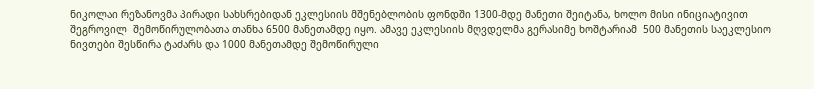ნიკოლაი რეზანოვმა პირადი სახსრებიდან ეკლესიის მშენებლობის ფონდში 1300-მდე მანეთი შეიტანა, ხოლო მისი ინიციატივით შეგროვილ  შემოწირულობათა თანხა 6500 მანეთამდე იყო. ამავე ეკლესიის მღვდელმა გერასიმე ხოშტარიამ  500 მანეთის საეკლესიო ნივთები შესწირა ტაძარს და 1000 მანეთამდე შემოწირული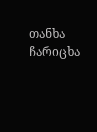თანხა ჩარიცხა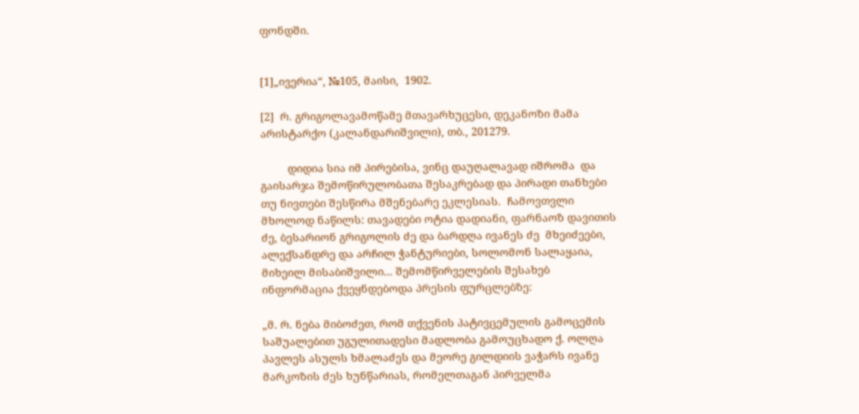ფონდში.


[1]„ივერია“, №105, მაისი,  1902.

[2]  რ. გრიგოლავამოწამე მთავარხუცესი, დეკანოზი მამა არისტარქო (კალანდარიშვილი), თბ., 201279.

         დიდია სია იმ პირებისა, ვინც დაუღალავად იშრომა  და გაისარჯა შემოწირულობათა შესაკრებად და პირადი თანხები თუ ნივთები შესწირა მშენებარე ეკლესიას.  ჩამოვთვლი მხოლოდ ნაწილს: თავადები ოტია დადიანი, ფარნაოზ დავითის ძე, ბესარიონ გრიგოლის ძე და ბარდღა ივანეს ძე  მხეიძეები, ალექსანდრე და არჩილ ჭანტურიები, სოლომონ სალაყაია, მიხეილ მისაბიშვილი... შემომწირველების შესახებ ინფორმაცია ქვეყნდებოდა პრესის ფურცლებზე:

„მ. რ. ნება მიბოძეთ, რომ თქვენის პატივცემულის გამოცემის საშუალებით უგულითადესი მადლობა გამოუცხადო ქ. ოლღა პავლეს ასულს ხმალაძეს და მეორე გილდიის ვაჭარს ივანე მარკოზის ძეს ხუნწარიას, რომელთაგან პირველმა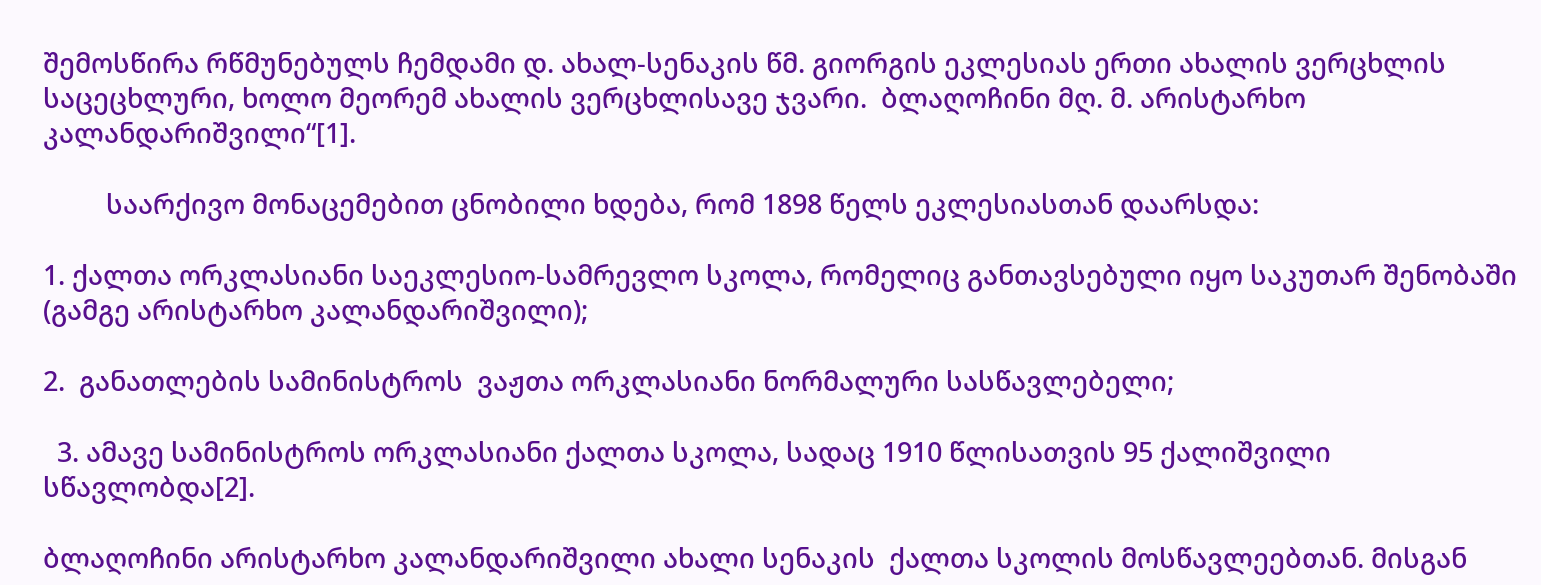შემოსწირა რწმუნებულს ჩემდამი დ. ახალ-სენაკის წმ. გიორგის ეკლესიას ერთი ახალის ვერცხლის საცეცხლური, ხოლო მეორემ ახალის ვერცხლისავე ჯვარი.  ბლაღოჩინი მღ. მ. არისტარხო კალანდარიშვილი“[1].

         საარქივო მონაცემებით ცნობილი ხდება, რომ 1898 წელს ეკლესიასთან დაარსდა:

1. ქალთა ორკლასიანი საეკლესიო-სამრევლო სკოლა, რომელიც განთავსებული იყო საკუთარ შენობაში (გამგე არისტარხო კალანდარიშვილი);

2.  განათლების სამინისტროს  ვაჟთა ორკლასიანი ნორმალური სასწავლებელი;

  3. ამავე სამინისტროს ორკლასიანი ქალთა სკოლა, სადაც 1910 წლისათვის 95 ქალიშვილი    სწავლობდა[2].

ბლაღოჩინი არისტარხო კალანდარიშვილი ახალი სენაკის  ქალთა სკოლის მოსწავლეებთან. მისგან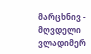მარცხნივ - მღვდელი ვლადიმერ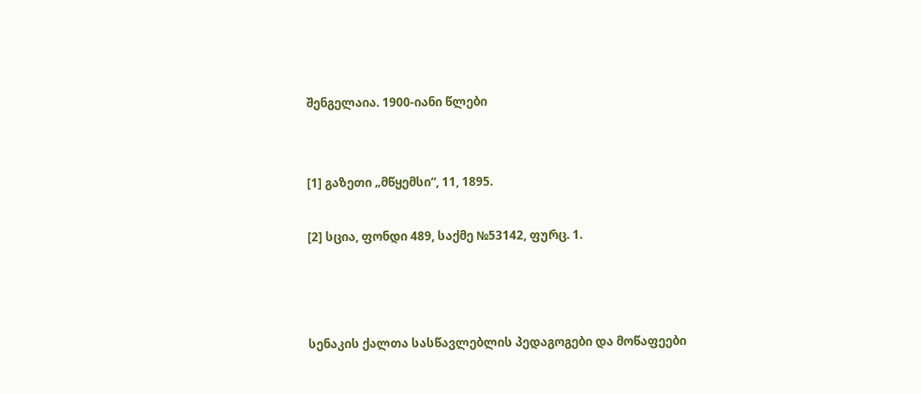შენგელაია. 1900-იანი წლები


[1] გაზეთი „მწყემსი“, 11, 1895.

[2] სცია, ფონდი 489, საქმე №53142, ფურც. 1.



სენაკის ქალთა სასწავლებლის პედაგოგები და მოწაფეები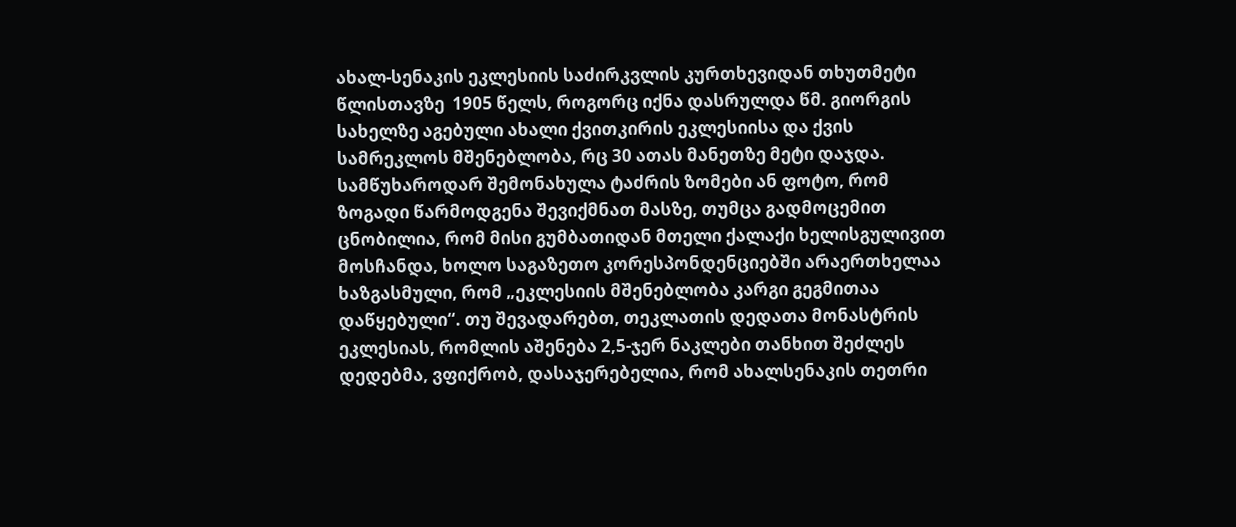ახალ-სენაკის ეკლესიის საძირკვლის კურთხევიდან თხუთმეტი წლისთავზე  1905 წელს, როგორც იქნა დასრულდა წმ. გიორგის სახელზე აგებული ახალი ქვითკირის ეკლესიისა და ქვის სამრეკლოს მშენებლობა, რც 30 ათას მანეთზე მეტი დაჯდა. სამწუხაროდარ შემონახულა ტაძრის ზომები ან ფოტო, რომ ზოგადი წარმოდგენა შევიქმნათ მასზე, თუმცა გადმოცემით ცნობილია, რომ მისი გუმბათიდან მთელი ქალაქი ხელისგულივით მოსჩანდა, ხოლო საგაზეთო კორესპონდენციებში არაერთხელაა ხაზგასმული, რომ „ეკლესიის მშენებლობა კარგი გეგმითაა დაწყებული“. თუ შევადარებთ, თეკლათის დედათა მონასტრის ეკლესიას, რომლის აშენება 2,5-ჯერ ნაკლები თანხით შეძლეს დედებმა, ვფიქრობ, დასაჯერებელია, რომ ახალსენაკის თეთრი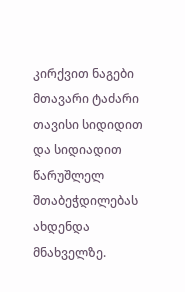კირქვით ნაგები მთავარი ტაძარი  თავისი სიდიდით და სიდიადით წარუშლელ შთაბეჭდილებას ახდენდა მნახველზე.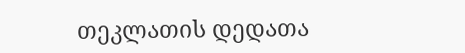თეკლათის დედათა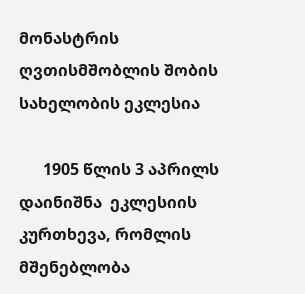მონასტრის ღვთისმშობლის შობის სახელობის ეკლესია

      1905 წლის 3 აპრილს  დაინიშნა  ეკლესიის კურთხევა, რომლის  მშენებლობა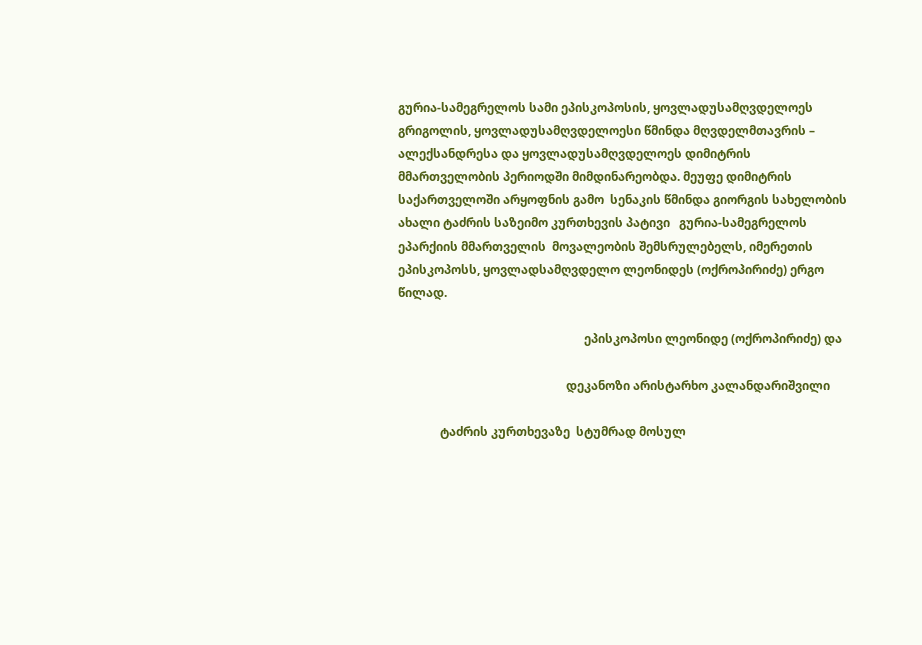გურია-სამეგრელოს სამი ეპისკოპოსის, ყოვლადუსამღვდელოეს გრიგოლის, ყოვლადუსამღვდელოესი წმინდა მღვდელმთავრის – ალექსანდრესა და ყოვლადუსამღვდელოეს დიმიტრის მმართველობის პერიოდში მიმდინარეობდა. მეუფე დიმიტრის საქართველოში არყოფნის გამო  სენაკის წმინდა გიორგის სახელობის ახალი ტაძრის საზეიმო კურთხევის პატივი   გურია-სამეგრელოს ეპარქიის მმართველის  მოვალეობის შემსრულებელს, იმერეთის ეპისკოპოსს, ყოვლადსამღვდელო ლეონიდეს (ოქროპირიძე) ერგო წილად.

                                                              ეპისკოპოსი ლეონიდე (ოქროპირიძე) და

                                                        დეკანოზი არისტარხო კალანდარიშვილი

              ტაძრის კურთხევაზე  სტუმრად მოსულ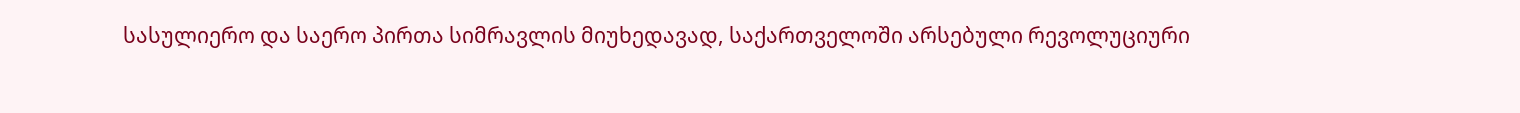სასულიერო და საერო პირთა სიმრავლის მიუხედავად, საქართველოში არსებული რევოლუციური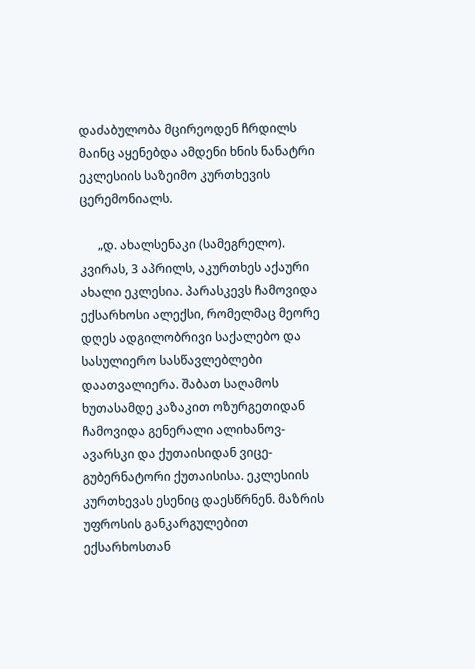დაძაბულობა მცირეოდენ ჩრდილს მაინც აყენებდა ამდენი ხნის ნანატრი ეკლესიის საზეიმო კურთხევის ცერემონიალს.

      „დ. ახალსენაკი (სამეგრელო). კვირას, 3 აპრილს, აკურთხეს აქაური ახალი ეკლესია. პარასკევს ჩამოვიდა ექსარხოსი ალექსი, რომელმაც მეორე დღეს ადგილობრივი საქალებო და სასულიერო სასწავლებლები დაათვალიერა. შაბათ საღამოს ხუთასამდე კაზაკით ოზურგეთიდან ჩამოვიდა გენერალი ალიხანოვ-ავარსკი და ქუთაისიდან ვიცე-გუბერნატორი ქუთაისისა. ეკლესიის კურთხევას ესენიც დაესწრნენ. მაზრის უფროსის განკარგულებით ექსარხოსთან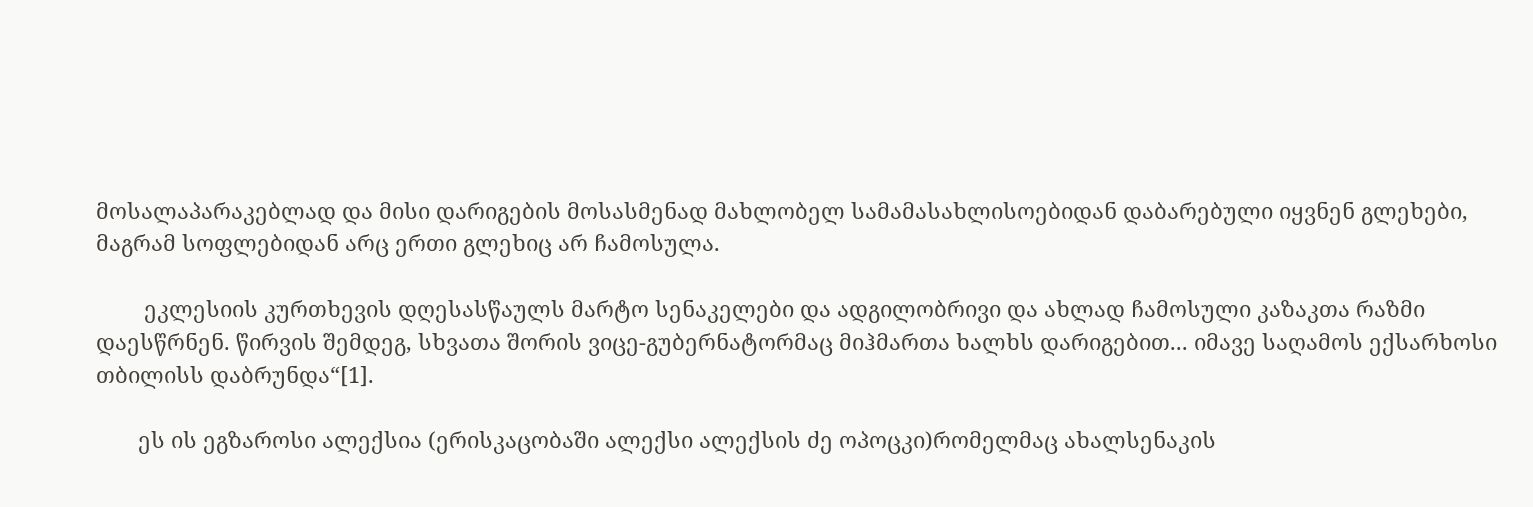მოსალაპარაკებლად და მისი დარიგების მოსასმენად მახლობელ სამამასახლისოებიდან დაბარებული იყვნენ გლეხები, მაგრამ სოფლებიდან არც ერთი გლეხიც არ ჩამოსულა.

        ეკლესიის კურთხევის დღესასწაულს მარტო სენაკელები და ადგილობრივი და ახლად ჩამოსული კაზაკთა რაზმი დაესწრნენ. წირვის შემდეგ, სხვათა შორის ვიცე-გუბერნატორმაც მიჰმართა ხალხს დარიგებით... იმავე საღამოს ექსარხოსი თბილისს დაბრუნდა“[1].

       ეს ის ეგზაროსი ალექსია (ერისკაცობაში ალექსი ალექსის ძე ოპოცკი)რომელმაც ახალსენაკის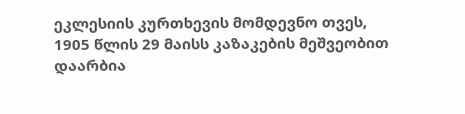ეკლესიის კურთხევის მომდევნო თვეს, 1905 წლის 29 მაისს კაზაკების მეშვეობით დაარბია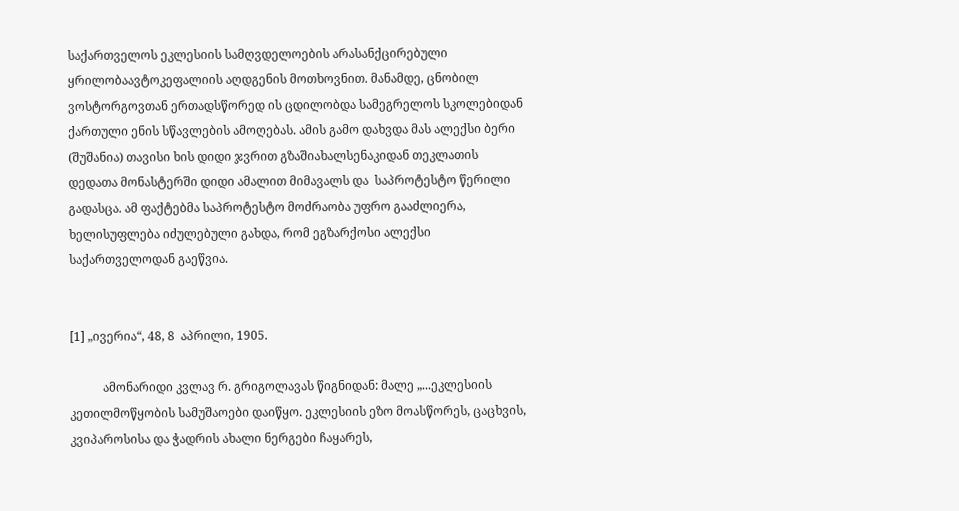საქართველოს ეკლესიის სამღვდელოების არასანქცირებული ყრილობაავტოკეფალიის აღდგენის მოთხოვნით. მანამდე, ცნობილ ვოსტორგოვთან ერთადსწორედ ის ცდილობდა სამეგრელოს სკოლებიდან ქართული ენის სწავლების ამოღებას. ამის გამო დახვდა მას ალექსი ბერი (შუშანია) თავისი ხის დიდი ჯვრით გზაშიახალსენაკიდან თეკლათის დედათა მონასტერში დიდი ამალით მიმავალს და  საპროტესტო წერილი გადასცა. ამ ფაქტებმა საპროტესტო მოძრაობა უფრო გააძლიერა, ხელისუფლება იძულებული გახდა, რომ ეგზარქოსი ალექსი საქართველოდან გაეწვია.


[1] „ივერია“, 48, 8  აპრილი, 1905.

           ამონარიდი კვლავ რ. გრიგოლავას წიგნიდან: მალე „...ეკლესიის კეთილმოწყობის სამუშაოები დაიწყო. ეკლესიის ეზო მოასწორეს, ცაცხვის, კვიპაროსისა და ჭადრის ახალი ნერგები ჩაყარეს,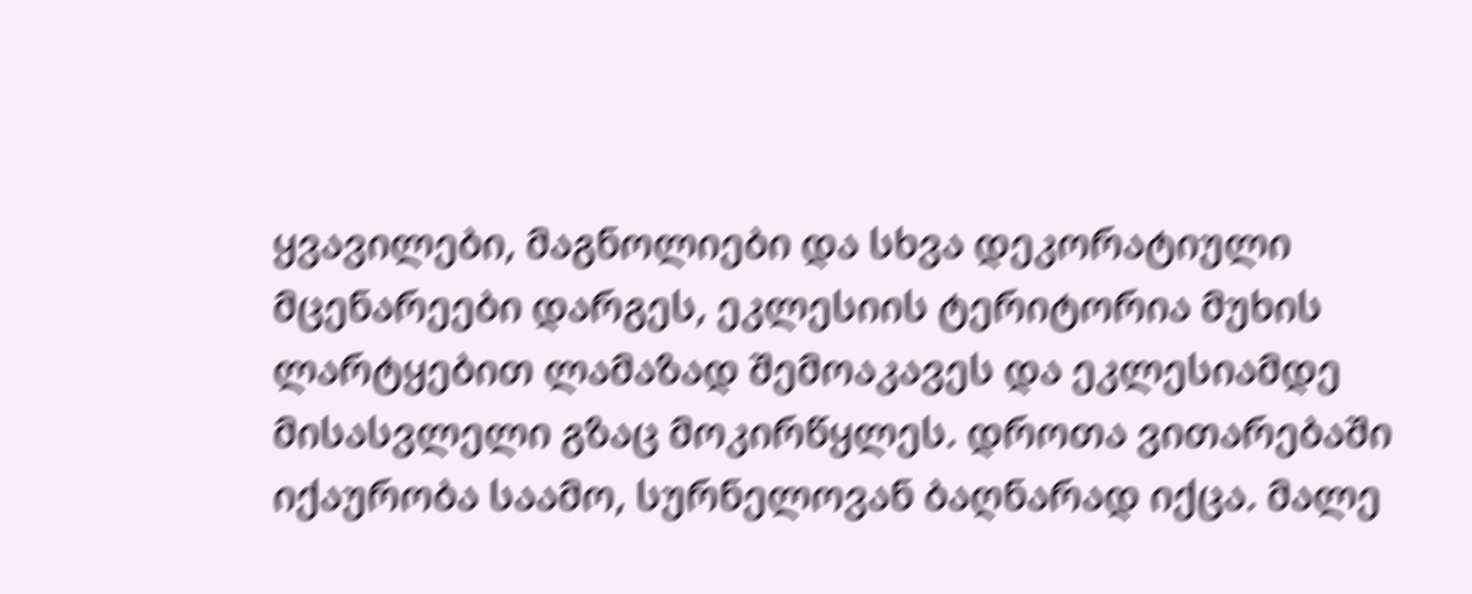ყვავილები, მაგნოლიები და სხვა დეკორატიული მცენარეები დარგეს, ეკლესიის ტერიტორია მუხის ლარტყებით ლამაზად შემოაკავეს და ეკლესიამდე მისასვლელი გზაც მოკირწყლეს. დროთა ვითარებაში იქაურობა საამო, სურნელოვან ბაღნარად იქცა. მალე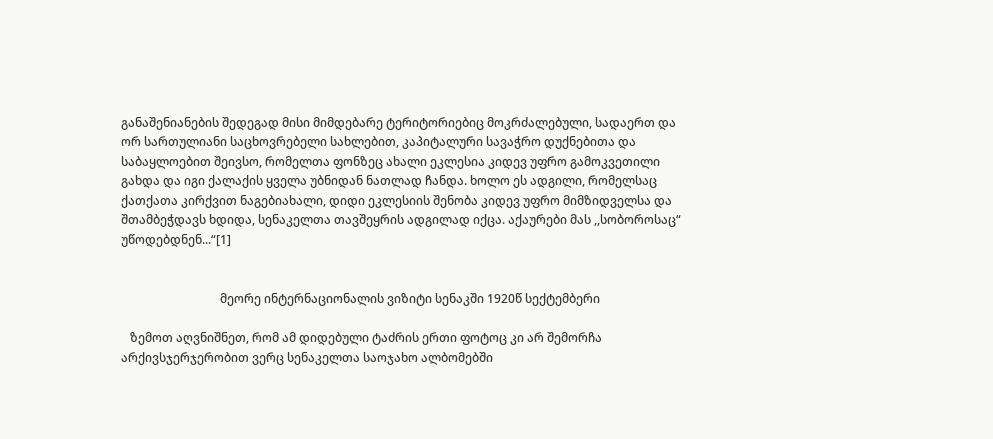განაშენიანების შედეგად მისი მიმდებარე ტერიტორიებიც მოკრძალებული, სადაერთ და ორ სართულიანი საცხოვრებელი სახლებით, კაპიტალური სავაჭრო დუქნებითა და საბაყლოებით შეივსო, რომელთა ფონზეც ახალი ეკლესია კიდევ უფრო გამოკვეთილი გახდა და იგი ქალაქის ყველა უბნიდან ნათლად ჩანდა. ხოლო ეს ადგილი, რომელსაც ქათქათა კირქვით ნაგებიახალი, დიდი ეკლესიის შენობა კიდევ უფრო მიმზიდველსა და შთამბეჭდავს ხდიდა, სენაკელთა თავშეყრის ადგილად იქცა. აქაურები მას ,,სობოროსაც“ უწოდებდნენ...“[1]


                                 მეორე ინტერნაციონალის ვიზიტი სენაკში 1920წ სექტემბერი

   ზემოთ აღვნიშნეთ, რომ ამ დიდებული ტაძრის ერთი ფოტოც კი არ შემორჩა არქივსჯერჯერობით ვერც სენაკელთა საოჯახო ალბომებში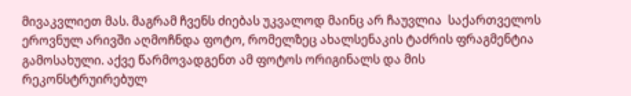მივაკვლიეთ მას. მაგრამ ჩვენს ძიებას უკვალოდ მაინც არ ჩაუვლია  საქართველოს ეროვნულ არივში აღმოჩნდა ფოტო, რომელზეც ახალსენაკის ტაძრის ფრაგმენტია გამოსახული. აქვე წარმოვადგენთ ამ ფოტოს ორიგინალს და მის რეკონსტრუირებულ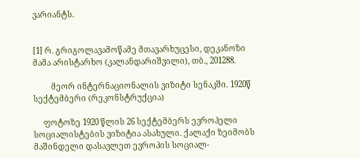ვარიანტს.


[1] რ. გრიგოლავამოწამე მთავარხუცესი, დეკანოზი მამა არისტარხო (კალანდარიშვილი), თბ., 201288.

         მეორ ინტერნაციონალის ვიზიტი სენაკში. 1920წ  სექტემბერი (რეკონსტრუქცია)

     ფოტოზე 1920 წლის 26 სექტემბერს ევროპელი სოციალისტების ვიზიტია ასახული. ქალაქი ზეიმობს  მაშინდელი დასავლეთ ევროპის სოციალ-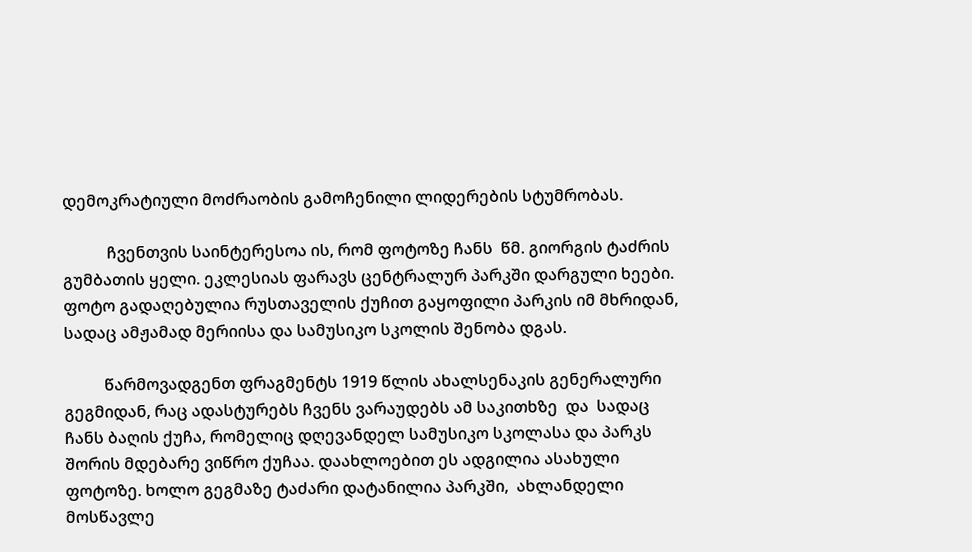დემოკრატიული მოძრაობის გამოჩენილი ლიდერების სტუმრობას.

           ჩვენთვის საინტერესოა ის, რომ ფოტოზე ჩანს  წმ. გიორგის ტაძრის გუმბათის ყელი. ეკლესიას ფარავს ცენტრალურ პარკში დარგული ხეები. ფოტო გადაღებულია რუსთაველის ქუჩით გაყოფილი პარკის იმ მხრიდან, სადაც ამჟამად მერიისა და სამუსიკო სკოლის შენობა დგას.

          წარმოვადგენთ ფრაგმენტს 1919 წლის ახალსენაკის გენერალური გეგმიდან, რაც ადასტურებს ჩვენს ვარაუდებს ამ საკითხზე  და  სადაც ჩანს ბაღის ქუჩა, რომელიც დღევანდელ სამუსიკო სკოლასა და პარკს შორის მდებარე ვიწრო ქუჩაა. დაახლოებით ეს ადგილია ასახული ფოტოზე. ხოლო გეგმაზე ტაძარი დატანილია პარკში,  ახლანდელი მოსწავლე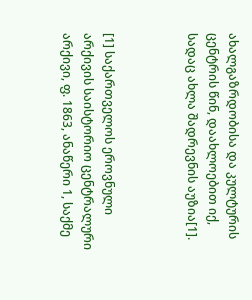ახალგაზრდობისა და კულტურის ცენტრის წინ, დაახლოებით იქ, სადაც ახლა შადრევნის აუზია[1].



[1] საქართველოს ეროვნული არქივის საისტორიო ცენტრალური არქივი, ფ. 1863, ანაწერი 1, საქმე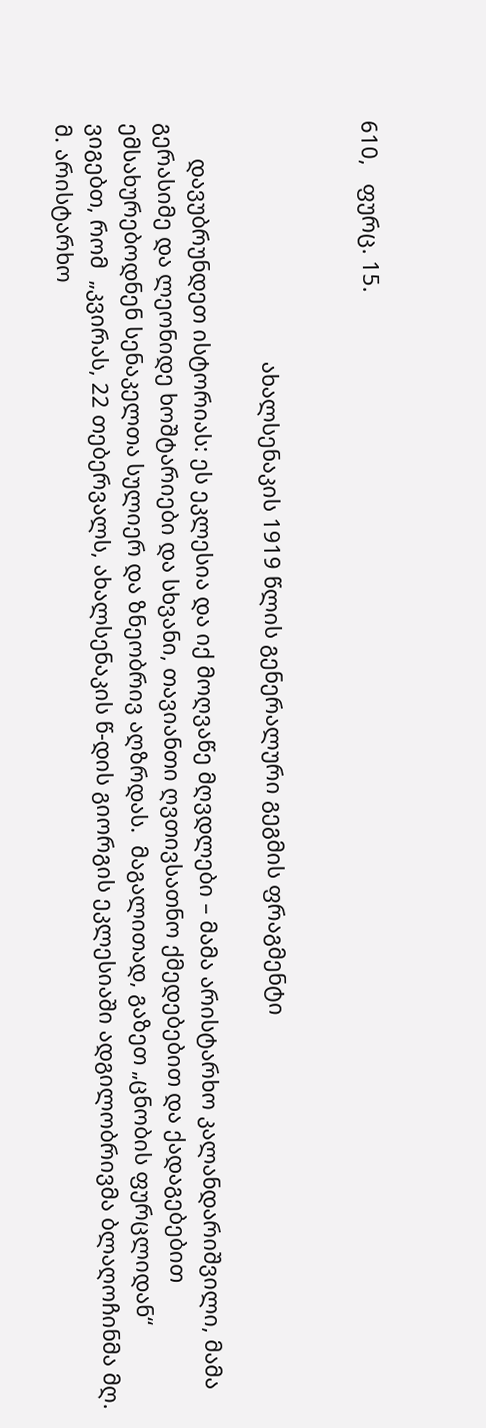610,   ფურც. 15.


                                        ახალსენაკის 1919 წლის გენერალური გეგმის ფრაგმენტი

      დავუბრუნდეთ ისტორიას: ეს ეკლესია და იქ მოღვაწე მღვდლები – მამა არისტარხო კალანდარიშვილი, მამა გერასიმე და ლეონიდე ხოშტარიები და სხვანი, თავიანთი ღვთივსათნო ქმედებებით და ქადაგებებით ემსახურებოდნენ სენაკელთა სულიერ და ზნეობრივ აღზრდას.  მაგალითად, გაზეთ „ცნობის ფურცლიდან“ ვიგებთ, რომ  „კვირას, 22 თებერვალს, ახალსენაკის წ-დის გიორგის ეკლესიაში ადგილობრივმა ბლაღოჩინმა მღ. მ. არისტარხო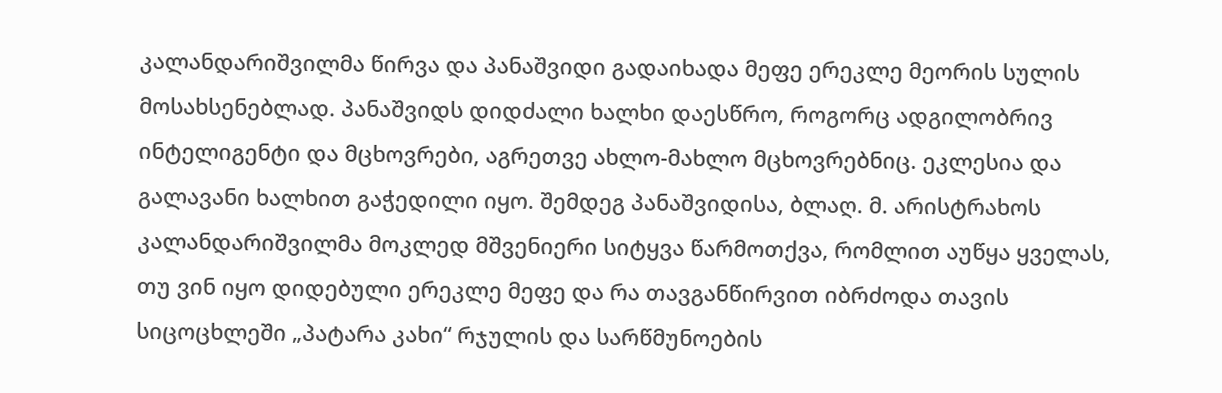კალანდარიშვილმა წირვა და პანაშვიდი გადაიხადა მეფე ერეკლე მეორის სულის მოსახსენებლად. პანაშვიდს დიდძალი ხალხი დაესწრო, როგორც ადგილობრივ ინტელიგენტი და მცხოვრები, აგრეთვე ახლო-მახლო მცხოვრებნიც. ეკლესია და გალავანი ხალხით გაჭედილი იყო. შემდეგ პანაშვიდისა, ბლაღ. მ. არისტრახოს კალანდარიშვილმა მოკლედ მშვენიერი სიტყვა წარმოთქვა, რომლით აუწყა ყველას, თუ ვინ იყო დიდებული ერეკლე მეფე და რა თავგანწირვით იბრძოდა თავის სიცოცხლეში „პატარა კახი“ რჯულის და სარწმუნოების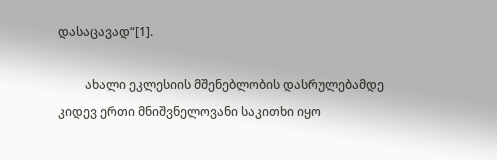დასაცავად“[1].

         ახალი ეკლესიის მშენებლობის დასრულებამდე კიდევ ერთი მნიშვნელოვანი საკითხი იყო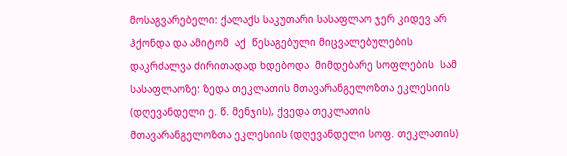მოსაგვარებელი: ქალაქს საკუთარი სასაფლაო ჯერ კიდევ არ ჰქონდა და ამიტომ  აქ  წესაგებული მიცვალებულების დაკრძალვა ძირითადად ხდებოდა  მიმდებარე სოფლების  სამ სასაფლაოზე: ზედა თეკლათის მთავარანგელოზთა ეკლესიის (დღევანდელი ე. წ. მენჯის), ქვედა თეკლათის მთავარანგელოზთა ეკლესიის (დღევანდელი სოფ. თეკლათის)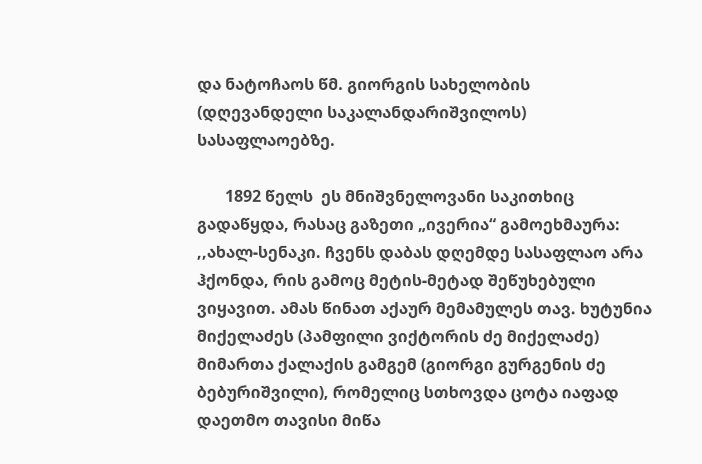და ნატოჩაოს წმ. გიორგის სახელობის (დღევანდელი საკალანდარიშვილოს) სასაფლაოებზე.

       1892 წელს  ეს მნიშვნელოვანი საკითხიც გადაწყდა, რასაც გაზეთი „ივერია“ გამოეხმაურა: ,,ახალ-სენაკი. ჩვენს დაბას დღემდე სასაფლაო არა ჰქონდა, რის გამოც მეტის-მეტად შეწუხებული ვიყავით. ამას წინათ აქაურ მემამულეს თავ. ხუტუნია მიქელაძეს (პამფილი ვიქტორის ძე მიქელაძე)  მიმართა ქალაქის გამგემ (გიორგი გურგენის ძე ბებურიშვილი), რომელიც სთხოვდა ცოტა იაფად დაეთმო თავისი მიწა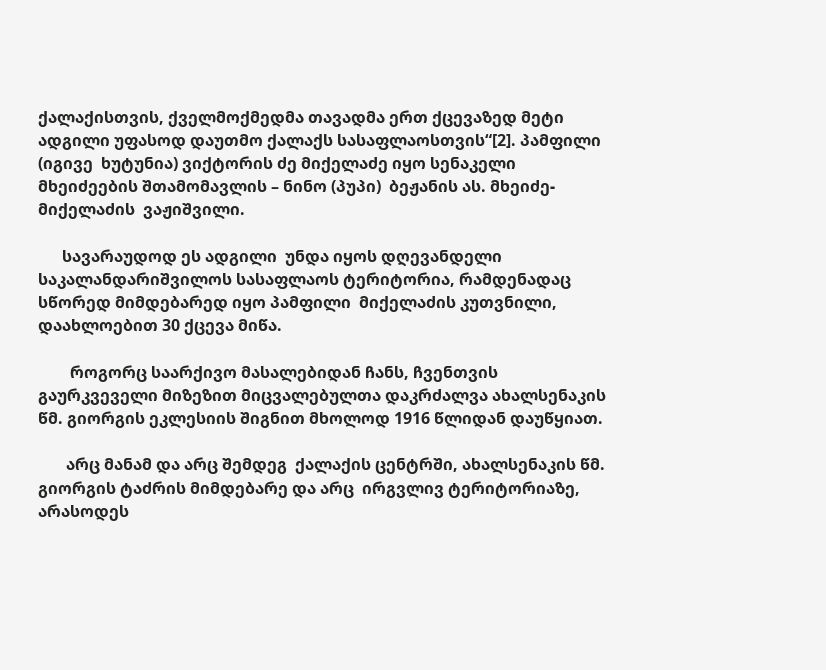ქალაქისთვის, ქველმოქმედმა თავადმა ერთ ქცევაზედ მეტი ადგილი უფასოდ დაუთმო ქალაქს სასაფლაოსთვის“[2]. პამფილი (იგივე  ხუტუნია) ვიქტორის ძე მიქელაძე იყო სენაკელი მხეიძეების შთამომავლის – ნინო (პუპი)  ბეჟანის ას. მხეიძე-მიქელაძის  ვაჟიშვილი.

      სავარაუდოდ ეს ადგილი  უნდა იყოს დღევანდელი საკალანდარიშვილოს სასაფლაოს ტერიტორია, რამდენადაც სწორედ მიმდებარედ იყო პამფილი  მიქელაძის კუთვნილი, დაახლოებით 30 ქცევა მიწა.

        როგორც საარქივო მასალებიდან ჩანს, ჩვენთვის გაურკვეველი მიზეზით მიცვალებულთა დაკრძალვა ახალსენაკის წმ. გიორგის ეკლესიის შიგნით მხოლოდ 1916 წლიდან დაუწყიათ.

       არც მანამ და არც შემდეგ  ქალაქის ცენტრში, ახალსენაკის წმ. გიორგის ტაძრის მიმდებარე და არც  ირგვლივ ტერიტორიაზე, არასოდეს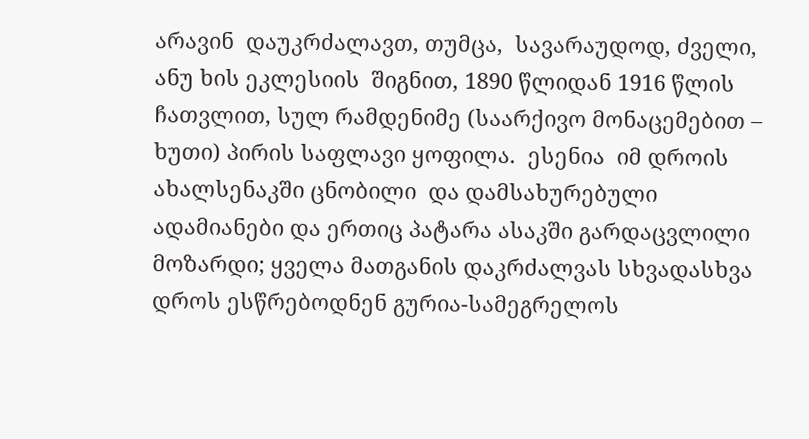არავინ  დაუკრძალავთ, თუმცა,  სავარაუდოდ, ძველი, ანუ ხის ეკლესიის  შიგნით, 1890 წლიდან 1916 წლის ჩათვლით, სულ რამდენიმე (საარქივო მონაცემებით – ხუთი) პირის საფლავი ყოფილა.  ესენია  იმ დროის ახალსენაკში ცნობილი  და დამსახურებული ადამიანები და ერთიც პატარა ასაკში გარდაცვლილი მოზარდი; ყველა მათგანის დაკრძალვას სხვადასხვა დროს ესწრებოდნენ გურია-სამეგრელოს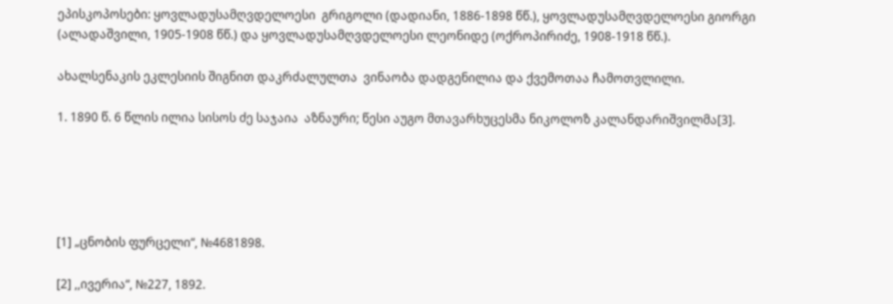ეპისკოპოსები: ყოვლადუსამღვდელოესი  გრიგოლი (დადიანი, 1886-1898 წწ.), ყოვლადუსამღვდელოესი გიორგი (ალადაშვილი, 1905-1908 წწ.) და ყოვლადუსამღვდელოესი ლეონიდე (ოქროპირიძე, 1908-1918 წწ.).

ახალსენაკის ეკლესიის შიგნით დაკრძალულთა  ვინაობა დადგენილია და ქვემოთაა ჩამოთვლილი.

1. 1890 წ. 6 წლის ილია სისოს ძე საჯაია  აზნაური; წესი აუგო მთავარხუცესმა ნიკოლოზ კალანდარიშვილმა[3].





[1] „ცნობის ფურცელი“, №4681898.

[2] ,,ივერია“, №227, 1892.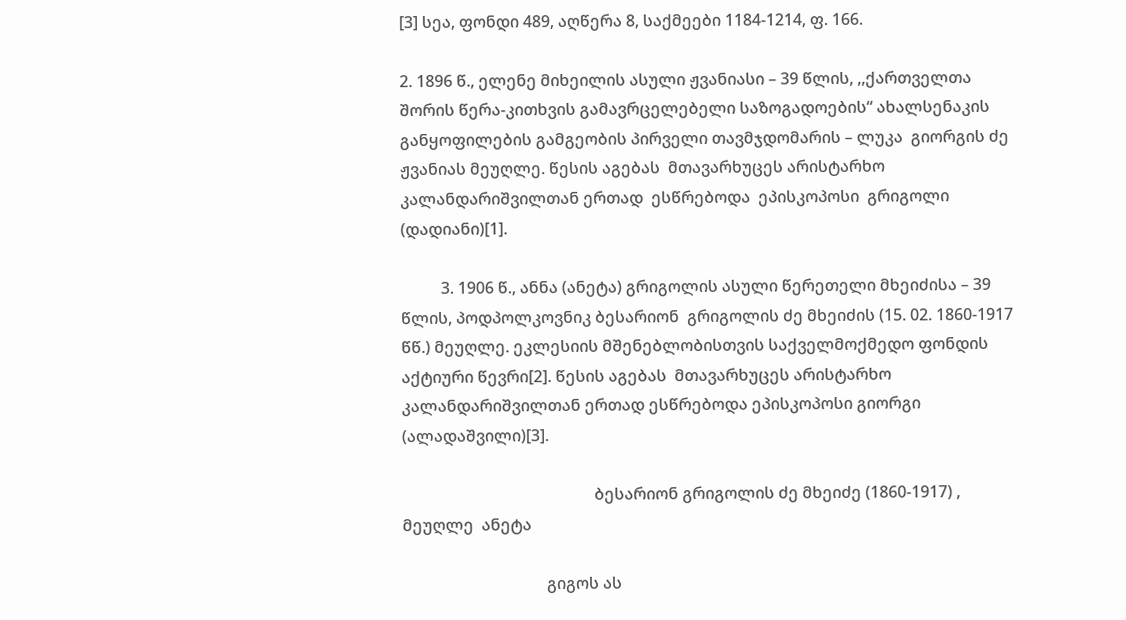[3] სეა, ფონდი 489, აღწერა 8, საქმეები 1184-1214, ფ. 166.

2. 1896 წ., ელენე მიხეილის ასული ჟვანიასი – 39 წლის, ,,ქართველთა შორის წერა-კითხვის გამავრცელებელი საზოგადოების“ ახალსენაკის განყოფილების გამგეობის პირველი თავმჯდომარის – ლუკა  გიორგის ძე ჟვანიას მეუღლე. წესის აგებას  მთავარხუცეს არისტარხო კალანდარიშვილთან ერთად  ესწრებოდა  ეპისკოპოსი  გრიგოლი (დადიანი)[1].

          3. 1906 წ., ანნა (ანეტა) გრიგოლის ასული წერეთელი მხეიძისა – 39 წლის, პოდპოლკოვნიკ ბესარიონ  გრიგოლის ძე მხეიძის (15. 02. 1860-1917 წწ.) მეუღლე. ეკლესიის მშენებლობისთვის საქველმოქმედო ფონდის აქტიური წევრი[2]. წესის აგებას  მთავარხუცეს არისტარხო კალანდარიშვილთან ერთად ესწრებოდა ეპისკოპოსი გიორგი (ალადაშვილი)[3].

                                                ბესარიონ გრიგოლის ძე მხეიძე (1860-1917) ,  მეუღლე  ანეტა

                                    გიგოს ას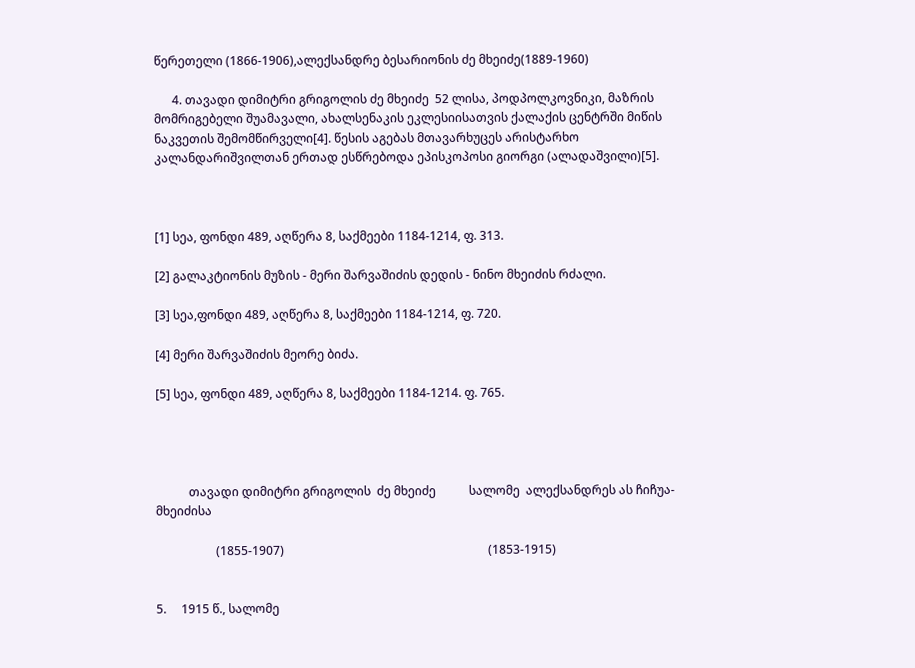წერეთელი (1866-1906),ალექსანდრე ბესარიონის ძე მხეიძე(1889-1960)

      4. თავადი დიმიტრი გრიგოლის ძე მხეიძე  52 ლისა, პოდპოლკოვნიკი, მაზრის მომრიგებელი შუამავალი, ახალსენაკის ეკლესიისათვის ქალაქის ცენტრში მიწის ნაკვეთის შემომწირველი[4]. წესის აგებას მთავარხუცეს არისტარხო კალანდარიშვილთან ერთად ესწრებოდა ეპისკოპოსი გიორგი (ალადაშვილი)[5].



[1] სეა, ფონდი 489, აღწერა 8, საქმეები 1184-1214, ფ. 313.

[2] გალაკტიონის მუზის - მერი შარვაშიძის დედის - ნინო მხეიძის რძალი.

[3] სეა,ფონდი 489, აღწერა 8, საქმეები 1184-1214, ფ. 720.

[4] მერი შარვაშიძის მეორე ბიძა.

[5] სეა, ფონდი 489, აღწერა 8, საქმეები 1184-1214. ფ. 765.




           თავადი დიმიტრი გრიგოლის  ძე მხეიძე           სალომე  ალექსანდრეს ას ჩიჩუა-მხეიძისა

                    (1855-1907)                                                                    (1853-1915)


5.     1915 წ., სალომე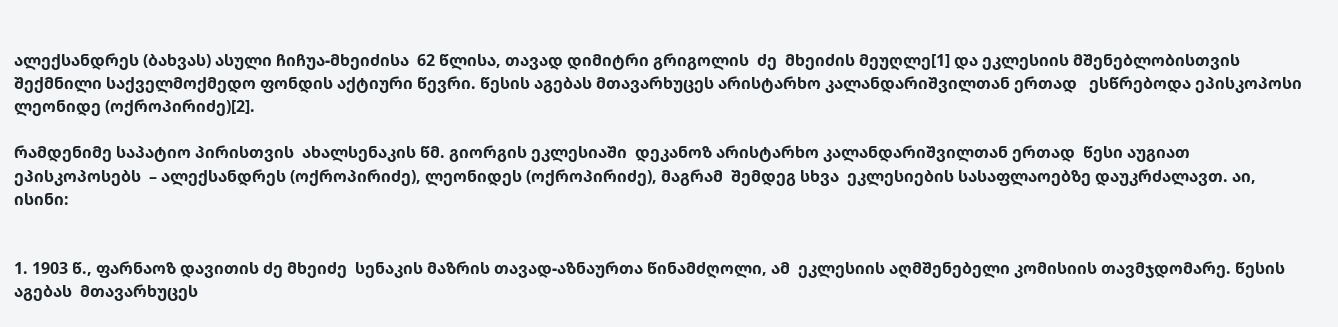ალექსანდრეს (ბახვას) ასული ჩიჩუა-მხეიძისა  62 წლისა, თავად დიმიტრი გრიგოლის  ძე  მხეიძის მეუღლე[1] და ეკლესიის მშენებლობისთვის     შექმნილი საქველმოქმედო ფონდის აქტიური წევრი. წესის აგებას მთავარხუცეს არისტარხო კალანდარიშვილთან ერთად   ესწრებოდა ეპისკოპოსი ლეონიდე (ოქროპირიძე)[2].

რამდენიმე საპატიო პირისთვის  ახალსენაკის წმ. გიორგის ეკლესიაში  დეკანოზ არისტარხო კალანდარიშვილთან ერთად  წესი აუგიათ  ეპისკოპოსებს  – ალექსანდრეს (ოქროპირიძე), ლეონიდეს (ოქროპირიძე), მაგრამ  შემდეგ სხვა  ეკლესიების სასაფლაოებზე დაუკრძალავთ. აი, ისინი:


1. 1903 წ., ფარნაოზ დავითის ძე მხეიძე  სენაკის მაზრის თავად-აზნაურთა წინამძღოლი, ამ  ეკლესიის აღმშენებელი კომისიის თავმჯდომარე. წესის აგებას  მთავარხუცეს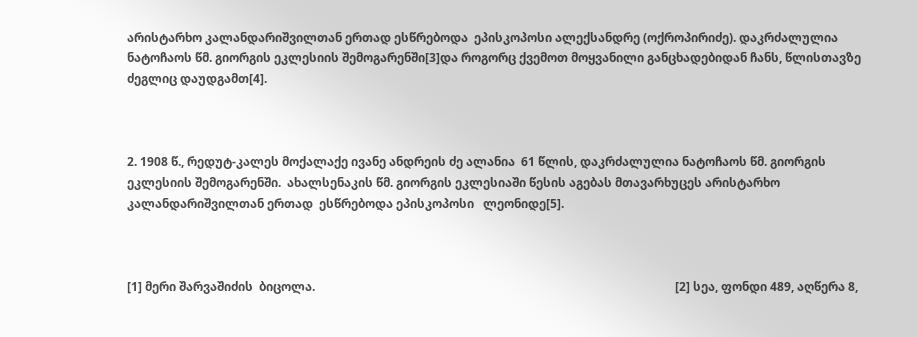არისტარხო კალანდარიშვილთან ერთად ესწრებოდა  ეპისკოპოსი ალექსანდრე (ოქროპირიძე). დაკრძალულია ნატოჩაოს წმ. გიორგის ეკლესიის შემოგარენში[3]და როგორც ქვემოთ მოყვანილი განცხადებიდან ჩანს, წლისთავზე ძეგლიც დაუდგამთ[4].



2. 1908 წ., რედუტ-კალეს მოქალაქე ივანე ანდრეის ძე ალანია  61 წლის, დაკრძალულია ნატოჩაოს წმ. გიორგის ეკლესიის შემოგარენში.  ახალსენაკის წმ. გიორგის ეკლესიაში წესის აგებას მთავარხუცეს არისტარხო   კალანდარიშვილთან ერთად  ესწრებოდა ეპისკოპოსი   ლეონიდე[5].



[1] მერი შარვაშიძის  ბიცოლა.                                                                                                                        [2] სეა, ფონდი 489, აღწერა 8,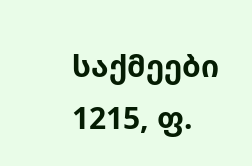საქმეები  1215, ფ.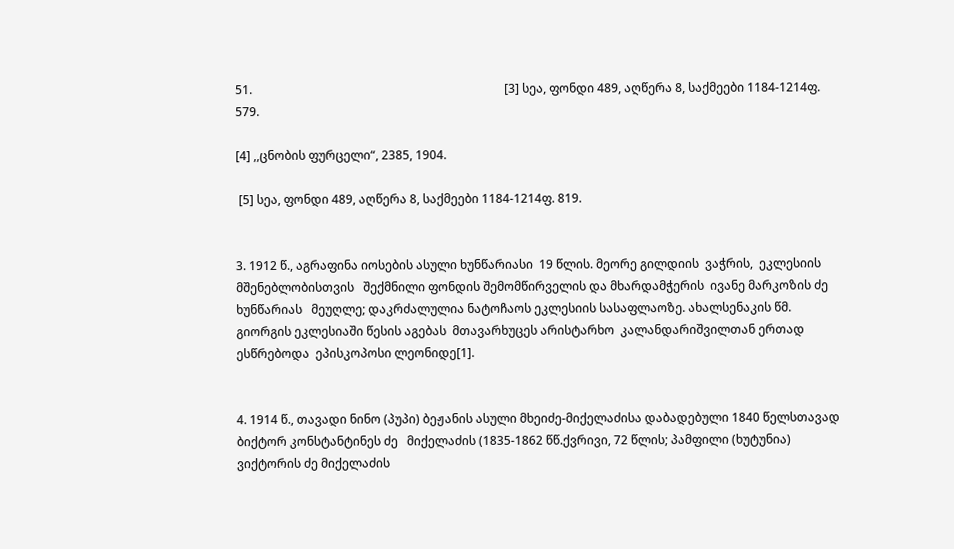51.                                                                                    [3] სეა, ფონდი 489, აღწერა 8, საქმეები 1184-1214ფ. 579.

[4] ,,ცნობის ფურცელი“, 2385, 1904.

 [5] სეა, ფონდი 489, აღწერა 8, საქმეები 1184-1214ფ. 819.


3. 1912 წ., აგრაფინა იოსების ასული ხუნწარიასი  19 წლის. მეორე გილდიის  ვაჭრის,  ეკლესიის  მშენებლობისთვის   შექმნილი ფონდის შემომწირველის და მხარდამჭერის  ივანე მარკოზის ძე  ხუნწარიას   მეუღლე; დაკრძალულია ნატოჩაოს ეკლესიის სასაფლაოზე. ახალსენაკის წმ. გიორგის ეკლესიაში წესის აგებას  მთავარხუცეს არისტარხო  კალანდარიშვილთან ერთად ესწრებოდა  ეპისკოპოსი ლეონიდე[1].


4. 1914 წ., თავადი ნინო (პუპი) ბეჟანის ასული მხეიძე-მიქელაძისა დაბადებული 1840 წელსთავად  ბიქტორ კონსტანტინეს ძე   მიქელაძის (1835-1862 წწ.ქვრივი, 72 წლის; პამფილი (ხუტუნია) ვიქტორის ძე მიქელაძის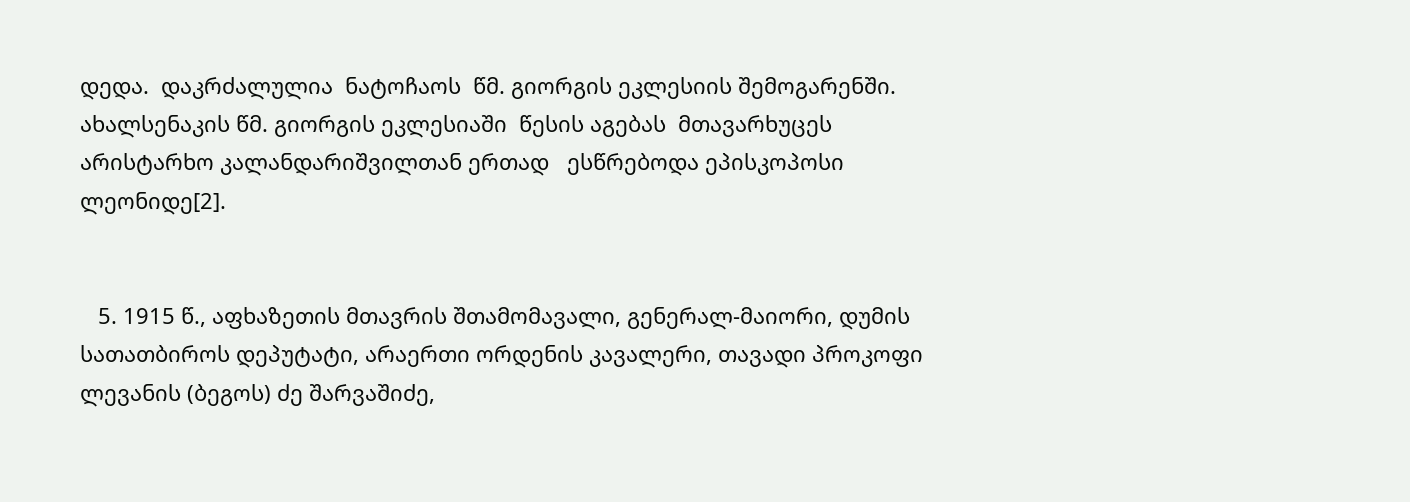დედა.  დაკრძალულია  ნატოჩაოს  წმ. გიორგის ეკლესიის შემოგარენში. ახალსენაკის წმ. გიორგის ეკლესიაში  წესის აგებას  მთავარხუცეს არისტარხო კალანდარიშვილთან ერთად   ესწრებოდა ეპისკოპოსი ლეონიდე[2].


   5. 1915 წ., აფხაზეთის მთავრის შთამომავალი, გენერალ-მაიორი, დუმის სათათბიროს დეპუტატი, არაერთი ორდენის კავალერი, თავადი პროკოფი ლევანის (ბეგოს) ძე შარვაშიძე,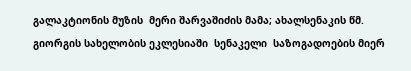გალაკტიონის მუზის  მერი შარვაშიძის მამა; ახალსენაკის წმ. გიორგის სახელობის ეკლესიაში  სენაკელი  საზოგადოების მიერ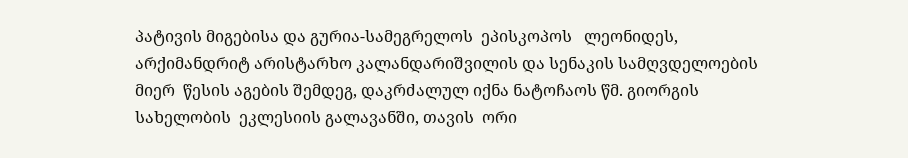პატივის მიგებისა და გურია-სამეგრელოს  ეპისკოპოს   ლეონიდეს, არქიმანდრიტ არისტარხო კალანდარიშვილის და სენაკის სამღვდელოების  მიერ  წესის აგების შემდეგ, დაკრძალულ იქნა ნატოჩაოს წმ. გიორგის სახელობის  ეკლესიის გალავანში, თავის  ორი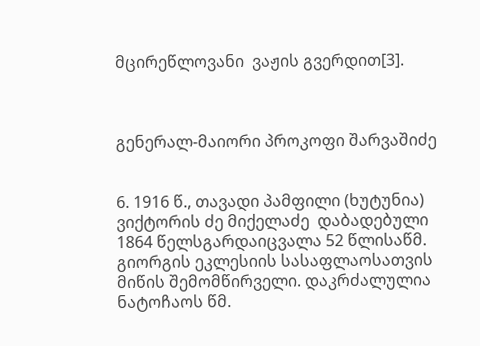მცირეწლოვანი  ვაჟის გვერდით[3].



გენერალ-მაიორი პროკოფი შარვაშიძე


6. 1916 წ., თავადი პამფილი (ხუტუნია) ვიქტორის ძე მიქელაძე  დაბადებული 1864 წელსგარდაიცვალა 52 წლისაწმ. გიორგის ეკლესიის სასაფლაოსათვის მიწის შემომწირველი. დაკრძალულია   ნატოჩაოს წმ.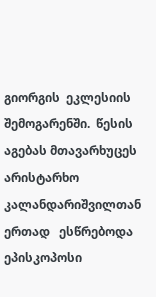გიორგის  ეკლესიის შემოგარენში.  წესის აგებას მთავარხუცეს არისტარხო კალანდარიშვილთან ერთად   ესწრებოდა  ეპისკოპოსი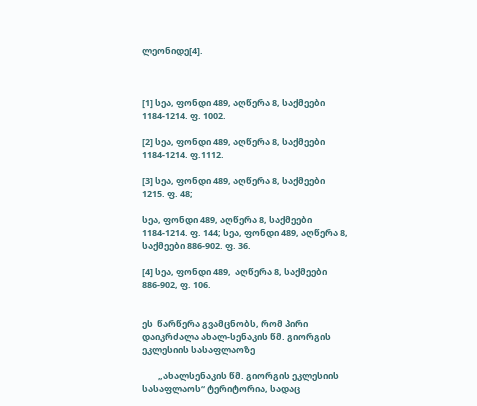ლეონიდე[4].



[1] სეა, ფონდი 489, აღწერა 8, საქმეები 1184-1214. ფ. 1002.

[2] სეა, ფონდი 489, აღწერა 8, საქმეები 1184-1214. ფ.1112.

[3] სეა, ფონდი 489, აღწერა 8, საქმეები 1215. ფ. 48;

სეა, ფონდი 489, აღწერა 8, საქმეები 1184-1214. ფ. 144; სეა, ფონდი 489, აღწერა 8, საქმეები 886-902. ფ. 36.

[4] სეა, ფონდი 489,  აღწერა 8, საქმეები 886-902, ფ. 106.


ეს  წარწერა გვამცნობს, რომ პირი დაიკრძალა ახალ-სენაკის წმ. გიორგის ეკლესიის სასაფლაოზე

        „ახალსენაკის წმ. გიორგის ეკლესიის  სასაფლაოს“ ტერიტორია, სადაც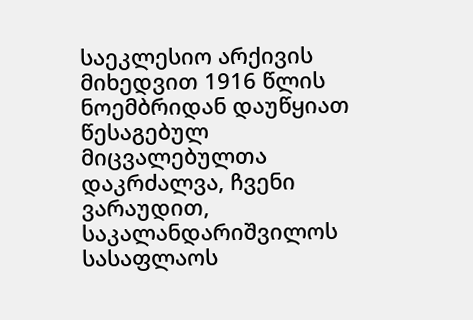საეკლესიო არქივის მიხედვით 1916 წლის ნოემბრიდან დაუწყიათ წესაგებულ მიცვალებულთა დაკრძალვა, ჩვენი  ვარაუდით, საკალანდარიშვილოს სასაფლაოს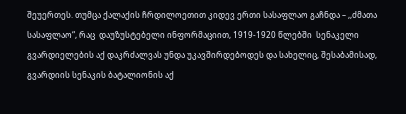შეუერთეს. თუმცა ქალაქის ჩრდილოეთით კიდევ ერთი სასაფლაო გაჩნდა – ,,ძმათა სასაფლაო“, რაც  დაუზუსტებელი ინფორმაციით, 1919-1920 წლებში  სენაკელი გვარდიელების აქ დაკრძალვას უნდა უკავშირდებოდეს და სახელიც, შესაბამისად, გვარდიის სენაკის ბატალიონის აქ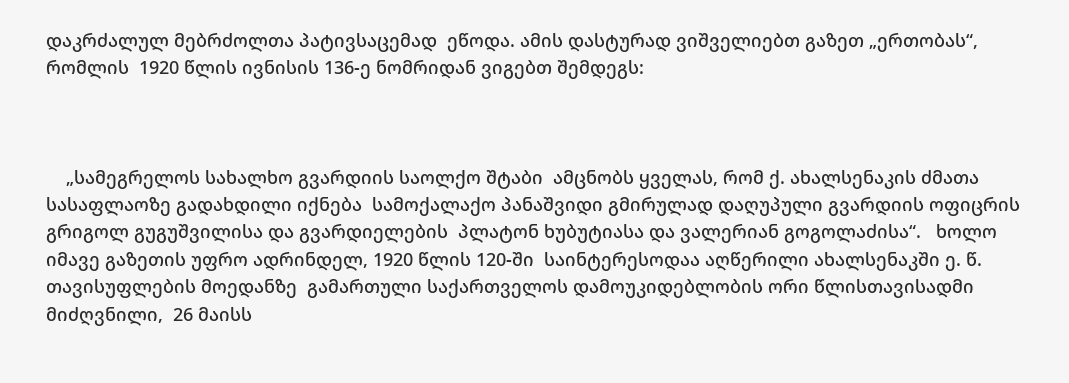დაკრძალულ მებრძოლთა პატივსაცემად  ეწოდა. ამის დასტურად ვიშველიებთ გაზეთ „ერთობას“, რომლის  1920 წლის ივნისის 136-ე ნომრიდან ვიგებთ შემდეგს:



    „სამეგრელოს სახალხო გვარდიის საოლქო შტაბი  ამცნობს ყველას, რომ ქ. ახალსენაკის ძმათა სასაფლაოზე გადახდილი იქნება  სამოქალაქო პანაშვიდი გმირულად დაღუპული გვარდიის ოფიცრის გრიგოლ გუგუშვილისა და გვარდიელების  პლატონ ხუბუტიასა და ვალერიან გოგოლაძისა“.   ხოლო  იმავე გაზეთის უფრო ადრინდელ, 1920 წლის 120-ში  საინტერესოდაა აღწერილი ახალსენაკში ე. წ. თავისუფლების მოედანზე  გამართული საქართველოს დამოუკიდებლობის ორი წლისთავისადმი მიძღვნილი,  26 მაისს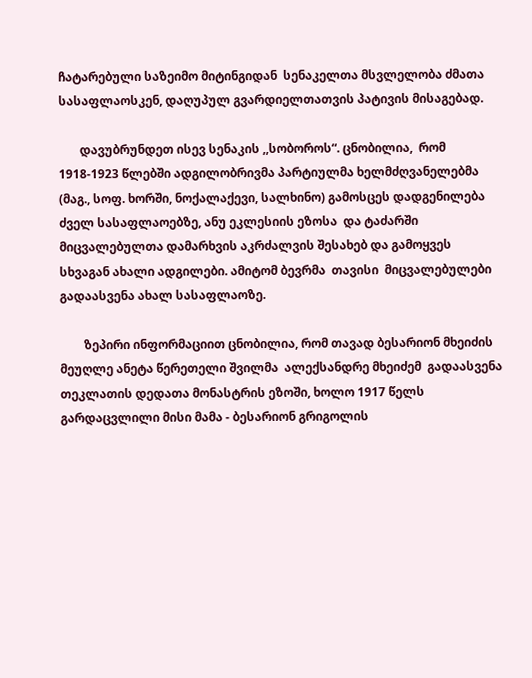ჩატარებული საზეიმო მიტინგიდან  სენაკელთა მსვლელობა ძმათა სასაფლაოსკენ, დაღუპულ გვარდიელთათვის პატივის მისაგებად.

       დავუბრუნდეთ ისევ სენაკის ,,სობოროს“. ცნობილია,  რომ  1918-1923 წლებში ადგილობრივმა პარტიულმა ხელმძღვანელებმა (მაგ., სოფ. ხორში, ნოქალაქევი, სალხინო) გამოსცეს დადგენილება ძველ სასაფლაოებზე, ანუ ეკლესიის ეზოსა  და ტაძარში მიცვალებულთა დამარხვის აკრძალვის შესახებ და გამოყვეს სხვაგან ახალი ადგილები. ამიტომ ბევრმა  თავისი  მიცვალებულები გადაასვენა ახალ სასაფლაოზე.

        ზეპირი ინფორმაციით ცნობილია, რომ თავად ბესარიონ მხეიძის მეუღლე ანეტა წერეთელი შვილმა  ალექსანდრე მხეიძემ  გადაასვენა თეკლათის დედათა მონასტრის ეზოში, ხოლო 1917 წელს გარდაცვლილი მისი მამა - ბესარიონ გრიგოლის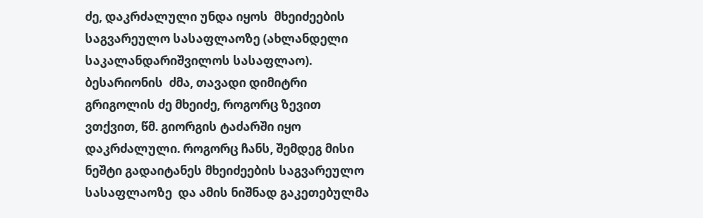ძე, დაკრძალული უნდა იყოს  მხეიძეების საგვარეულო სასაფლაოზე (ახლანდელი საკალანდარიშვილოს სასაფლაო). ბესარიონის  ძმა, თავადი დიმიტრი  გრიგოლის ძე მხეიძე, როგორც ზევით ვთქვით, წმ. გიორგის ტაძარში იყო დაკრძალული. როგორც ჩანს, შემდეგ მისი ნეშტი გადაიტანეს მხეიძეების საგვარეულო სასაფლაოზე  და ამის ნიშნად გაკეთებულმა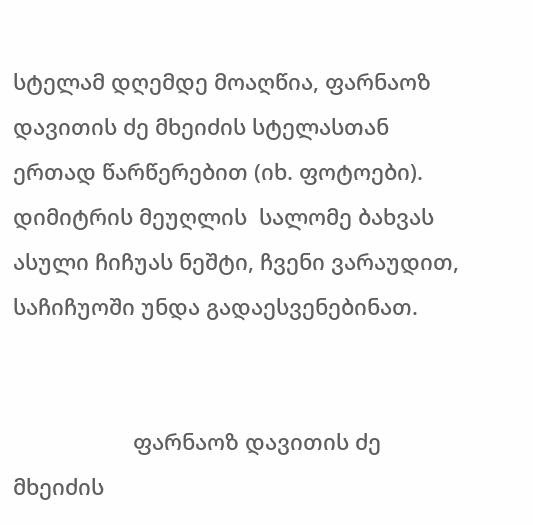სტელამ დღემდე მოაღწია, ფარნაოზ დავითის ძე მხეიძის სტელასთან ერთად წარწერებით (იხ. ფოტოები). დიმიტრის მეუღლის  სალომე ბახვას ასული ჩიჩუას ნეშტი, ჩვენი ვარაუდით, საჩიჩუოში უნდა გადაესვენებინათ.


                    ფარნაოზ დავითის ძე მხეიძის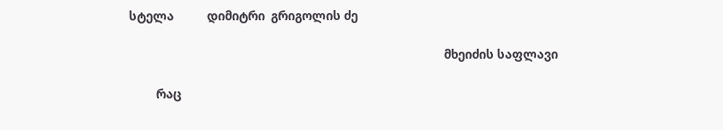სტელა           დიმიტრი  გრიგოლის ძე

                                                                                                         მხეიძის საფლავი

         რაც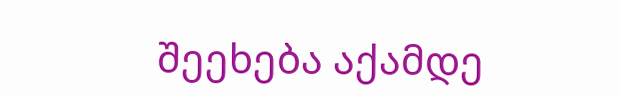შეეხება აქამდე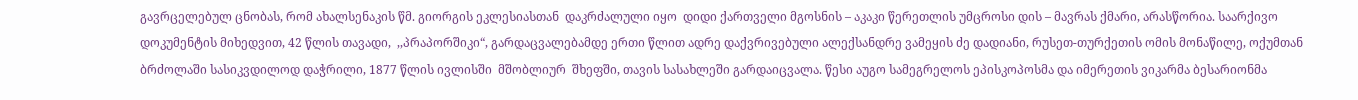გავრცელებულ ცნობას, რომ ახალსენაკის წმ. გიორგის ეკლესიასთან  დაკრძალული იყო  დიდი ქართველი მგოსნის – აკაკი წერეთლის უმცროსი დის – მავრას ქმარი, არასწორია. საარქივო დოკუმენტის მიხედვით, 42 წლის თავადი,  ,,პრაპორშიკი“, გარდაცვალებამდე ერთი წლით ადრე დაქვრივებული ალექსანდრე ვამეყის ძე დადიანი, რუსეთ-თურქეთის ომის მონაწილე, ოქუმთან ბრძოლაში სასიკვდილოდ დაჭრილი, 1877 წლის ივლისში  მშობლიურ  შხეფში, თავის სასახლეში გარდაიცვალა. წესი აუგო სამეგრელოს ეპისკოპოსმა და იმერეთის ვიკარმა ბესარიონმა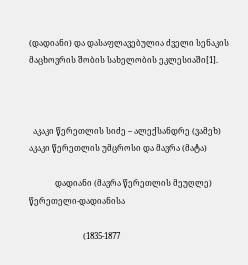(დადიანი) და დასაფლავებულია ძველი სენაკის მაცხოვრის შობის სახელობის ეკლესიაში[1].



  აკაკი წერეთლის სიძე – ალექსანდრე (ვამეხ)           აკაკი წერეთლის უმცროსი და მავრა (მატა)

             დადიანი (მავრა წერეთლის მეუღლე)                           წერეთელი-დადიანისა

                           (1835-1877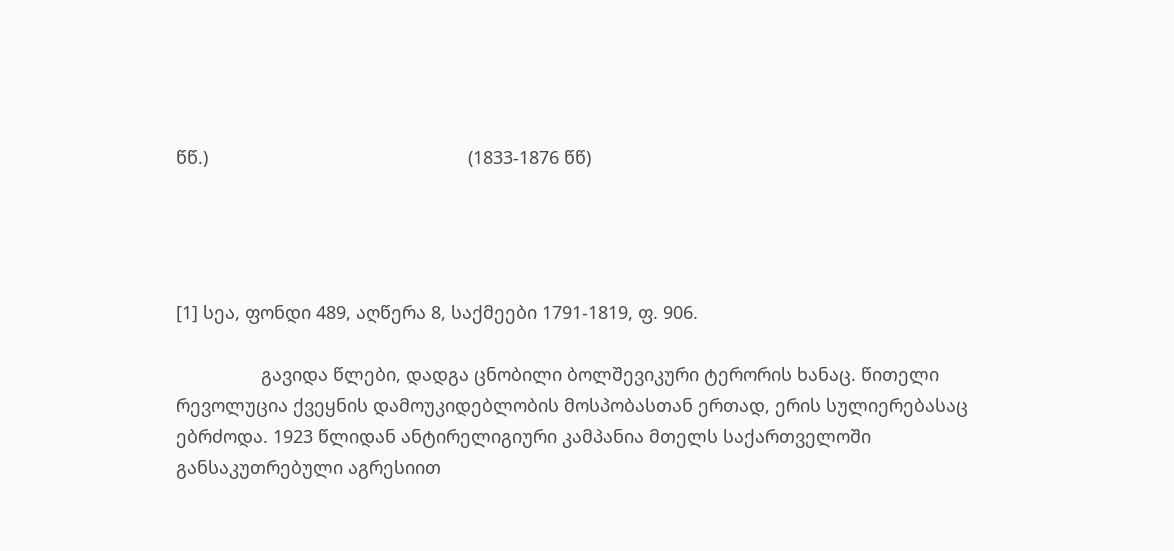წწ.)                                                    (1833-1876 წწ)




[1] სეა, ფონდი 489, აღწერა 8, საქმეები 1791-1819, ფ. 906.

                 გავიდა წლები, დადგა ცნობილი ბოლშევიკური ტერორის ხანაც. წითელი რევოლუცია ქვეყნის დამოუკიდებლობის მოსპობასთან ერთად, ერის სულიერებასაც ებრძოდა. 1923 წლიდან ანტირელიგიური კამპანია მთელს საქართველოში განსაკუთრებული აგრესიით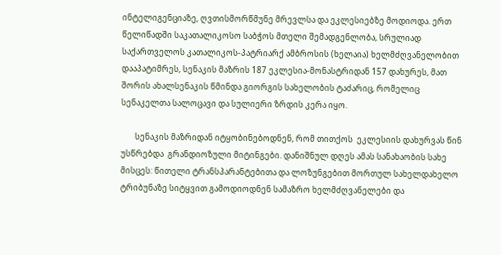ინტელიგენციაზე, ღვთისმორწმუნე მრევლსა და ეკლესიებზე მოდიოდა. ერთ წელიწადში საკათალიკოსო საბჭოს მთელი შემადგენლობა, სრულიად საქართველოს კათალიკოს-პატრიარქ ამბროსის (ხელაია) ხელმძღვანელობით დააპატიმრეს, სენაკის მაზრის 187 ეკლესია-მონასტრიდან 157 დახურეს, მათ შორის ახალსენაკის წმინდა გიორგის სახელობის ტაძარიც, რომელიც სენაკელთა სალოცავი და სულიერი ზრდის კერა იყო.

       სენაკის მაზრიდან იტყობინებოდნენ, რომ თითქოს  ეკლესიის დახურვას წინ უსწრებდა  გრანდიოზული მიტინგები. დანიშნულ დღეს ამას სანახაობის სახე მისცეს: წითელი ტრანსპარანტებითა და ლოზუნგებით მორთულ სახელდახელო ტრიბუნაზე სიტყვით გამოდიოდნენ სამაზრო ხელმძღვანელები და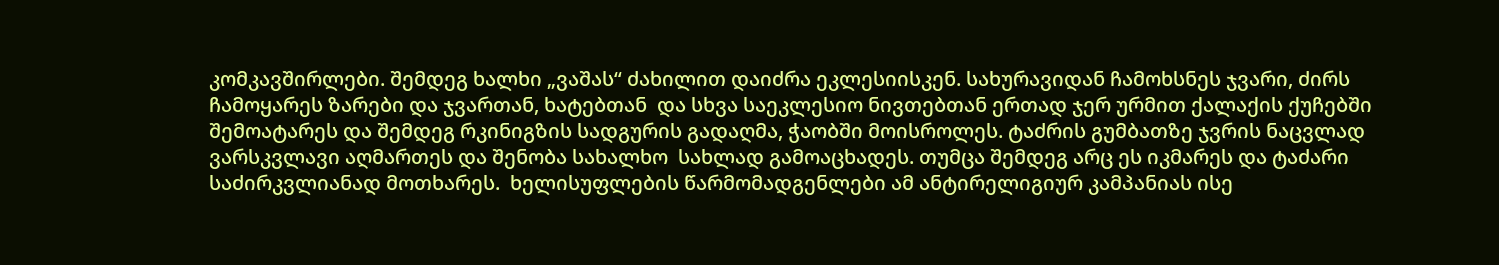კომკავშირლები. შემდეგ ხალხი „ვაშას“ ძახილით დაიძრა ეკლესიისკენ. სახურავიდან ჩამოხსნეს ჯვარი, ძირს ჩამოყარეს ზარები და ჯვართან, ხატებთან  და სხვა საეკლესიო ნივთებთან ერთად ჯერ ურმით ქალაქის ქუჩებში შემოატარეს და შემდეგ რკინიგზის სადგურის გადაღმა, ჭაობში მოისროლეს. ტაძრის გუმბათზე ჯვრის ნაცვლად ვარსკვლავი აღმართეს და შენობა სახალხო  სახლად გამოაცხადეს. თუმცა შემდეგ არც ეს იკმარეს და ტაძარი საძირკვლიანად მოთხარეს.  ხელისუფლების წარმომადგენლები ამ ანტირელიგიურ კამპანიას ისე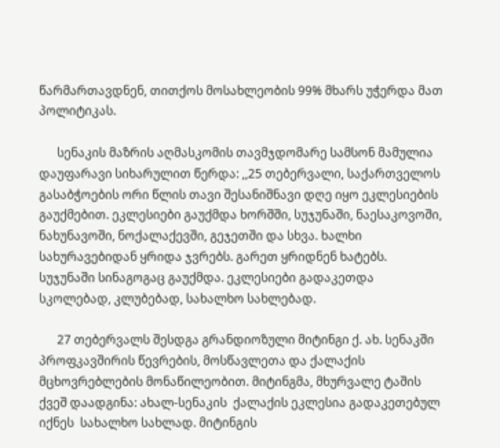წარმართავდნენ, თითქოს მოსახლეობის 99% მხარს უჭერდა მათ პოლიტიკას.

      სენაკის მაზრის აღმასკომის თავმჯდომარე სამსონ მამულია დაუფარავი სიხარულით წერდა: ,,25 თებერვალი, საქართველოს გასაბჭოების ორი წლის თავი შესანიშნავი დღე იყო ეკლესიების გაუქმებით. ეკლესიები გაუქმდა ხორშში, სუჯუნაში, ნაესაკოვოში, ნახუნავოში, ნოქალაქევში, გეჯეთში და სხვა. ხალხი სახურავებიდან ყრიდა ჯვრებს. გარეთ ყრიდნენ ხატებს. სუჯუნაში სინაგოგაც გაუქმდა. ეკლესიები გადაკეთდა სკოლებად, კლუბებად, სახალხო სახლებად.

      27 თებერვალს შესდგა გრანდიოზული მიტინგი ქ. ახ. სენაკში პროფკავშირის წევრების, მოსწავლეთა და ქალაქის მცხოვრებლების მონაწილეობით. მიტინგმა, მხურვალე ტაშის ქვეშ დაადგინა: ახალ-სენაკის  ქალაქის ეკლესია გადაკეთებულ იქნეს  სახალხო სახლად. მიტინგის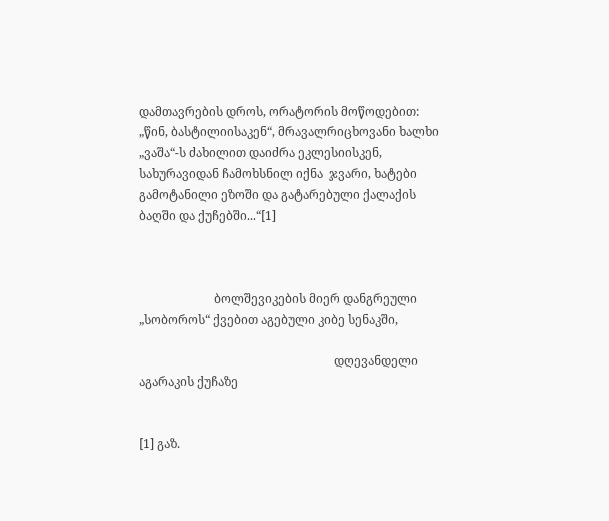დამთავრების დროს, ორატორის მოწოდებით: „წინ, ბასტილიისაკენ“, მრავალრიცხოვანი ხალხი „ვაშა“-ს ძახილით დაიძრა ეკლესიისკენ, სახურავიდან ჩამოხსნილ იქნა  ჯვარი, ხატები გამოტანილი ეზოში და გატარებული ქალაქის ბაღში და ქუჩებში...“[1]



                         ბოლშევიკების მიერ დანგრეული „სობოროს“ ქვებით აგებული კიბე სენაკში,

                                                                 დღევანდელი აგარაკის ქუჩაზე


[1] გაზ.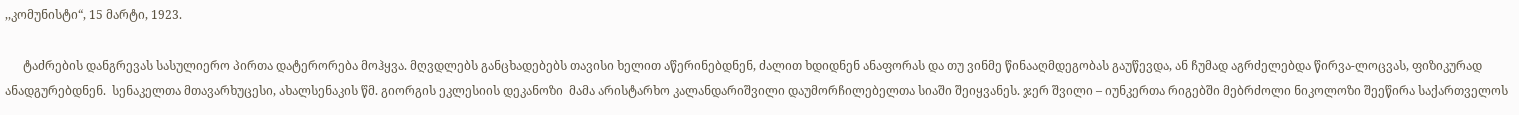,,კომუნისტი“, 15 მარტი, 1923.

      ტაძრების დანგრევას სასულიერო პირთა დატერორება მოჰყვა. მღვდლებს განცხადებებს თავისი ხელით აწერინებდნენ, ძალით ხდიდნენ ანაფორას და თუ ვინმე წინააღმდეგობას გაუწევდა, ან ჩუმად აგრძელებდა წირვა-ლოცვას, ფიზიკურად ანადგურებდნენ.  სენაკელთა მთავარხუცესი, ახალსენაკის წმ. გიორგის ეკლესიის დეკანოზი  მამა არისტარხო კალანდარიშვილი დაუმორჩილებელთა სიაში შეიყვანეს. ჯერ შვილი – იუნკერთა რიგებში მებრძოლი ნიკოლოზი შეეწირა საქართველოს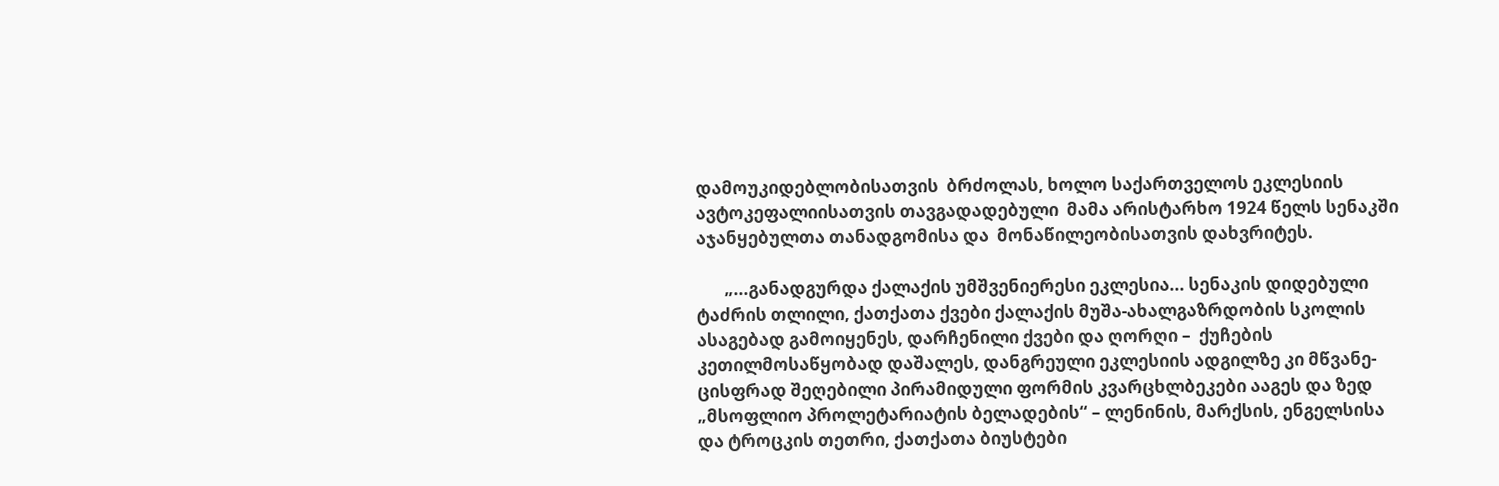დამოუკიდებლობისათვის  ბრძოლას, ხოლო საქართველოს ეკლესიის ავტოკეფალიისათვის თავგადადებული  მამა არისტარხო 1924 წელს სენაკში აჯანყებულთა თანადგომისა და  მონაწილეობისათვის დახვრიტეს.

       „...განადგურდა ქალაქის უმშვენიერესი ეკლესია... სენაკის დიდებული ტაძრის თლილი, ქათქათა ქვები ქალაქის მუშა-ახალგაზრდობის სკოლის ასაგებად გამოიყენეს, დარჩენილი ქვები და ღორღი –  ქუჩების კეთილმოსაწყობად დაშალეს, დანგრეული ეკლესიის ადგილზე კი მწვანე-ცისფრად შეღებილი პირამიდული ფორმის კვარცხლბეკები ააგეს და ზედ „მსოფლიო პროლეტარიატის ბელადების“ – ლენინის, მარქსის, ენგელსისა და ტროცკის თეთრი, ქათქათა ბიუსტები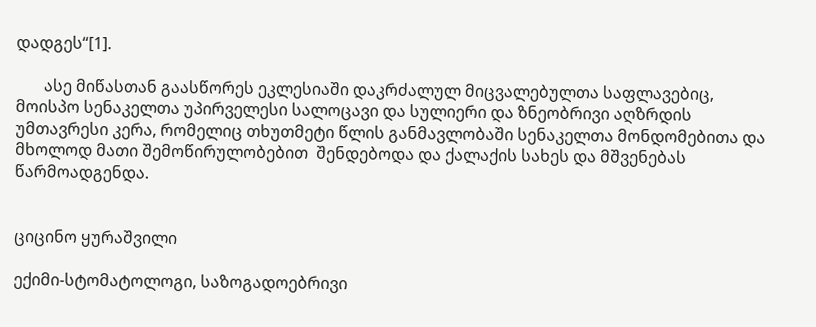დადგეს“[1].

       ასე მიწასთან გაასწორეს ეკლესიაში დაკრძალულ მიცვალებულთა საფლავებიც, მოისპო სენაკელთა უპირველესი სალოცავი და სულიერი და ზნეობრივი აღზრდის უმთავრესი კერა, რომელიც თხუთმეტი წლის განმავლობაში სენაკელთა მონდომებითა და მხოლოდ მათი შემოწირულობებით  შენდებოდა და ქალაქის სახეს და მშვენებას წარმოადგენდა.


ციცინო ყურაშვილი

ექიმი-სტომატოლოგი, საზოგადოებრივი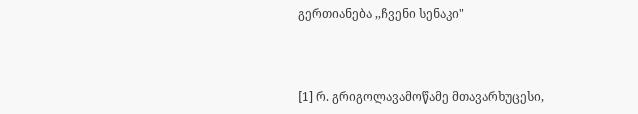გერთიანება ,,ჩვენი სენაკი"



[1] რ. გრიგოლავამოწამე მთავარხუცესი,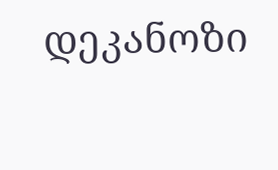დეკანოზი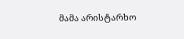მამა არისტარხო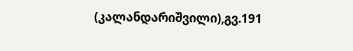(კალანდარიშვილი),გვ.191